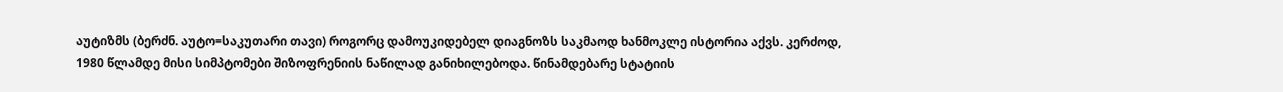აუტიზმს (ბერძნ. აუტო=საკუთარი თავი) როგორც დამოუკიდებელ დიაგნოზს საკმაოდ ხანმოკლე ისტორია აქვს. კერძოდ, 1980 წლამდე მისი სიმპტომები შიზოფრენიის ნაწილად განიხილებოდა. წინამდებარე სტატიის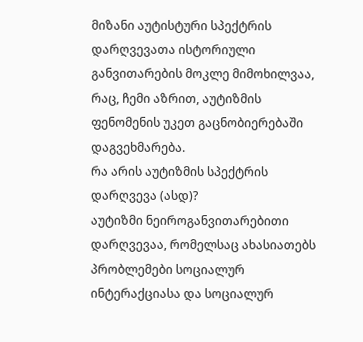მიზანი აუტისტური სპექტრის დარღვევათა ისტორიული განვითარების მოკლე მიმოხილვაა, რაც, ჩემი აზრით, აუტიზმის ფენომენის უკეთ გაცნობიერებაში დაგვეხმარება.
რა არის აუტიზმის სპექტრის დარღვევა (ასდ)?
აუტიზმი ნეიროგანვითარებითი დარღვევაა, რომელსაც ახასიათებს პრობლემები სოციალურ ინტერაქციასა და სოციალურ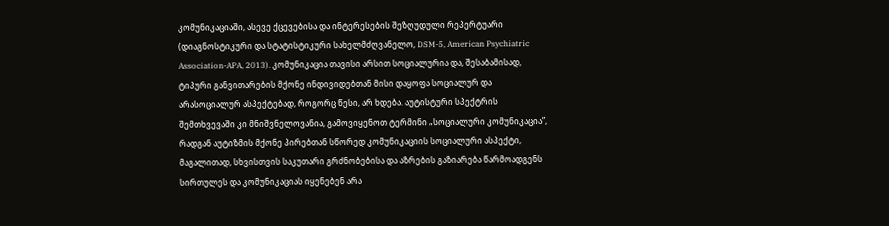კომუნიკაციაში, ასევე ქცევებისა და ინტერესების შეზღუდული რეპერტუარი (დიაგნოსტიკური და სტატისტიკური სახელმძღვანელო, DSM-5, American Psychiatric Association-APA, 2013). კომუნიკაცია თავისი არსით სოციალურია და, შესაბამისად, ტიპური განვითარების მქონე ინდივიდებთან მისი დაყოფა სოციალურ და არასოციალურ ასპექტებად, როგორც წესი, არ ხდება. აუტისტური სპექტრის შემთხვევაში კი მნიშვნელოვანია, გამოვიყენოთ ტერმინი „სოციალური კომუნიკაცია”, რადგან აუტიზმის მქონე პირებთან სწორედ კომუნიკაციის სოციალური ასპექტი, მაგალითად, სხვისთვის საკუთარი გრძნობებისა და აზრების გაზიარება წარმოადგენს სირთულეს და კომუნიკაციას იყენებენ არა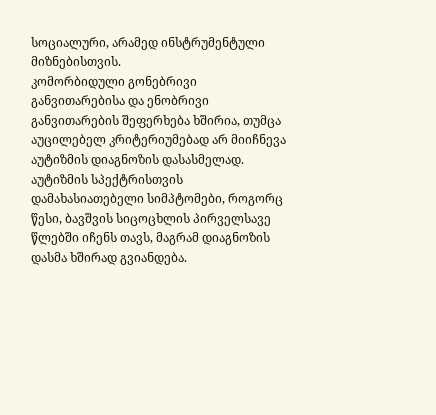სოციალური, არამედ ინსტრუმენტული მიზნებისთვის.
კომორბიდული გონებრივი განვითარებისა და ენობრივი განვითარების შეფერხება ხშირია, თუმცა აუცილებელ კრიტერიუმებად არ მიიჩნევა აუტიზმის დიაგნოზის დასასმელად.
აუტიზმის სპექტრისთვის დამახასიათებელი სიმპტომები, როგორც წესი, ბავშვის სიცოცხლის პირველსავე წლებში იჩენს თავს, მაგრამ დიაგნოზის დასმა ხშირად გვიანდება.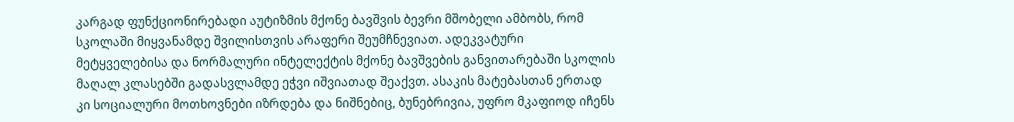კარგად ფუნქციონირებადი აუტიზმის მქონე ბავშვის ბევრი მშობელი ამბობს, რომ სკოლაში მიყვანამდე შვილისთვის არაფერი შეუმჩნევიათ. ადეკვატური მეტყველებისა და ნორმალური ინტელექტის მქონე ბავშვების განვითარებაში სკოლის მაღალ კლასებში გადასვლამდე ეჭვი იშვიათად შეაქვთ. ასაკის მატებასთან ერთად კი სოციალური მოთხოვნები იზრდება და ნიშნებიც, ბუნებრივია, უფრო მკაფიოდ იჩენს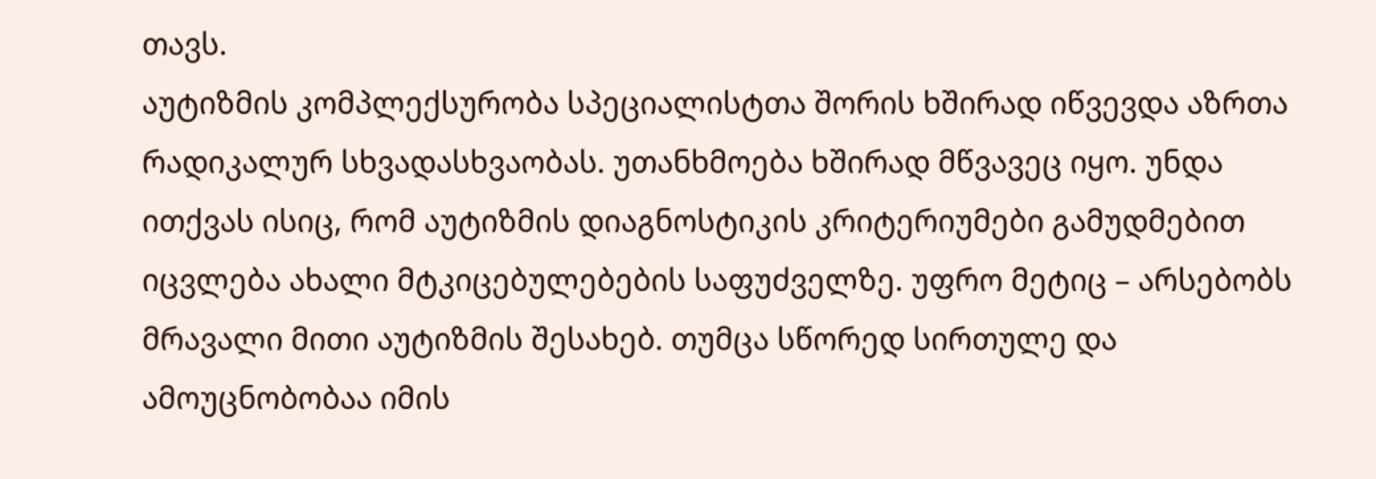თავს.
აუტიზმის კომპლექსურობა სპეციალისტთა შორის ხშირად იწვევდა აზრთა რადიკალურ სხვადასხვაობას. უთანხმოება ხშირად მწვავეც იყო. უნდა ითქვას ისიც, რომ აუტიზმის დიაგნოსტიკის კრიტერიუმები გამუდმებით იცვლება ახალი მტკიცებულებების საფუძველზე. უფრო მეტიც – არსებობს მრავალი მითი აუტიზმის შესახებ. თუმცა სწორედ სირთულე და ამოუცნობობაა იმის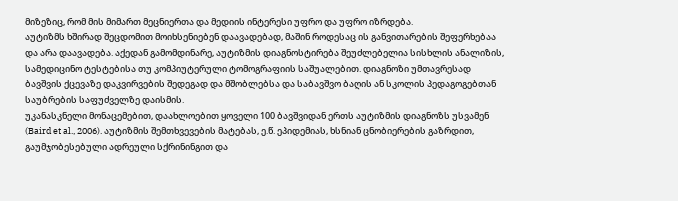მიზეზიც, რომ მის მიმართ მეცნიერთა და მედიის ინტერესი უფრო და უფრო იზრდება.
აუტიზმს ხშირად შეცდომით მოიხსენიებენ დაავადებად, მაშინ როდესაც ის განვითარების შეფერხებაა და არა დაავადება. აქედან გამომდინარე, აუტიზმის დიაგნოსტირება შეუძლებელია სისხლის ანალიზის, სამედიცინო ტესტებისა თუ კომპიუტერული ტომოგრაფიის საშუალებით. დიაგნოზი უმთავრესად ბავშვის ქცევაზე დაკვირვების შედეგად და მშობლებსა და საბავშვო ბაღის ან სკოლის პედაგოგებთან საუბრების საფუძველზე დაისმის.
უკანასკნელი მონაცემებით, დაახლოებით ყოველი 100 ბავშვიდან ერთს აუტიზმის დიაგნოზს უსვამენ (Baird et al., 2006). აუტიზმის შემთხვევების მატებას, ე.წ. ეპიდემიას, ხსნიან ცნობიერების გაზრდით, გაუმჯობესებული ადრეული სქრინინგით და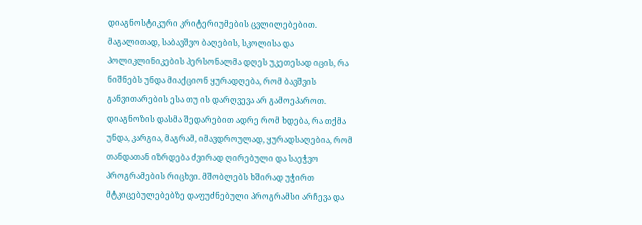დიაგნოსტიკური კრიტერიუმების ცვლილებებით. მაგალითად, საბავშვო ბაღების, სკოლისა და პოლიკლინიკების პერსონალმა დღეს უკეთესად იცის, რა ნიშნებს უნდა მიაქციონ ყურადღება, რომ ბავშვის განვითარების ესა თუ ის დარღვევა არ გამოეპაროთ. დიაგნოზის დასმა შედარებით ადრე რომ ხდება, რა თქმა უნდა, კარგია, მაგრამ, იმავდროულად, ყურადსაღებია, რომ თანდათან იზრდება ძვირად ღირებული და საეჭვო პროგრამების რიცხვი. მშობლებს ხშირად უჭირთ მტკიცებულებებზე დაფუძნებული პროგრამსი არჩევა და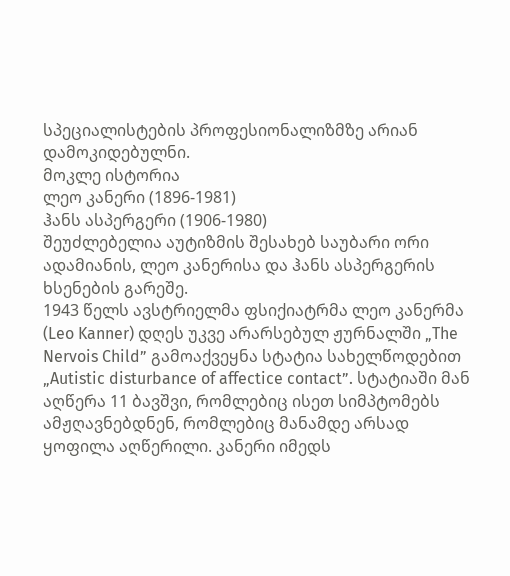სპეციალისტების პროფესიონალიზმზე არიან დამოკიდებულნი.
მოკლე ისტორია
ლეო კანერი (1896-1981)
ჰანს ასპერგერი (1906-1980)
შეუძლებელია აუტიზმის შესახებ საუბარი ორი ადამიანის, ლეო კანერისა და ჰანს ასპერგერის ხსენების გარეშე.
1943 წელს ავსტრიელმა ფსიქიატრმა ლეო კანერმა (Leo Kanner) დღეს უკვე არარსებულ ჟურნალში „The Nervois Child” გამოაქვეყნა სტატია სახელწოდებით „Autistic disturbance of affectice contact”. სტატიაში მან აღწერა 11 ბავშვი, რომლებიც ისეთ სიმპტომებს ამჟღავნებდნენ, რომლებიც მანამდე არსად ყოფილა აღწერილი. კანერი იმედს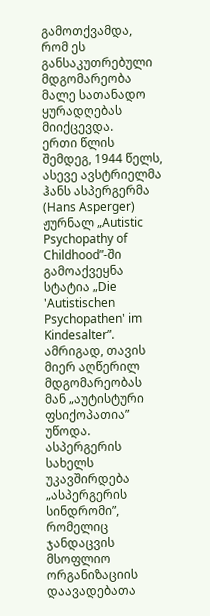გამოთქვამდა, რომ ეს განსაკუთრებული მდგომარეობა მალე სათანადო ყურადღებას მიიქცევდა.
ერთი წლის შემდეგ, 1944 წელს, ასევე ავსტრიელმა ჰანს ასპერგერმა (Hans Asperger) ჟურნალ „Autistic Psychopathy of Childhood”-ში გამოაქვეყნა სტატია „Die 'Autistischen Psychopathen' im Kindesalter”. ამრიგად, თავის მიერ აღწერილ მდგომარეობას მან „აუტისტური ფსიქოპათია” უწოდა. ასპერგერის სახელს უკავშირდება „ასპერგერის სინდრომი”, რომელიც ჯანდაცვის მსოფლიო ორგანიზაციის დაავადებათა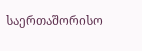საერთაშორისო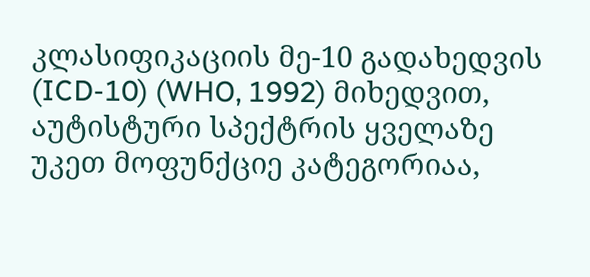კლასიფიკაციის მე-10 გადახედვის (ICD-10) (WHO, 1992) მიხედვით, აუტისტური სპექტრის ყველაზე უკეთ მოფუნქციე კატეგორიაა,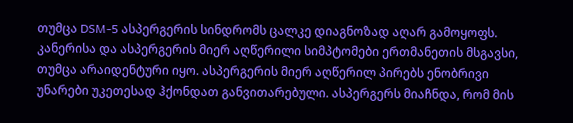თუმცა DSM-5 ასპერგერის სინდრომს ცალკე დიაგნოზად აღარ გამოყოფს.
კანერისა და ასპერგერის მიერ აღწერილი სიმპტომები ერთმანეთის მსგავსი, თუმცა არაიდენტური იყო. ასპერგერის მიერ აღწერილ პირებს ენობრივი უნარები უკეთესად ჰქონდათ განვითარებული. ასპერგერს მიაჩნდა, რომ მის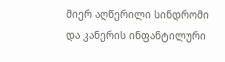მიერ აღწერილი სინდრომი და კანერის ინფანტილური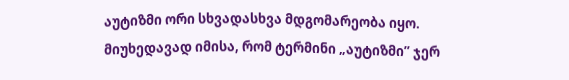აუტიზმი ორი სხვადასხვა მდგომარეობა იყო.
მიუხედავად იმისა, რომ ტერმინი „აუტიზმი” ჯერ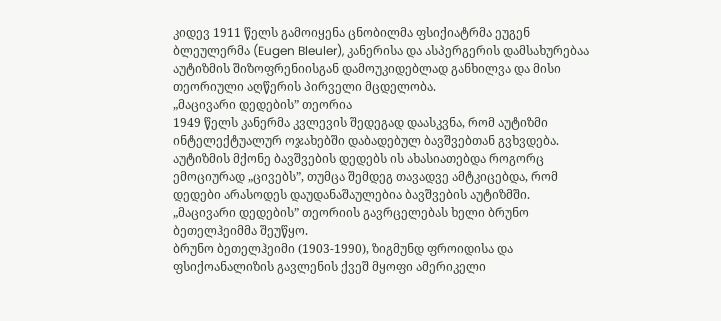კიდევ 1911 წელს გამოიყენა ცნობილმა ფსიქიატრმა ეუგენ ბლეულერმა (Eugen Bleuler), კანერისა და ასპერგერის დამსახურებაა აუტიზმის შიზოფრენიისგან დამოუკიდებლად განხილვა და მისი თეორიული აღწერის პირველი მცდელობა.
„მაცივარი დედების” თეორია
1949 წელს კანერმა კვლევის შედეგად დაასკვნა, რომ აუტიზმი ინტელექტუალურ ოჯახებში დაბადებულ ბავშვებთან გვხვდება. აუტიზმის მქონე ბავშვების დედებს ის ახასიათებდა როგორც ემოციურად „ცივებს”, თუმცა შემდეგ თავადვე ამტკიცებდა, რომ დედები არასოდეს დაუდანაშაულებია ბავშვების აუტიზმში.
„მაცივარი დედების” თეორიის გავრცელებას ხელი ბრუნო ბეთელჰეიმმა შეუწყო.
ბრუნო ბეთელჰეიმი (1903-1990), ზიგმუნდ ფროიდისა და ფსიქოანალიზის გავლენის ქვეშ მყოფი ამერიკელი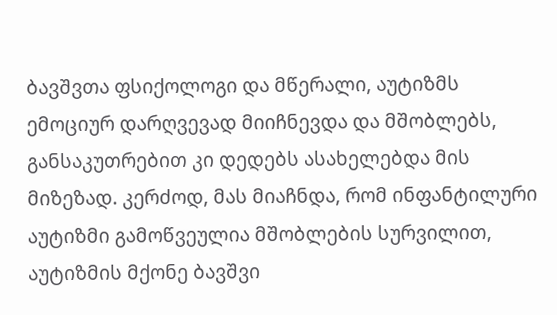ბავშვთა ფსიქოლოგი და მწერალი, აუტიზმს ემოციურ დარღვევად მიიჩნევდა და მშობლებს, განსაკუთრებით კი დედებს ასახელებდა მის მიზეზად. კერძოდ, მას მიაჩნდა, რომ ინფანტილური აუტიზმი გამოწვეულია მშობლების სურვილით, აუტიზმის მქონე ბავშვი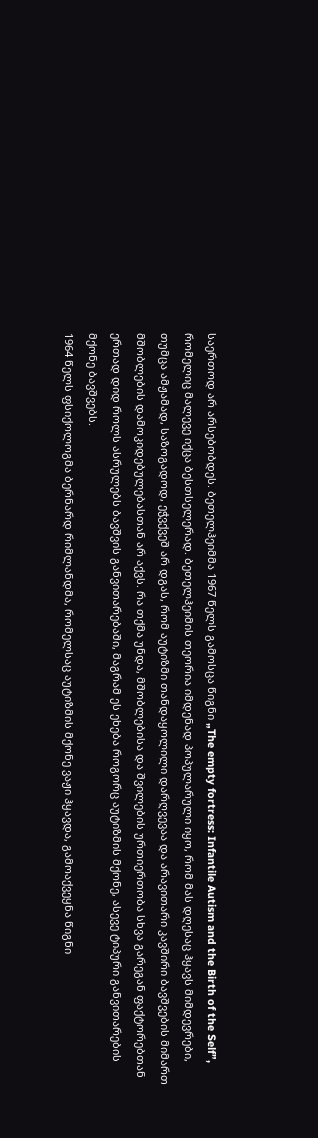საერთოდ არ არსებობდეს. ბეთელჰეიმმა 1967 წელს გამოსცა წიგნი „The empty fortress: Infantile Autism and the Birth of the Self”, რომელიც მალევე იქცა ბესთსელერად. ბეთელჰეიმის თეორია იმდენად პოპულარული იყო, რომ მას დღესაც ჰყავს მიმდევრები, თუმცა ამჟამად, საზოგადოდ, ეჭვქვეშ არ დგას, რომ აუტიზმი თანდაყოლილი დარღვევაა და არავითარი კავშირი ბავშვების მიმართ მშობლების დამოკიდებულებასთან არ აქვს. რა თქმა უნდა, მშობლებისა და შვილების ურთიერთობა სხვა გარეგან ფაქტორებთან ერთად დიდ როლს ასრულებს ბავშვის განვითარებაში, მაგრამ ეს ეხება როგორც აუტიზმის მქონე, ასევე ტიპური განვითარების მქონე ბავშვებს.
1964 წელს ფსიქოლოგმა ბერნარდ რიმლანდმა, რომელსაც აუტიზმის მქონე ვაჟი ჰყავდა, გამოაქვეყნა წიგნი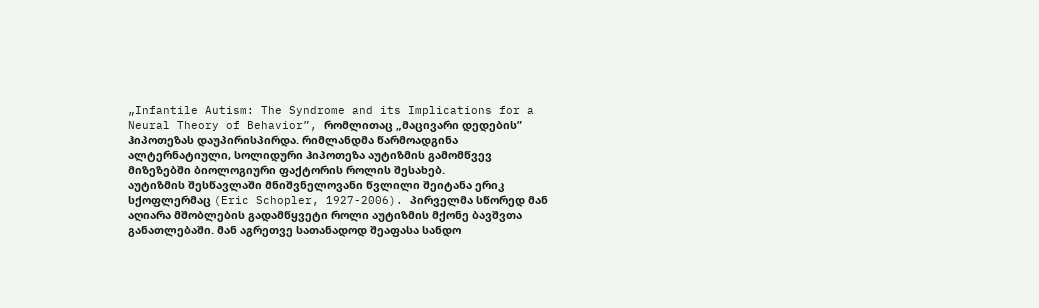„Infantile Autism: The Syndrome and its Implications for a Neural Theory of Behavior”, რომლითაც „მაცივარი დედების” ჰიპოთეზას დაუპირისპირდა. რიმლანდმა წარმოადგინა ალტერნატიული, სოლიდური ჰიპოთეზა აუტიზმის გამომწვევ მიზეზებში ბიოლოგიური ფაქტორის როლის შესახებ.
აუტიზმის შესწავლაში მნიშვნელოვანი წვლილი შეიტანა ერიკ სქოფლერმაც (Eric Schopler, 1927-2006). პირველმა სწორედ მან აღიარა მშობლების გადამწყვეტი როლი აუტიზმის მქონე ბავშვთა განათლებაში. მან აგრეთვე სათანადოდ შეაფასა სანდო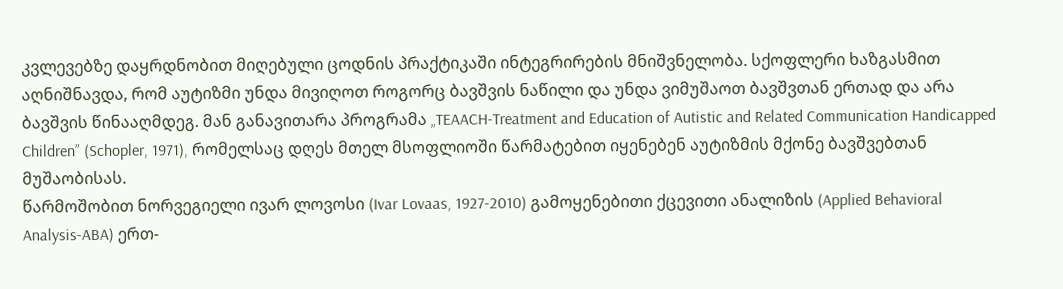კვლევებზე დაყრდნობით მიღებული ცოდნის პრაქტიკაში ინტეგრირების მნიშვნელობა. სქოფლერი ხაზგასმით აღნიშნავდა, რომ აუტიზმი უნდა მივიღოთ როგორც ბავშვის ნაწილი და უნდა ვიმუშაოთ ბავშვთან ერთად და არა ბავშვის წინააღმდეგ. მან განავითარა პროგრამა „TEAACH-Treatment and Education of Autistic and Related Communication Handicapped Children” (Schopler, 1971), რომელსაც დღეს მთელ მსოფლიოში წარმატებით იყენებენ აუტიზმის მქონე ბავშვებთან მუშაობისას.
წარმოშობით ნორვეგიელი ივარ ლოვოსი (Ivar Lovaas, 1927-2010) გამოყენებითი ქცევითი ანალიზის (Applied Behavioral Analysis-ABA) ერთ-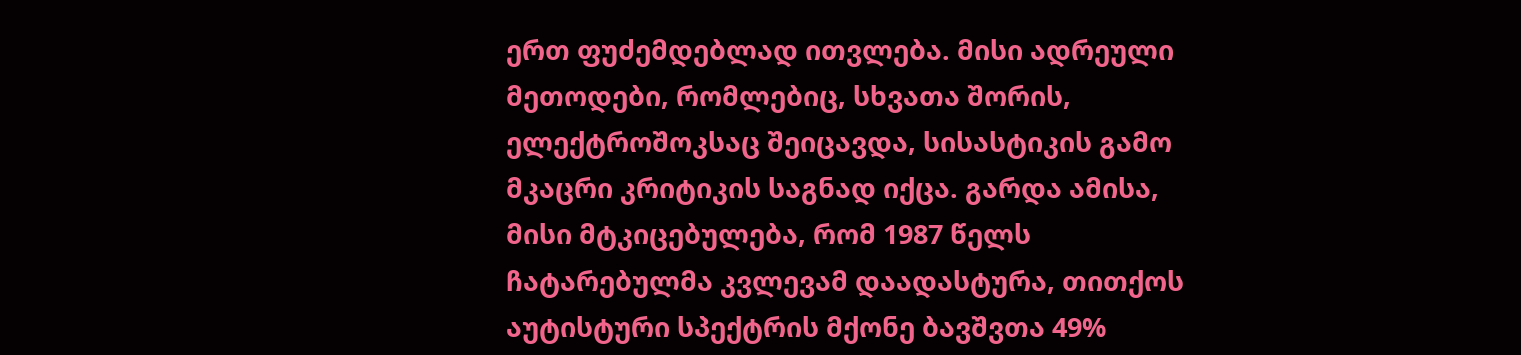ერთ ფუძემდებლად ითვლება. მისი ადრეული მეთოდები, რომლებიც, სხვათა შორის, ელექტროშოკსაც შეიცავდა, სისასტიკის გამო მკაცრი კრიტიკის საგნად იქცა. გარდა ამისა, მისი მტკიცებულება, რომ 1987 წელს ჩატარებულმა კვლევამ დაადასტურა, თითქოს აუტისტური სპექტრის მქონე ბავშვთა 49%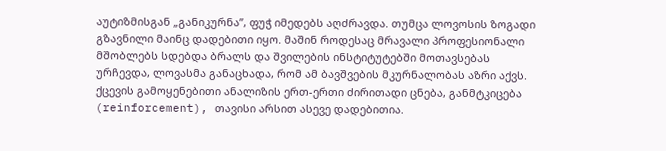აუტიზმისგან „განიკურნა”, ფუჭ იმედებს აღძრავდა. თუმცა ლოვოსის ზოგადი გზავნილი მაინც დადებითი იყო. მაშინ როდესაც მრავალი პროფესიონალი მშობლებს სდებდა ბრალს და შვილების ინსტიტუტებში მოთავსებას ურჩევდა, ლოვასმა განაცხადა, რომ ამ ბავშვების მკურნალობას აზრი აქვს. ქცევის გამოყენებითი ანალიზის ერთ-ერთი ძირითადი ცნება, განმტკიცება (reinforcement), თავისი არსით ასევე დადებითია.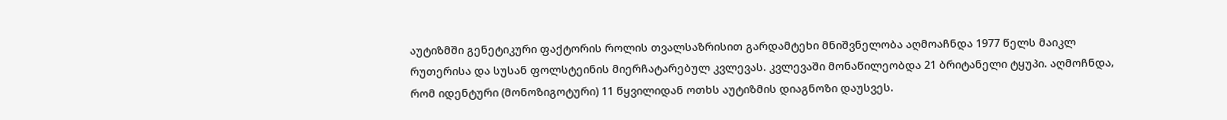აუტიზმში გენეტიკური ფაქტორის როლის თვალსაზრისით გარდამტეხი მნიშვნელობა აღმოაჩნდა 1977 წელს მაიკლ რუთერისა და სუსან ფოლსტეინის მიერჩატარებულ კვლევას. კვლევაში მონაწილეობდა 21 ბრიტანელი ტყუპი. აღმოჩნდა, რომ იდენტური (მონოზიგოტური) 11 წყვილიდან ოთხს აუტიზმის დიაგნოზი დაუსვეს.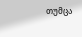თუმცა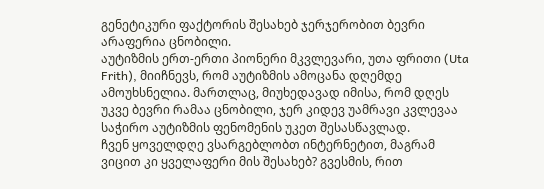გენეტიკური ფაქტორის შესახებ ჯერჯერობით ბევრი არაფერია ცნობილი.
აუტიზმის ერთ-ერთი პიონერი მკვლევარი, უთა ფრითი (Uta Frith), მიიჩნევს, რომ აუტიზმის ამოცანა დღემდე ამოუხსნელია. მართლაც, მიუხედავად იმისა, რომ დღეს უკვე ბევრი რამაა ცნობილი, ჯერ კიდევ უამრავი კვლევაა საჭირო აუტიზმის ფენომენის უკეთ შესასწავლად.
ჩვენ ყოველდღე ვსარგებლობთ ინტერნეტით, მაგრამ ვიცით კი ყველაფერი მის შესახებ? გვესმის, რით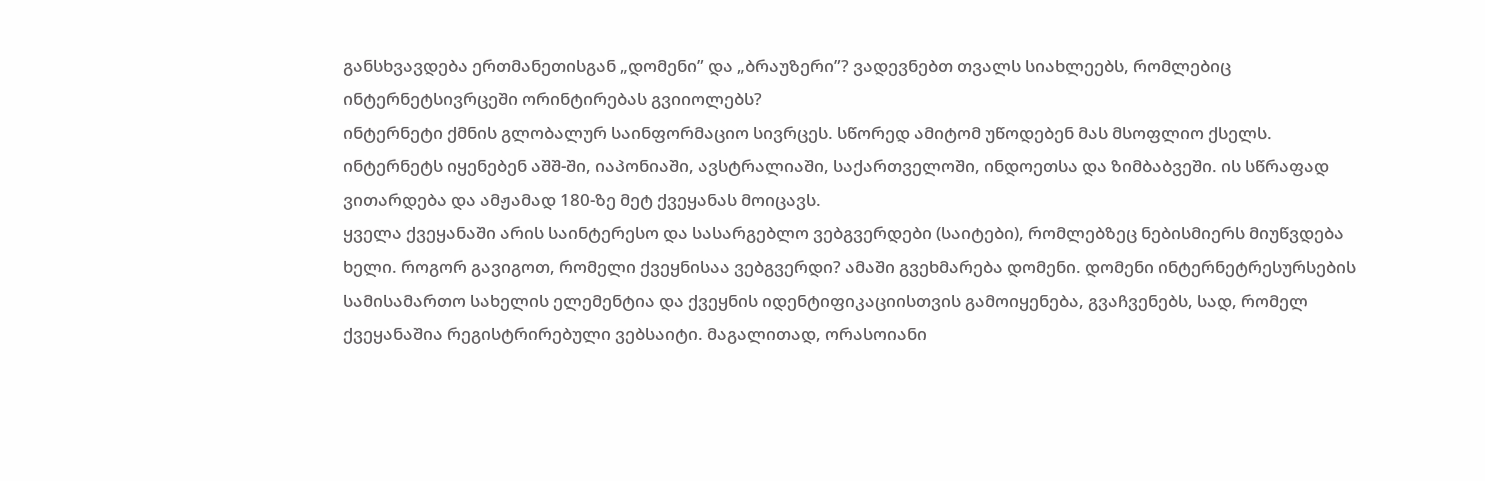განსხვავდება ერთმანეთისგან „დომენი” და „ბრაუზერი”? ვადევნებთ თვალს სიახლეებს, რომლებიც ინტერნეტსივრცეში ორინტირებას გვიიოლებს?
ინტერნეტი ქმნის გლობალურ საინფორმაციო სივრცეს. სწორედ ამიტომ უწოდებენ მას მსოფლიო ქსელს. ინტერნეტს იყენებენ აშშ-ში, იაპონიაში, ავსტრალიაში, საქართველოში, ინდოეთსა და ზიმბაბვეში. ის სწრაფად ვითარდება და ამჟამად 180-ზე მეტ ქვეყანას მოიცავს.
ყველა ქვეყანაში არის საინტერესო და სასარგებლო ვებგვერდები (საიტები), რომლებზეც ნებისმიერს მიუწვდება ხელი. როგორ გავიგოთ, რომელი ქვეყნისაა ვებგვერდი? ამაში გვეხმარება დომენი. დომენი ინტერნეტრესურსების სამისამართო სახელის ელემენტია და ქვეყნის იდენტიფიკაციისთვის გამოიყენება, გვაჩვენებს, სად, რომელ ქვეყანაშია რეგისტრირებული ვებსაიტი. მაგალითად, ორასოიანი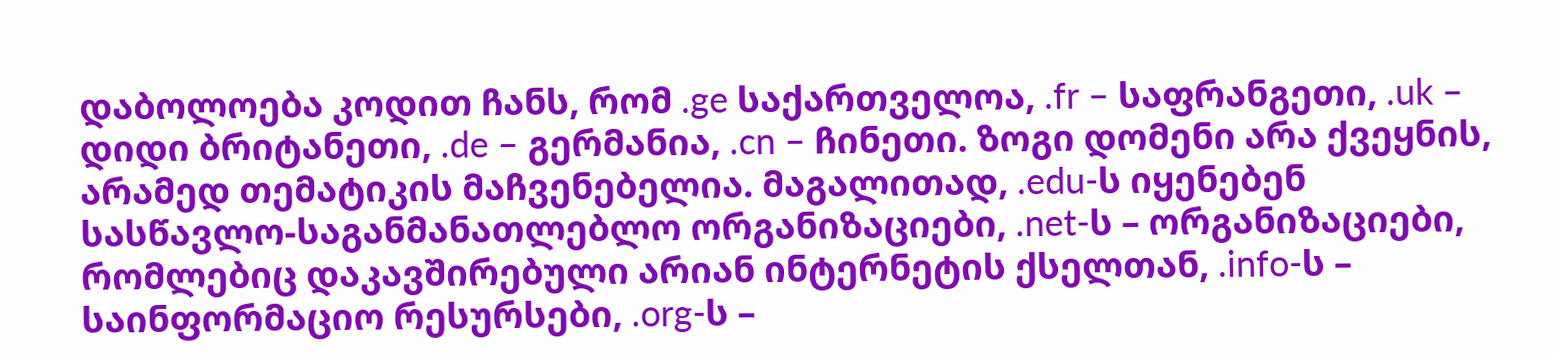დაბოლოება კოდით ჩანს, რომ .ge საქართველოა, .fr – საფრანგეთი, .uk – დიდი ბრიტანეთი, .de – გერმანია, .cn – ჩინეთი. ზოგი დომენი არა ქვეყნის, არამედ თემატიკის მაჩვენებელია. მაგალითად, .edu-ს იყენებენ სასწავლო-საგანმანათლებლო ორგანიზაციები, .net-ს – ორგანიზაციები, რომლებიც დაკავშირებული არიან ინტერნეტის ქსელთან, .info-ს – საინფორმაციო რესურსები, .org-ს –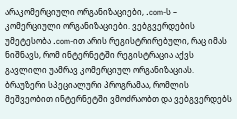არაკომერციული ორგანიზაციები, .com-ს – კომერციული ორგანიზაციები. ვებგვერდების უმეტესობა .com-ით არის რეგისტრირებული, რაც იმას ნიშნავს, რომ ინტერნეტში რეგისტრაცია აქვს გავლილი უამრავ კომერციულ ორგანიზაციას.
ბრაუზერი სპეციალური პროგრამაა, რომლის მეშვეობით ინტერნეტში ვმოძრაობთ და ვებგვერდებს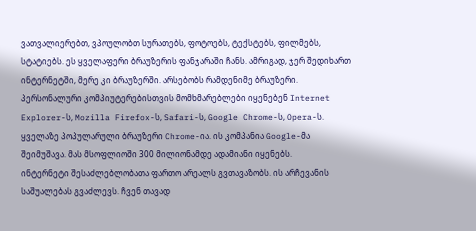ვათვალიერებთ, ვპოულობთ სურათებს, ფოტოებს, ტექსტებს, ფილმებს, სტატიებს. ეს ყველაფერი ბრაუზერის ფანჯარაში ჩანს. ამრიგად, ჯერ შედიხართ ინტერნეტში, მერე კი ბრაუზერში. არსებობს რამდენიმე ბრაუზერი. პერსონალური კომპიუტერებისთვის მომხმარებლები იყენებენ Internet Explorer-ს, Mozilla Firefox-ს, Safari-ს, Google Chrome-ს, Opera-ს. ყველაზე პოპულარული ბრაუზერი Chrome-ია. ის კომპანია Google-მა შეიმუშავა. მას მსოფლიოში 300 მილიონამდე ადამიანი იყენებს.
ინტერნეტი შესაძლებლობათა ფართო არეალს გვთავაზობს. ის არჩევანის საშუალებას გვაძლევს. ჩვენ თავად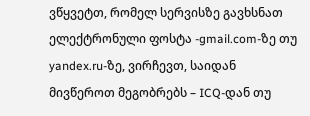ვწყვეტთ, რომელ სერვისზე გავხსნათ ელექტრონული ფოსტა -gmail.com-ზე თუ yandex.ru-ზე, ვირჩევთ, საიდან მივწეროთ მეგობრებს – ICQ-დან თუ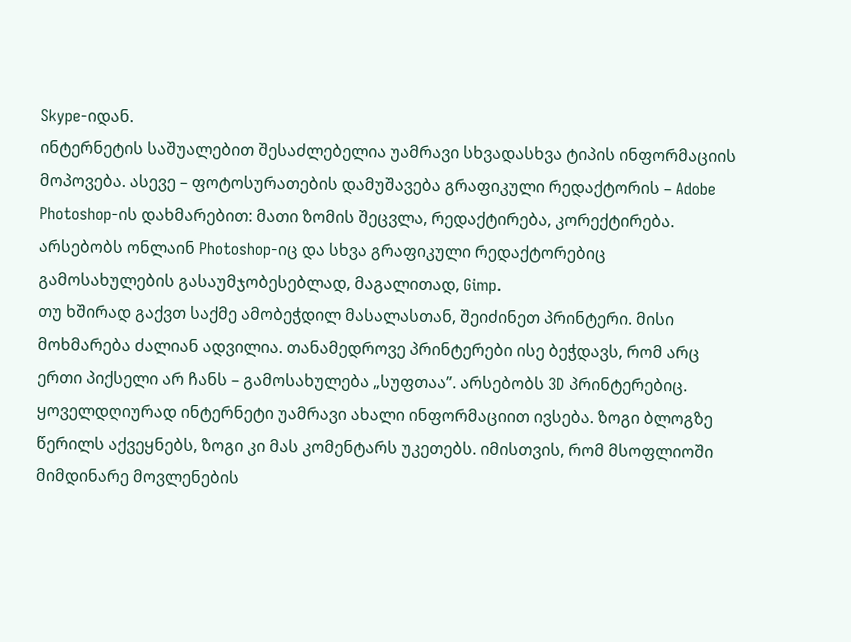Skype-იდან.
ინტერნეტის საშუალებით შესაძლებელია უამრავი სხვადასხვა ტიპის ინფორმაციის მოპოვება. ასევე – ფოტოსურათების დამუშავება გრაფიკული რედაქტორის – Adobe Photoshop-ის დახმარებით: მათი ზომის შეცვლა, რედაქტირება, კორექტირება. არსებობს ონლაინ Photoshop-იც და სხვა გრაფიკული რედაქტორებიც გამოსახულების გასაუმჯობესებლად, მაგალითად, Gimp.
თუ ხშირად გაქვთ საქმე ამობეჭდილ მასალასთან, შეიძინეთ პრინტერი. მისი მოხმარება ძალიან ადვილია. თანამედროვე პრინტერები ისე ბეჭდავს, რომ არც ერთი პიქსელი არ ჩანს – გამოსახულება „სუფთაა”. არსებობს 3D პრინტერებიც.
ყოველდღიურად ინტერნეტი უამრავი ახალი ინფორმაციით ივსება. ზოგი ბლოგზე წერილს აქვეყნებს, ზოგი კი მას კომენტარს უკეთებს. იმისთვის, რომ მსოფლიოში მიმდინარე მოვლენების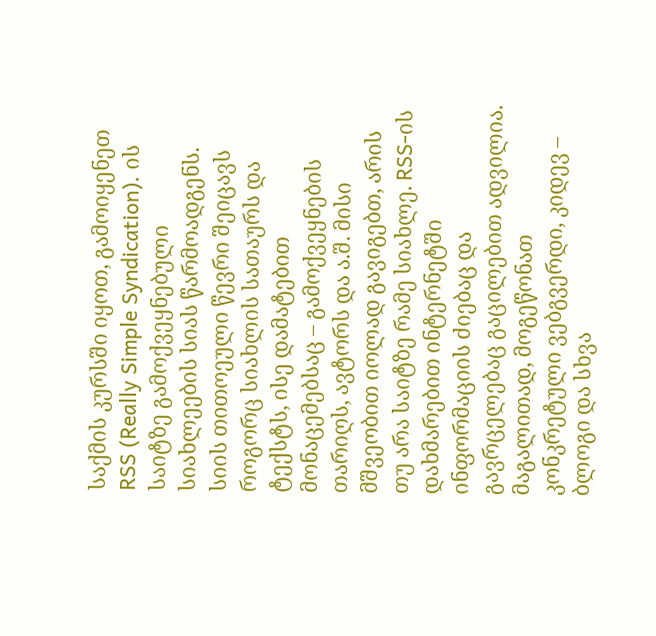საქმის კურსში იყოთ, გამოიყენეთ RSS (Really Simple Syndication). ის საიტზე გამოქვეყნებული სიახლეების სიას წარმოადგენს. სიის თითოეული წევრი შეიცავს როგორც სიახლის სათაურს და ტექსტს, ისე დამატებით მონაცემებსაც – გამოქვეყნების თარიღს, ავტორს და ა.შ. მისი მშვეობით იოლად გავიგებთ, არის თუ არა საიტზე რამე სიახლე. RSS-ის დახმარებით ინტერნეტში ინფორმაციის ძიებაც და გავრცელებაც გაცილებით ადვილია. მაგალითად, მოგეწონათ კონკრეტული ვებგვერდი, კიდევ – ბლოგი და სხვა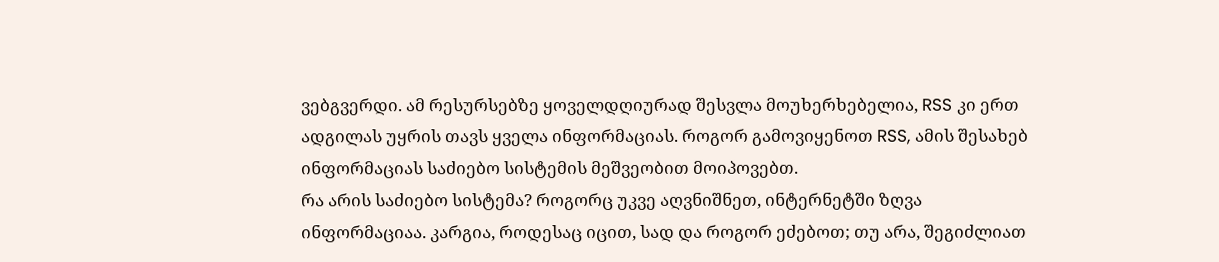ვებგვერდი. ამ რესურსებზე ყოველდღიურად შესვლა მოუხერხებელია, RSS კი ერთ ადგილას უყრის თავს ყველა ინფორმაციას. როგორ გამოვიყენოთ RSS, ამის შესახებ ინფორმაციას საძიებო სისტემის მეშვეობით მოიპოვებთ.
რა არის საძიებო სისტემა? როგორც უკვე აღვნიშნეთ, ინტერნეტში ზღვა ინფორმაციაა. კარგია, როდესაც იცით, სად და როგორ ეძებოთ; თუ არა, შეგიძლიათ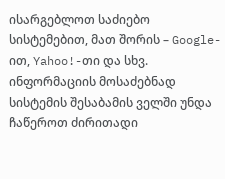ისარგებლოთ საძიებო სისტემებით, მათ შორის – Google-ით, Yahoo!-თი და სხვ. ინფორმაციის მოსაძებნად სისტემის შესაბამის ველში უნდა ჩაწეროთ ძირითადი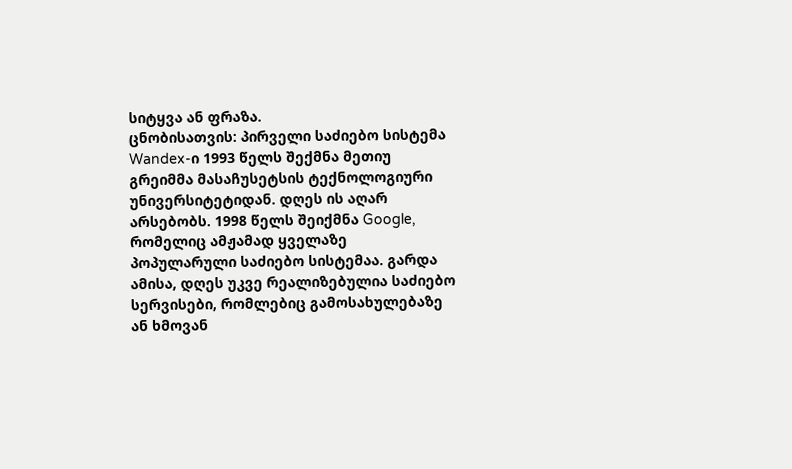სიტყვა ან ფრაზა.
ცნობისათვის: პირველი საძიებო სისტემა Wandex-ი 1993 წელს შექმნა მეთიუ გრეიმმა მასაჩუსეტსის ტექნოლოგიური უნივერსიტეტიდან. დღეს ის აღარ არსებობს. 1998 წელს შეიქმნა Google, რომელიც ამჟამად ყველაზე პოპულარული საძიებო სისტემაა. გარდა ამისა, დღეს უკვე რეალიზებულია საძიებო სერვისები, რომლებიც გამოსახულებაზე ან ხმოვან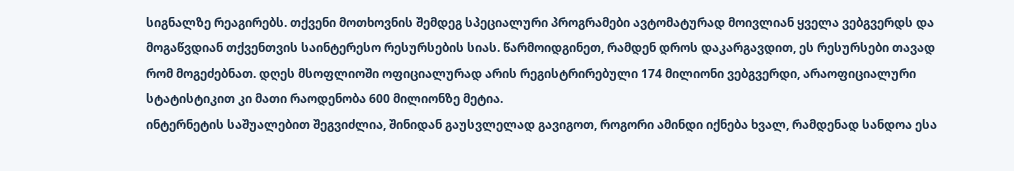სიგნალზე რეაგირებს. თქვენი მოთხოვნის შემდეგ სპეციალური პროგრამები ავტომატურად მოივლიან ყველა ვებგვერდს და მოგაწვდიან თქვენთვის საინტერესო რესურსების სიას. წარმოიდგინეთ, რამდენ დროს დაკარგავდით, ეს რესურსები თავად რომ მოგეძებნათ. დღეს მსოფლიოში ოფიციალურად არის რეგისტრირებული 174 მილიონი ვებგვერდი, არაოფიციალური სტატისტიკით კი მათი რაოდენობა 600 მილიონზე მეტია.
ინტერნეტის საშუალებით შეგვიძლია, შინიდან გაუსვლელად გავიგოთ, როგორი ამინდი იქნება ხვალ, რამდენად სანდოა ესა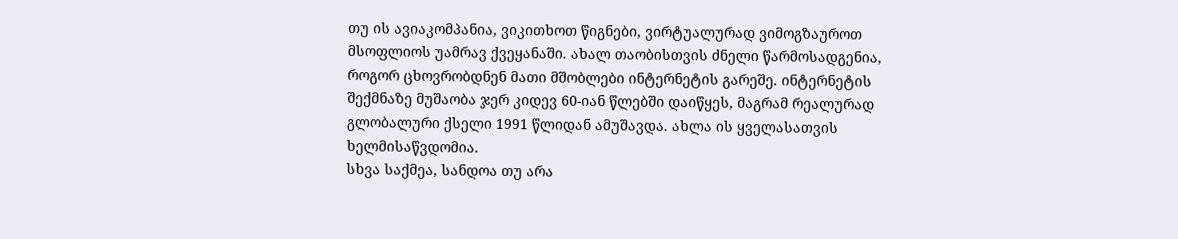თუ ის ავიაკომპანია, ვიკითხოთ წიგნები, ვირტუალურად ვიმოგზაუროთ მსოფლიოს უამრავ ქვეყანაში. ახალ თაობისთვის ძნელი წარმოსადგენია, როგორ ცხოვრობდნენ მათი მშობლები ინტერნეტის გარეშე. ინტერნეტის შექმნაზე მუშაობა ჯერ კიდევ 60-იან წლებში დაიწყეს, მაგრამ რეალურად გლობალური ქსელი 1991 წლიდან ამუშავდა. ახლა ის ყველასათვის ხელმისაწვდომია.
სხვა საქმეა, სანდოა თუ არა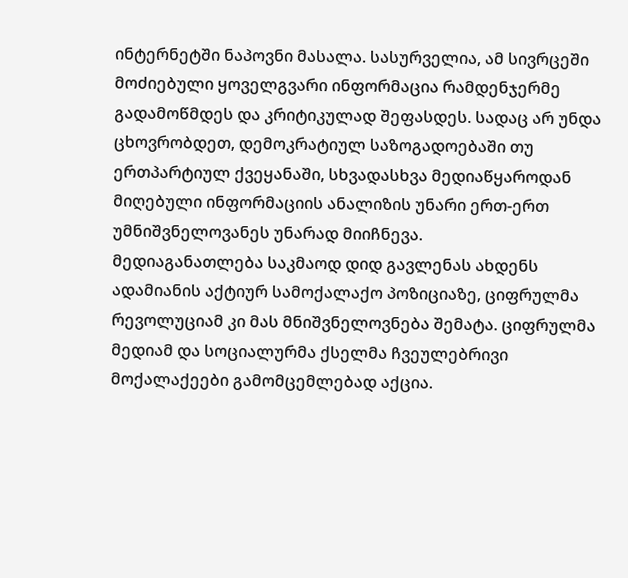ინტერნეტში ნაპოვნი მასალა. სასურველია, ამ სივრცეში მოძიებული ყოველგვარი ინფორმაცია რამდენჯერმე გადამოწმდეს და კრიტიკულად შეფასდეს. სადაც არ უნდა ცხოვრობდეთ, დემოკრატიულ საზოგადოებაში თუ ერთპარტიულ ქვეყანაში, სხვადასხვა მედიაწყაროდან მიღებული ინფორმაციის ანალიზის უნარი ერთ-ერთ უმნიშვნელოვანეს უნარად მიიჩნევა.
მედიაგანათლება საკმაოდ დიდ გავლენას ახდენს ადამიანის აქტიურ სამოქალაქო პოზიციაზე, ციფრულმა რევოლუციამ კი მას მნიშვნელოვნება შემატა. ციფრულმა მედიამ და სოციალურმა ქსელმა ჩვეულებრივი მოქალაქეები გამომცემლებად აქცია.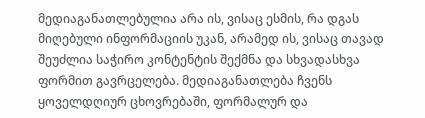მედიაგანათლებულია არა ის, ვისაც ესმის, რა დგას მიღებული ინფორმაციის უკან, არამედ ის, ვისაც თავად შეუძლია საჭირო კონტენტის შექმნა და სხვადასხვა ფორმით გავრცელება. მედიაგანათლება ჩვენს ყოველდღიურ ცხოვრებაში, ფორმალურ და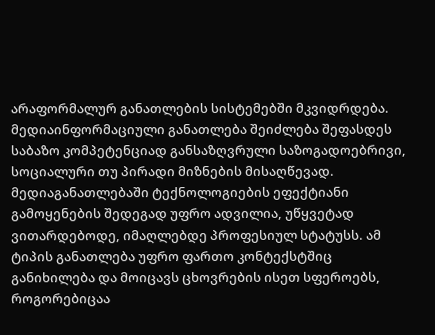არაფორმალურ განათლების სისტემებში მკვიდრდება.
მედიაინფორმაციული განათლება შეიძლება შეფასდეს საბაზო კომპეტენციად განსაზღვრული საზოგადოებრივი, სოციალური თუ პირადი მიზნების მისაღწევად. მედიაგანათლებაში ტექნოლოგიების ეფექტიანი გამოყენების შედეგად უფრო ადვილია, უწყვეტად ვითარდებოდე, იმაღლებდე პროფესიულ სტატუსს. ამ ტიპის განათლება უფრო ფართო კონტექსტშიც განიხილება და მოიცავს ცხოვრების ისეთ სფეროებს, როგორებიცაა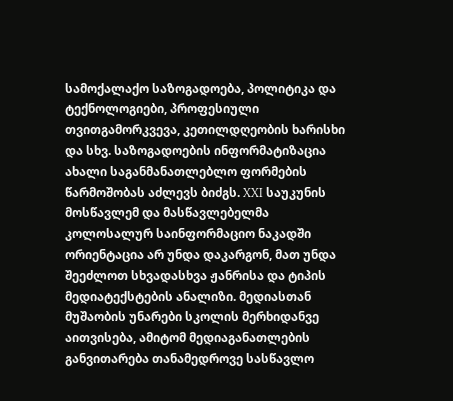სამოქალაქო საზოგადოება, პოლიტიკა და ტექნოლოგიები, პროფესიული თვითგამორკვევა, კეთილდღეობის ხარისხი და სხვ. საზოგადოების ინფორმატიზაცია ახალი საგანმანათლებლო ფორმების წარმოშობას აძლევს ბიძგს. XXI საუკუნის მოსწავლემ და მასწავლებელმა კოლოსალურ საინფორმაციო ნაკადში ორიენტაცია არ უნდა დაკარგონ, მათ უნდა შეეძლოთ სხვადასხვა ჟანრისა და ტიპის მედიატექსტების ანალიზი. მედიასთან მუშაობის უნარები სკოლის მერხიდანვე აითვისება, ამიტომ მედიაგანათლების განვითარება თანამედროვე სასწავლო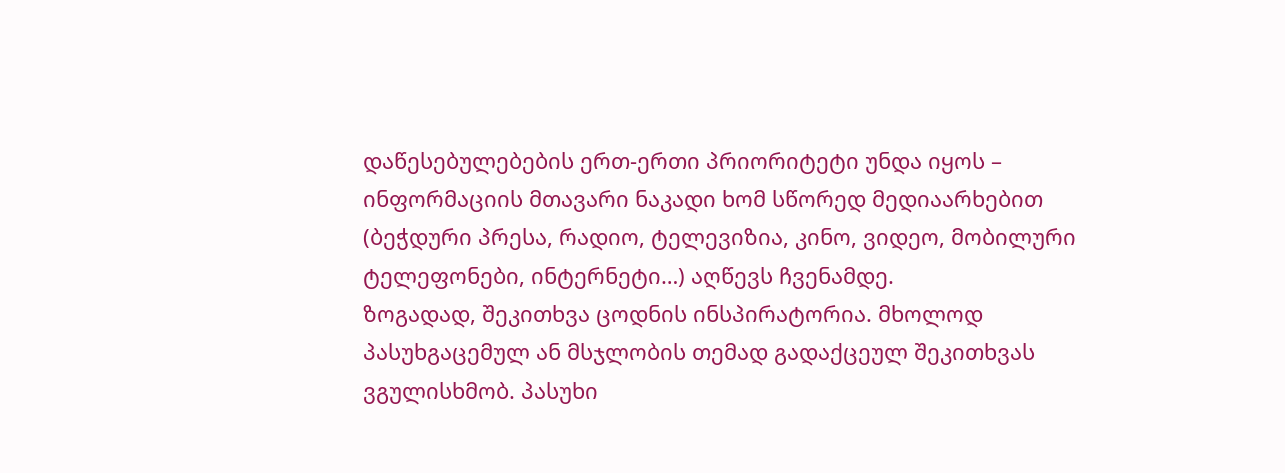დაწესებულებების ერთ-ერთი პრიორიტეტი უნდა იყოს – ინფორმაციის მთავარი ნაკადი ხომ სწორედ მედიაარხებით (ბეჭდური პრესა, რადიო, ტელევიზია, კინო, ვიდეო, მობილური ტელეფონები, ინტერნეტი…) აღწევს ჩვენამდე.
ზოგადად, შეკითხვა ცოდნის ინსპირატორია. მხოლოდ პასუხგაცემულ ან მსჯლობის თემად გადაქცეულ შეკითხვას ვგულისხმობ. პასუხი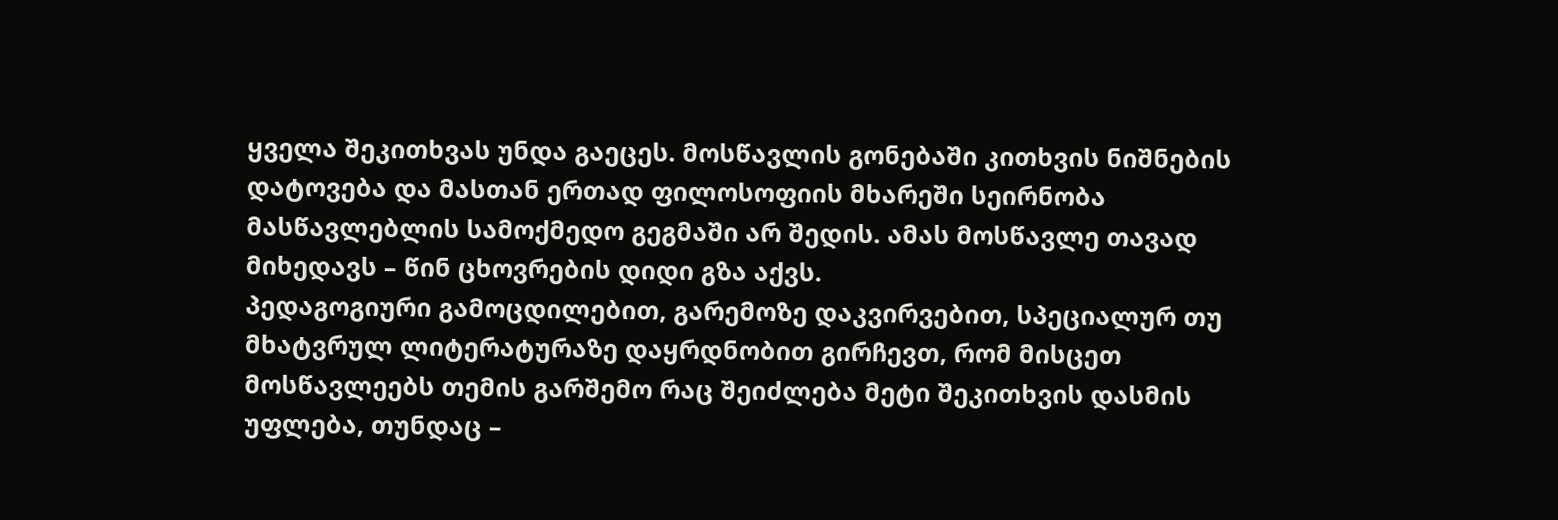ყველა შეკითხვას უნდა გაეცეს. მოსწავლის გონებაში კითხვის ნიშნების დატოვება და მასთან ერთად ფილოსოფიის მხარეში სეირნობა მასწავლებლის სამოქმედო გეგმაში არ შედის. ამას მოსწავლე თავად მიხედავს – წინ ცხოვრების დიდი გზა აქვს.
პედაგოგიური გამოცდილებით, გარემოზე დაკვირვებით, სპეციალურ თუ მხატვრულ ლიტერატურაზე დაყრდნობით გირჩევთ, რომ მისცეთ მოსწავლეებს თემის გარშემო რაც შეიძლება მეტი შეკითხვის დასმის უფლება, თუნდაც –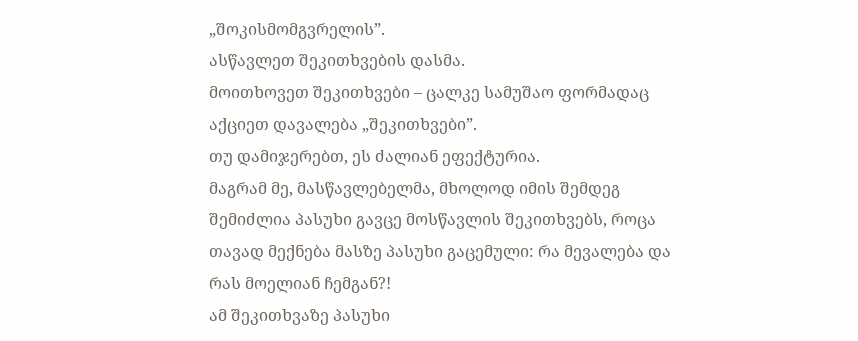„შოკისმომგვრელის”.
ასწავლეთ შეკითხვების დასმა.
მოითხოვეთ შეკითხვები – ცალკე სამუშაო ფორმადაც აქციეთ დავალება „შეკითხვები”.
თუ დამიჯერებთ, ეს ძალიან ეფექტურია.
მაგრამ მე, მასწავლებელმა, მხოლოდ იმის შემდეგ შემიძლია პასუხი გავცე მოსწავლის შეკითხვებს, როცა თავად მექნება მასზე პასუხი გაცემული: რა მევალება და რას მოელიან ჩემგან?!
ამ შეკითხვაზე პასუხი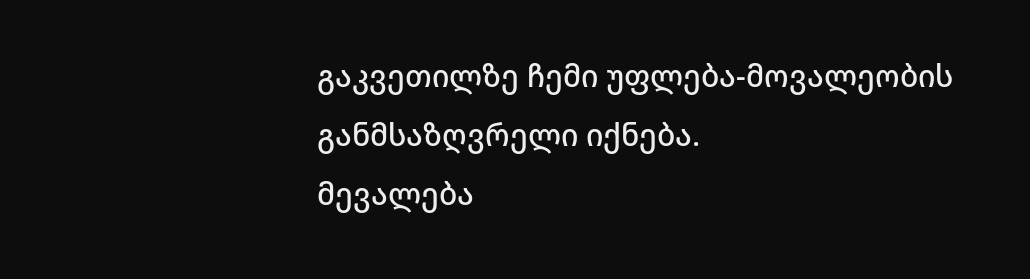გაკვეთილზე ჩემი უფლება-მოვალეობის განმსაზღვრელი იქნება.
მევალება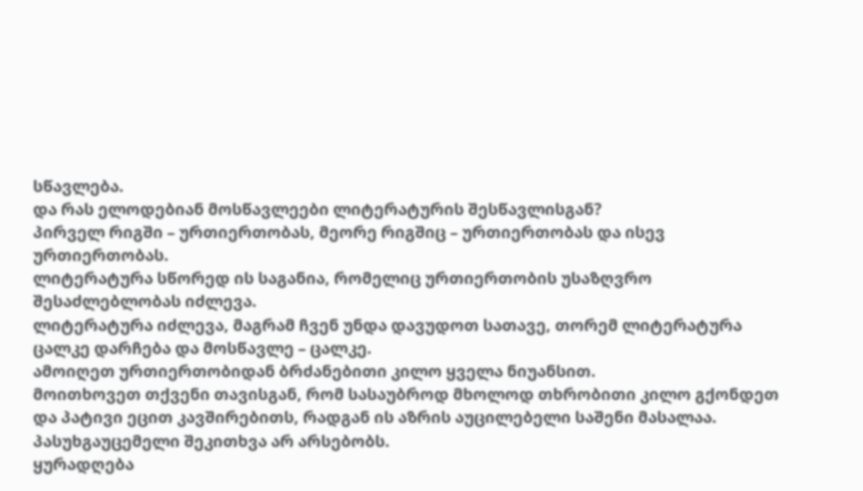სწავლება.
და რას ელოდებიან მოსწავლეები ლიტერატურის შესწავლისგან?
პირველ რიგში – ურთიერთობას, მეორე რიგშიც – ურთიერთობას და ისევ ურთიერთობას.
ლიტერატურა სწორედ ის საგანია, რომელიც ურთიერთობის უსაზღვრო შესაძლებლობას იძლევა.
ლიტერატურა იძლევა, მაგრამ ჩვენ უნდა დავუდოთ სათავე, თორემ ლიტერატურა ცალკე დარჩება და მოსწავლე – ცალკე.
ამოიღეთ ურთიერთობიდან ბრძანებითი კილო ყველა ნიუანსით.
მოითხოვეთ თქვენი თავისგან, რომ სასაუბროდ მხოლოდ თხრობითი კილო გქონდეთ და პატივი ეცით კავშირებითს, რადგან ის აზრის აუცილებელი საშენი მასალაა.
პასუხგაუცემელი შეკითხვა არ არსებობს.
ყურადღება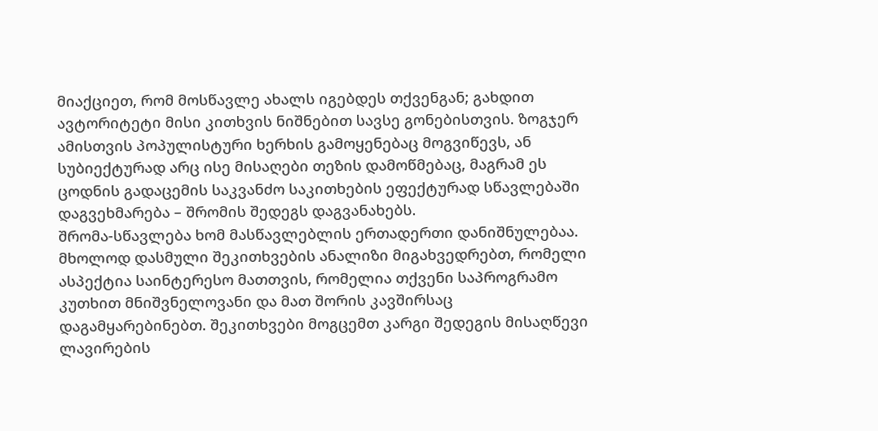მიაქციეთ, რომ მოსწავლე ახალს იგებდეს თქვენგან; გახდით ავტორიტეტი მისი კითხვის ნიშნებით სავსე გონებისთვის. ზოგჯერ ამისთვის პოპულისტური ხერხის გამოყენებაც მოგვიწევს, ან სუბიექტურად არც ისე მისაღები თეზის დამოწმებაც, მაგრამ ეს ცოდნის გადაცემის საკვანძო საკითხების ეფექტურად სწავლებაში დაგვეხმარება – შრომის შედეგს დაგვანახებს.
შრომა-სწავლება ხომ მასწავლებლის ერთადერთი დანიშნულებაა.
მხოლოდ დასმული შეკითხვების ანალიზი მიგახვედრებთ, რომელი ასპექტია საინტერესო მათთვის, რომელია თქვენი საპროგრამო კუთხით მნიშვნელოვანი და მათ შორის კავშირსაც დაგამყარებინებთ. შეკითხვები მოგცემთ კარგი შედეგის მისაღწევი ლავირების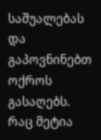საშუალებას და გაპოვნინებთ ოქროს გასაღებს.
რაც მეტია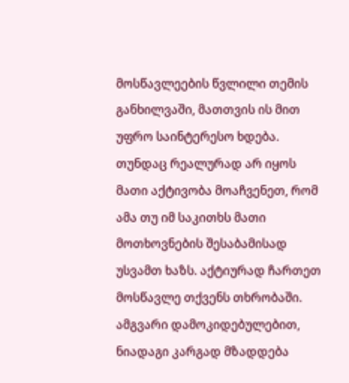მოსწავლეების წვლილი თემის განხილვაში, მათთვის ის მით უფრო საინტერესო ხდება. თუნდაც რეალურად არ იყოს მათი აქტივობა მოაჩვენეთ, რომ ამა თუ იმ საკითხს მათი მოთხოვნების შესაბამისად უსვამთ ხაზს. აქტიურად ჩართეთ მოსწავლე თქვენს თხრობაში.
ამგვარი დამოკიდებულებით, ნიადაგი კარგად მზადდება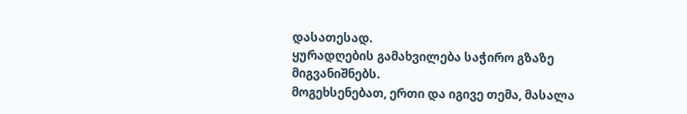დასათესად.
ყურადღების გამახვილება საჭირო გზაზე მიგვანიშნებს.
მოგეხსენებათ, ერთი და იგივე თემა, მასალა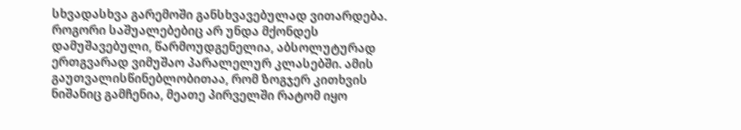სხვადასხვა გარემოში განსხვავებულად ვითარდება. როგორი საშუალებებიც არ უნდა მქონდეს დამუშავებული, წარმოუდგენელია, აბსოლუტურად ერთგვარად ვიმუშაო პარალელურ კლასებში. ამის გაუთვალისწინებლობითაა, რომ ზოგჯერ კითხვის ნიშანიც გამჩენია, მეათე პირველში რატომ იყო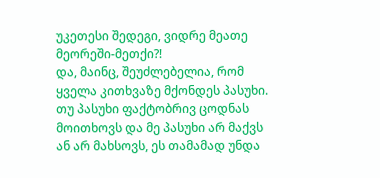უკეთესი შედეგი, ვიდრე მეათე მეორეში-მეთქი?!
და, მაინც, შეუძლებელია, რომ ყველა კითხვაზე მქონდეს პასუხი. თუ პასუხი ფაქტობრივ ცოდნას მოითხოვს და მე პასუხი არ მაქვს ან არ მახსოვს, ეს თამამად უნდა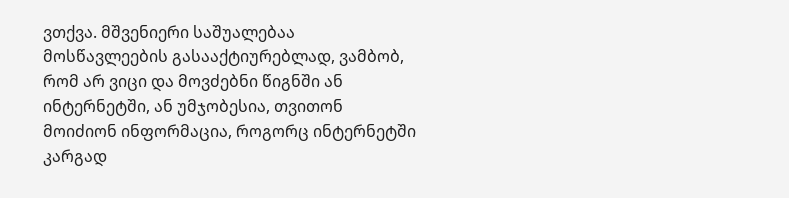ვთქვა. მშვენიერი საშუალებაა მოსწავლეების გასააქტიურებლად, ვამბობ, რომ არ ვიცი და მოვძებნი წიგნში ან ინტერნეტში, ან უმჯობესია, თვითონ მოიძიონ ინფორმაცია, როგორც ინტერნეტში კარგად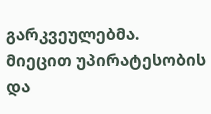გარკვეულებმა. მიეცით უპირატესობის და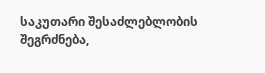საკუთარი შესაძლებლობის შეგრძნება,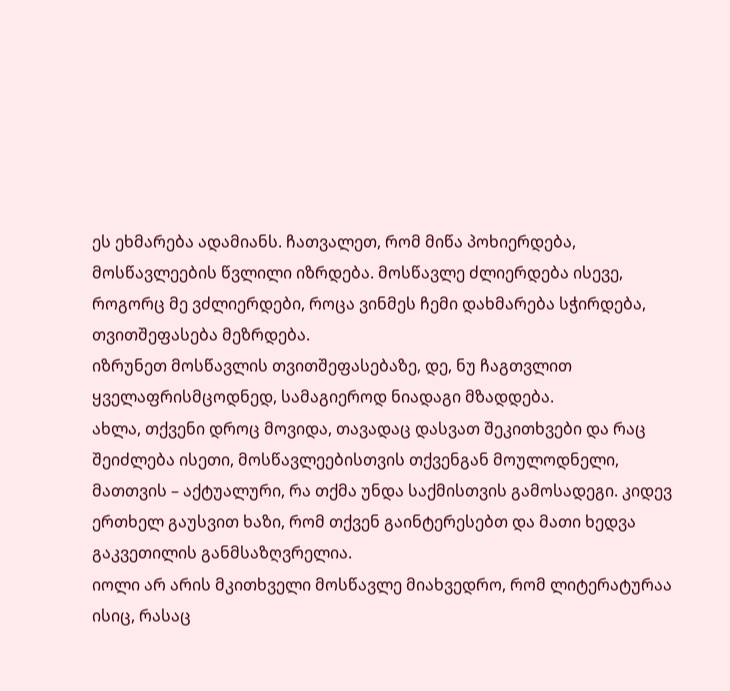ეს ეხმარება ადამიანს. ჩათვალეთ, რომ მიწა პოხიერდება, მოსწავლეების წვლილი იზრდება. მოსწავლე ძლიერდება ისევე, როგორც მე ვძლიერდები, როცა ვინმეს ჩემი დახმარება სჭირდება, თვითშეფასება მეზრდება.
იზრუნეთ მოსწავლის თვითშეფასებაზე, დე, ნუ ჩაგთვლით ყველაფრისმცოდნედ, სამაგიეროდ ნიადაგი მზადდება.
ახლა, თქვენი დროც მოვიდა, თავადაც დასვათ შეკითხვები და რაც შეიძლება ისეთი, მოსწავლეებისთვის თქვენგან მოულოდნელი, მათთვის – აქტუალური, რა თქმა უნდა საქმისთვის გამოსადეგი. კიდევ ერთხელ გაუსვით ხაზი, რომ თქვენ გაინტერესებთ და მათი ხედვა გაკვეთილის განმსაზღვრელია.
იოლი არ არის მკითხველი მოსწავლე მიახვედრო, რომ ლიტერატურაა ისიც, რასაც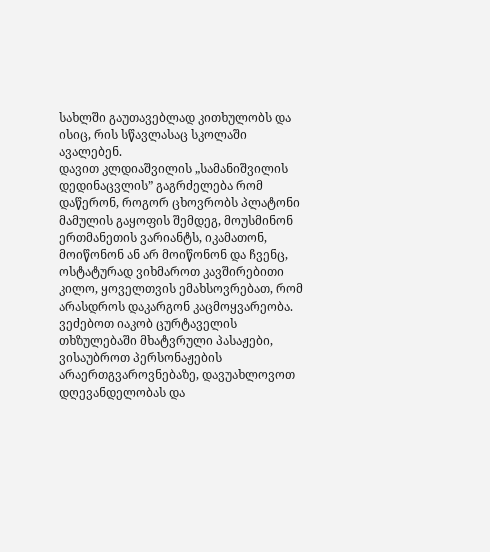სახლში გაუთავებლად კითხულობს და ისიც, რის სწავლასაც სკოლაში ავალებენ.
დავით კლდიაშვილის „სამანიშვილის დედინაცვლის” გაგრძელება რომ დაწერონ, როგორ ცხოვრობს პლატონი მამულის გაყოფის შემდეგ, მოუსმინონ ერთმანეთის ვარიანტს, იკამათონ, მოიწონონ ან არ მოიწონონ და ჩვენც, ოსტატურად ვიხმაროთ კავშირებითი კილო, ყოველთვის ემახსოვრებათ, რომ არასდროს დაკარგონ კაცმოყვარეობა.
ვეძებოთ იაკობ ცურტაველის თხზულებაში მხატვრული პასაჟები, ვისაუბროთ პერსონაჟების არაერთგვაროვნებაზე, დავუახლოვოთ დღევანდელობას და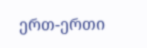ერთ-ერთი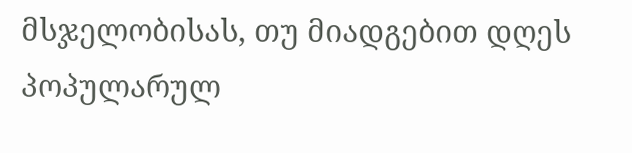მსჯელობისას, თუ მიადგებით დღეს პოპულარულ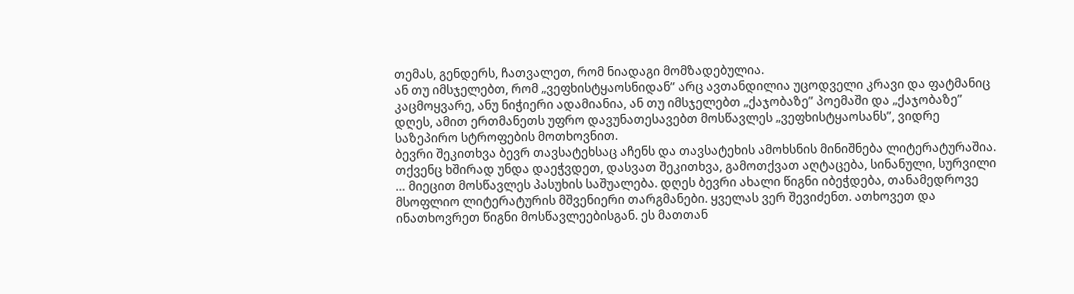თემას, გენდერს, ჩათვალეთ, რომ ნიადაგი მომზადებულია.
ან თუ იმსჯელებთ, რომ „ვეფხისტყაოსნიდან” არც ავთანდილია უცოდველი კრავი და ფატმანიც კაცმოყვარე, ანუ ნიჭიერი ადამიანია, ან თუ იმსჯელებთ „ქაჯობაზე” პოემაში და „ქაჯობაზე” დღეს, ამით ერთმანეთს უფრო დავუნათესავებთ მოსწავლეს „ვეფხისტყაოსანს”, ვიდრე საზეპირო სტროფების მოთხოვნით.
ბევრი შეკითხვა ბევრ თავსატეხსაც აჩენს და თავსატეხის ამოხსნის მინიშნება ლიტერატურაშია. თქვენც ხშირად უნდა დაეჭვდეთ, დასვათ შეკითხვა, გამოთქვათ აღტაცება, სინანული, სურვილი … მიეცით მოსწავლეს პასუხის საშუალება. დღეს ბევრი ახალი წიგნი იბეჭდება, თანამედროვე მსოფლიო ლიტერატურის მშვენიერი თარგმანები. ყველას ვერ შევიძენთ. ათხოვეთ და ინათხოვრეთ წიგნი მოსწავლეებისგან. ეს მათთან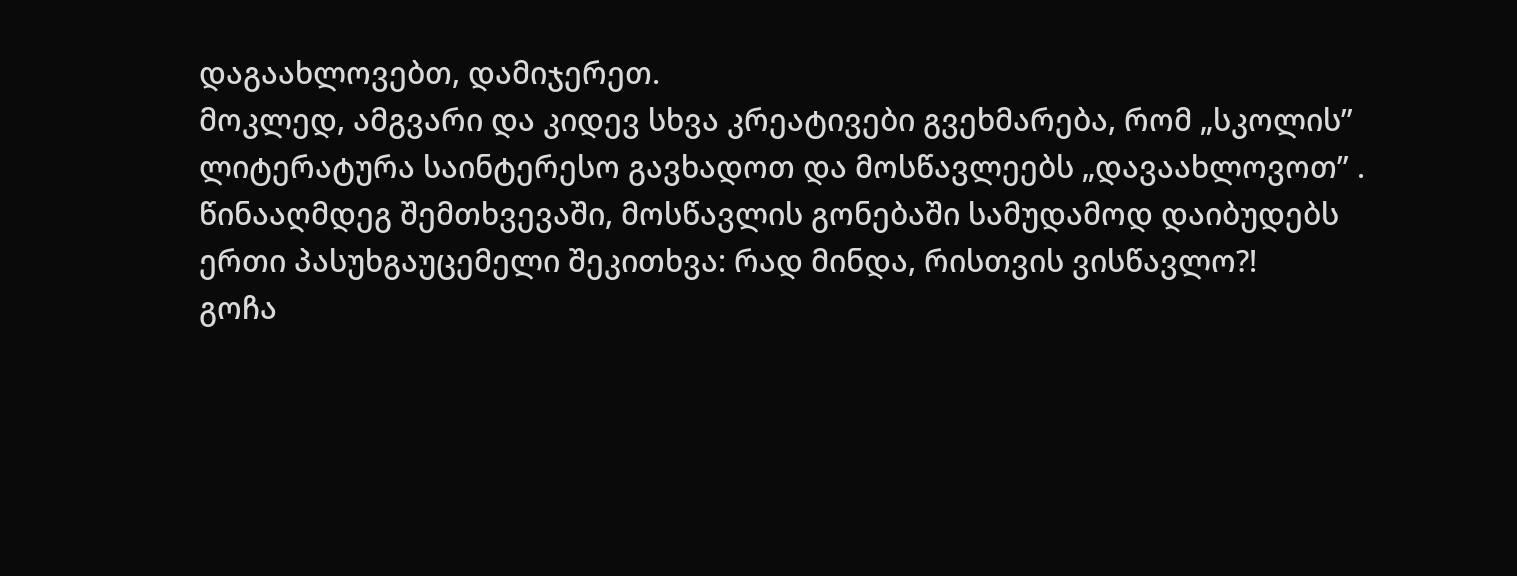დაგაახლოვებთ, დამიჯერეთ.
მოკლედ, ამგვარი და კიდევ სხვა კრეატივები გვეხმარება, რომ „სკოლის” ლიტერატურა საინტერესო გავხადოთ და მოსწავლეებს „დავაახლოვოთ” .
წინააღმდეგ შემთხვევაში, მოსწავლის გონებაში სამუდამოდ დაიბუდებს ერთი პასუხგაუცემელი შეკითხვა: რად მინდა, რისთვის ვისწავლო?!
გოჩა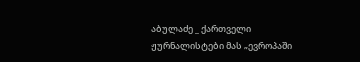აბულაძე _ ქართველი ჟურნალისტები მას „ევროპაში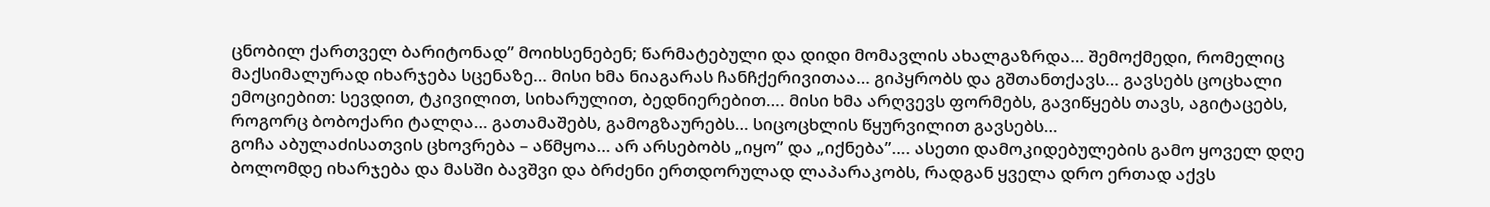ცნობილ ქართველ ბარიტონად” მოიხსენებენ; წარმატებული და დიდი მომავლის ახალგაზრდა… შემოქმედი, რომელიც მაქსიმალურად იხარჯება სცენაზე… მისი ხმა ნიაგარას ჩანჩქერივითაა… გიპყრობს და გშთანთქავს… გავსებს ცოცხალი ემოციებით: სევდით, ტკივილით, სიხარულით, ბედნიერებით…. მისი ხმა არღვევს ფორმებს, გავიწყებს თავს, აგიტაცებს, როგორც ბობოქარი ტალღა… გათამაშებს, გამოგზაურებს… სიცოცხლის წყურვილით გავსებს…
გოჩა აბულაძისათვის ცხოვრება – აწმყოა… არ არსებობს „იყო” და „იქნება”…. ასეთი დამოკიდებულების გამო ყოველ დღე ბოლომდე იხარჯება და მასში ბავშვი და ბრძენი ერთდორულად ლაპარაკობს, რადგან ყველა დრო ერთად აქვს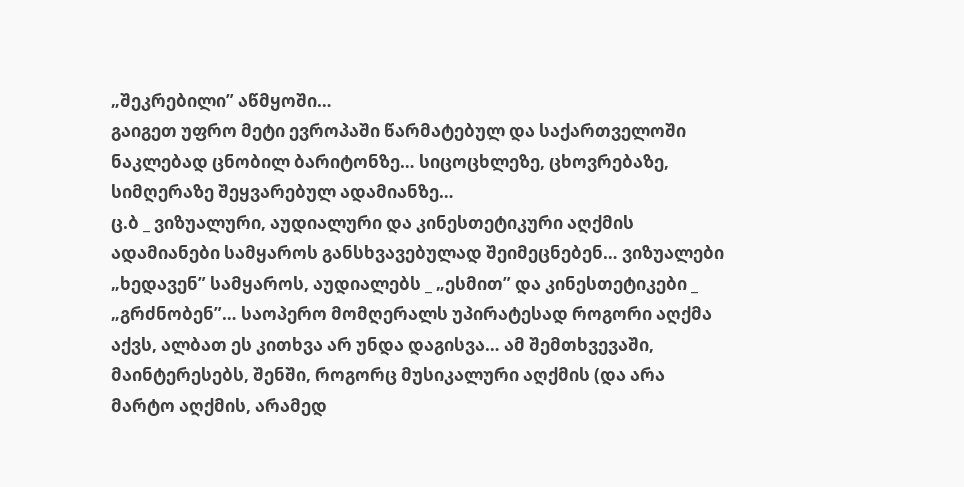„შეკრებილი” აწმყოში…
გაიგეთ უფრო მეტი ევროპაში წარმატებულ და საქართველოში ნაკლებად ცნობილ ბარიტონზე… სიცოცხლეზე, ცხოვრებაზე, სიმღერაზე შეყვარებულ ადამიანზე…
ც.ბ _ ვიზუალური, აუდიალური და კინესთეტიკური აღქმის ადამიანები სამყაროს განსხვავებულად შეიმეცნებენ… ვიზუალები „ხედავენ” სამყაროს, აუდიალებს _ „ესმით” და კინესთეტიკები _ „გრძნობენ”… საოპერო მომღერალს უპირატესად როგორი აღქმა აქვს, ალბათ ეს კითხვა არ უნდა დაგისვა… ამ შემთხვევაში, მაინტერესებს, შენში, როგორც მუსიკალური აღქმის (და არა მარტო აღქმის, არამედ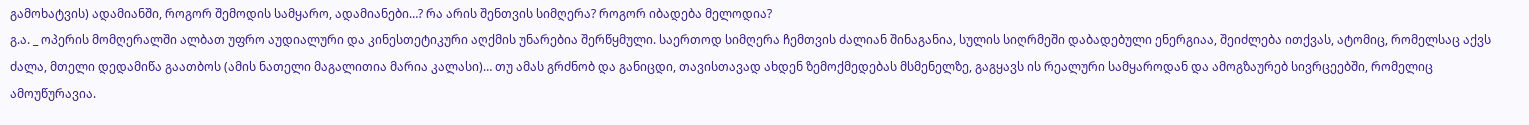გამოხატვის) ადამიანში, როგორ შემოდის სამყარო, ადამიანები…? რა არის შენთვის სიმღერა? როგორ იბადება მელოდია?
გ.ა. _ ოპერის მომღერალში ალბათ უფრო აუდიალური და კინესთეტიკური აღქმის უნარებია შერწყმული. საერთოდ სიმღერა ჩემთვის ძალიან შინაგანია, სულის სიღრმეში დაბადებული ენერგიაა, შეიძლება ითქვას, ატომიც, რომელსაც აქვს ძალა, მთელი დედამიწა გაათბოს (ამის ნათელი მაგალითია მარია კალასი)… თუ ამას გრძნობ და განიცდი, თავისთავად ახდენ ზემოქმედებას მსმენელზე, გაგყავს ის რეალური სამყაროდან და ამოგზაურებ სივრცეებში, რომელიც ამოუწურავია.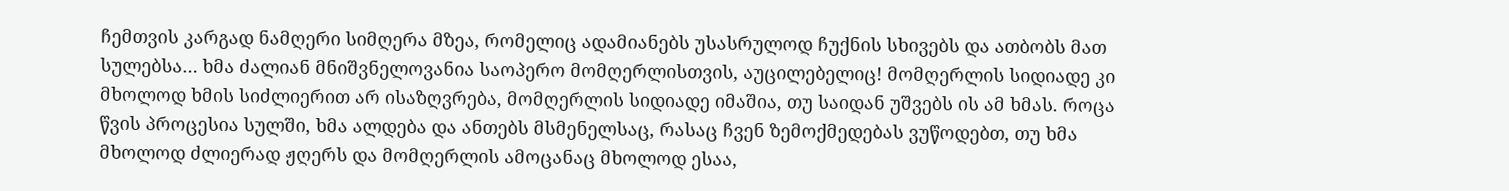ჩემთვის კარგად ნამღერი სიმღერა მზეა, რომელიც ადამიანებს უსასრულოდ ჩუქნის სხივებს და ათბობს მათ სულებსა… ხმა ძალიან მნიშვნელოვანია საოპერო მომღერლისთვის, აუცილებელიც! მომღერლის სიდიადე კი მხოლოდ ხმის სიძლიერით არ ისაზღვრება, მომღერლის სიდიადე იმაშია, თუ საიდან უშვებს ის ამ ხმას. როცა წვის პროცესია სულში, ხმა ალდება და ანთებს მსმენელსაც, რასაც ჩვენ ზემოქმედებას ვუწოდებთ, თუ ხმა მხოლოდ ძლიერად ჟღერს და მომღერლის ამოცანაც მხოლოდ ესაა,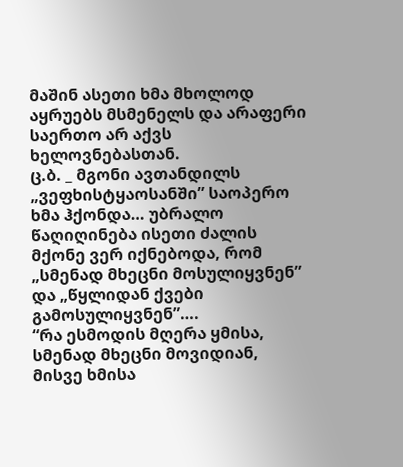მაშინ ასეთი ხმა მხოლოდ აყრუებს მსმენელს და არაფერი საერთო არ აქვს ხელოვნებასთან.
ც.ბ. _ მგონი ავთანდილს „ვეფხისტყაოსანში” საოპერო ხმა ჰქონდა… უბრალო წაღიღინება ისეთი ძალის მქონე ვერ იქნებოდა, რომ „სმენად მხეცნი მოსულიყვნენ” და „წყლიდან ქვები გამოსულიყვნენ”….
“რა ესმოდის მღერა ყმისა, სმენად მხეცნი მოვიდიან,
მისვე ხმისა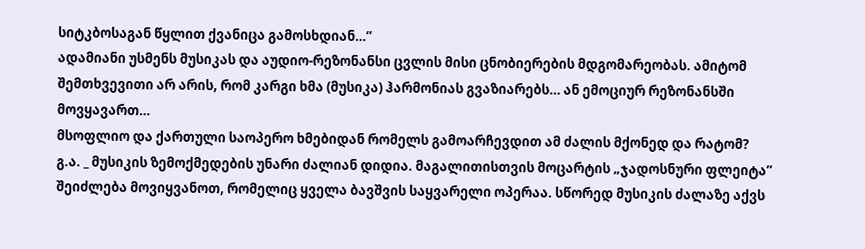სიტკბოსაგან წყლით ქვანიცა გამოსხდიან…”
ადამიანი უსმენს მუსიკას და აუდიო-რეზონანსი ცვლის მისი ცნობიერების მდგომარეობას. ამიტომ შემთხვევითი არ არის, რომ კარგი ხმა (მუსიკა) ჰარმონიას გვაზიარებს… ან ემოციურ რეზონანსში მოვყავართ…
მსოფლიო და ქართული საოპერო ხმებიდან რომელს გამოარჩევდით ამ ძალის მქონედ და რატომ?
გ.ა. _ მუსიკის ზემოქმედების უნარი ძალიან დიდია. მაგალითისთვის მოცარტის „ჯადოსნური ფლეიტა” შეიძლება მოვიყვანოთ, რომელიც ყველა ბავშვის საყვარელი ოპერაა. სწორედ მუსიკის ძალაზე აქვს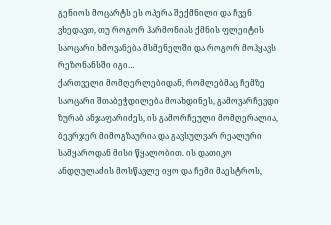გენიოს მოცარტს ეს ოპერა შექმნილი და ჩვენ ვხედავთ, თუ როგორ ჰარმონიას ქმნის ფლეიტის საოცარი ხმოვანება მსმენელში და როგორ მოჰყავს რეზონანსში იგი…
ქართველი მომღერლებიდან, რომლებმაც ჩემზე საოცარი შთაბეჭდილება მოახდინეს, გამოვარჩევდი ზურაბ ანჯაფარიძეს, ის გამორჩეული მომღერალია, ბევრჯერ მიმოგზაურია და გავსულვარ რეალური სამყაროდან მისი წყალობით. ის დათიკო ანდღულაძის მოსწავლე იყო და ჩემი მაესტროს,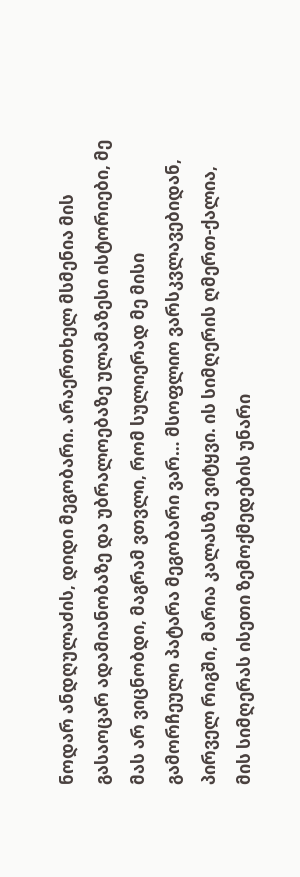ნოდარ ანდღულაძის, დიდი მეგობარი. არაერთხელ მსმენია მის გასაოცარ ადამიანობაზე და უბრალოებაზე ულამაზესი ისტორიები, მე მას არ ვიცნობდი, მაგრამ ვთვლი, რომ სულიერად მე მისი გამორჩეული პატარა მეგობარი ვარ… მსოფლიო ვარსკვლავებიდან, პირველ რიგში, მარია კალასზე ვიტყვი. ის სიმღერის ღმერთ-ქალია, მის სიმღერას ისეთი ზემოქმედების უნარი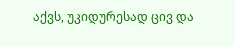აქვს, უკიდურესად ცივ და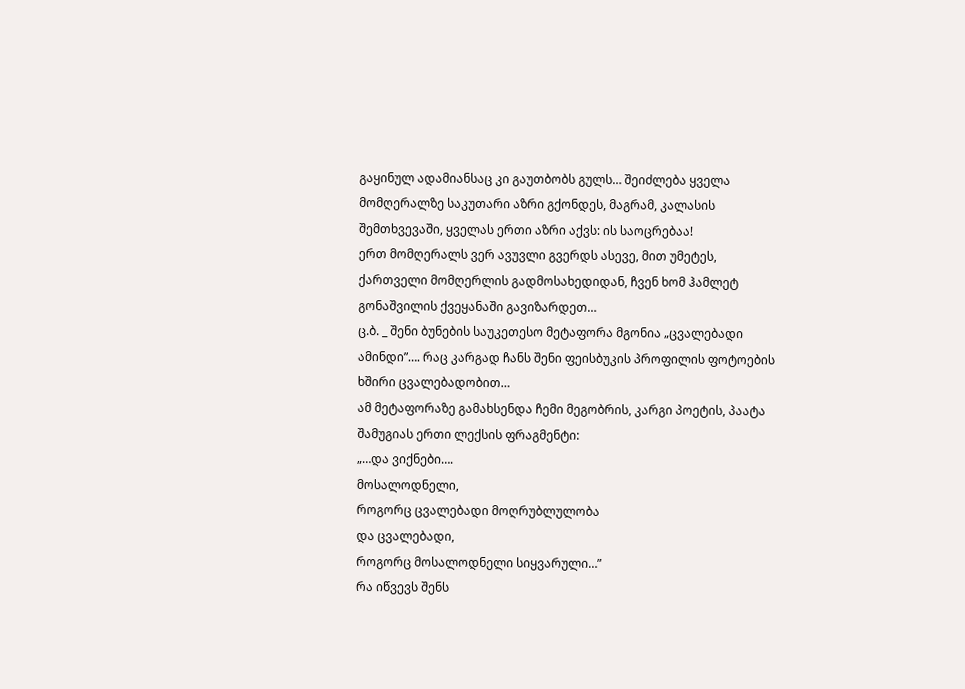გაყინულ ადამიანსაც კი გაუთბობს გულს… შეიძლება ყველა მომღერალზე საკუთარი აზრი გქონდეს, მაგრამ, კალასის შემთხვევაში, ყველას ერთი აზრი აქვს: ის საოცრებაა!
ერთ მომღერალს ვერ ავუვლი გვერდს ასევე, მით უმეტეს, ქართველი მომღერლის გადმოსახედიდან, ჩვენ ხომ ჰამლეტ გონაშვილის ქვეყანაში გავიზარდეთ…
ც.ბ. _ შენი ბუნების საუკეთესო მეტაფორა მგონია „ცვალებადი ამინდი”…. რაც კარგად ჩანს შენი ფეისბუკის პროფილის ფოტოების ხშირი ცვალებადობით…
ამ მეტაფორაზე გამახსენდა ჩემი მეგობრის, კარგი პოეტის, პაატა შამუგიას ერთი ლექსის ფრაგმენტი:
„…და ვიქნები….
მოსალოდნელი,
როგორც ცვალებადი მოღრუბლულობა
და ცვალებადი,
როგორც მოსალოდნელი სიყვარული…”
რა იწვევს შენს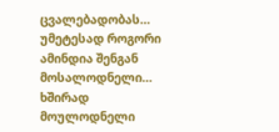ცვალებადობას… უმეტესად როგორი ამინდია შენგან მოსალოდნელი… ხშირად მოულოდნელი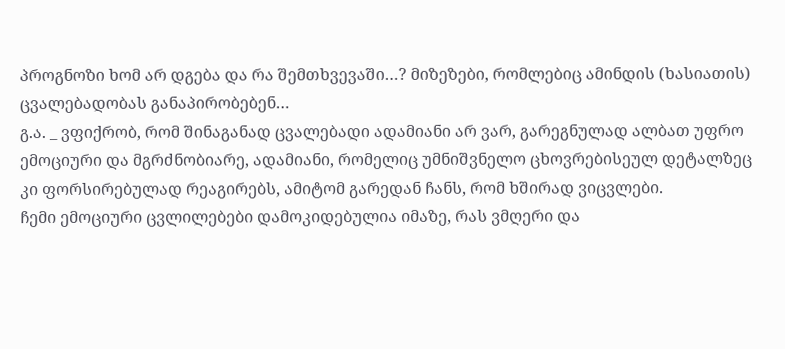პროგნოზი ხომ არ დგება და რა შემთხვევაში…? მიზეზები, რომლებიც ამინდის (ხასიათის) ცვალებადობას განაპირობებენ…
გ.ა. _ ვფიქრობ, რომ შინაგანად ცვალებადი ადამიანი არ ვარ, გარეგნულად ალბათ უფრო ემოციური და მგრძნობიარე, ადამიანი, რომელიც უმნიშვნელო ცხოვრებისეულ დეტალზეც კი ფორსირებულად რეაგირებს, ამიტომ გარედან ჩანს, რომ ხშირად ვიცვლები.
ჩემი ემოციური ცვლილებები დამოკიდებულია იმაზე, რას ვმღერი და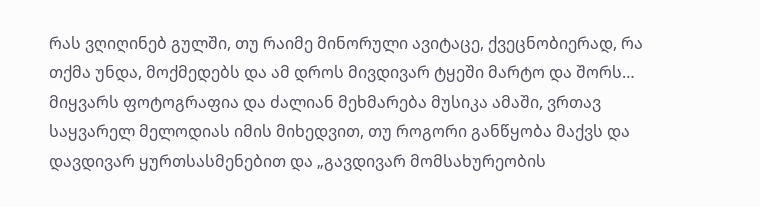რას ვღიღინებ გულში, თუ რაიმე მინორული ავიტაცე, ქვეცნობიერად, რა თქმა უნდა, მოქმედებს და ამ დროს მივდივარ ტყეში მარტო და შორს… მიყვარს ფოტოგრაფია და ძალიან მეხმარება მუსიკა ამაში, ვრთავ საყვარელ მელოდიას იმის მიხედვით, თუ როგორი განწყობა მაქვს და დავდივარ ყურთსასმენებით და „გავდივარ მომსახურეობის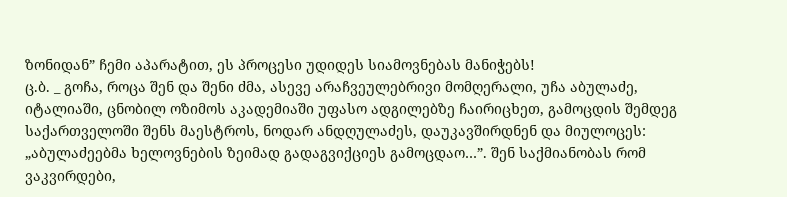ზონიდან” ჩემი აპარატით, ეს პროცესი უდიდეს სიამოვნებას მანიჭებს!
ც.ბ. _ გოჩა, როცა შენ და შენი ძმა, ასევე არაჩვეულებრივი მომღერალი, უჩა აბულაძე, იტალიაში, ცნობილ ოზიმოს აკადემიაში უფასო ადგილებზე ჩაირიცხეთ, გამოცდის შემდეგ საქართველოში შენს მაესტროს, ნოდარ ანდღულაძეს, დაუკავშირდნენ და მიულოცეს: „აბულაძეებმა ხელოვნების ზეიმად გადაგვიქციეს გამოცდაო…”. შენ საქმიანობას რომ ვაკვირდები,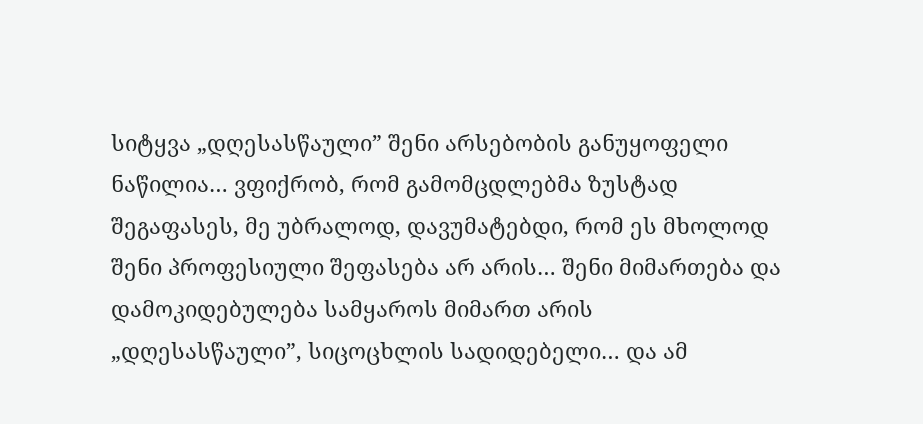სიტყვა „დღესასწაული” შენი არსებობის განუყოფელი ნაწილია… ვფიქრობ, რომ გამომცდლებმა ზუსტად შეგაფასეს, მე უბრალოდ, დავუმატებდი, რომ ეს მხოლოდ შენი პროფესიული შეფასება არ არის… შენი მიმართება და დამოკიდებულება სამყაროს მიმართ არის „დღესასწაული”, სიცოცხლის სადიდებელი… და ამ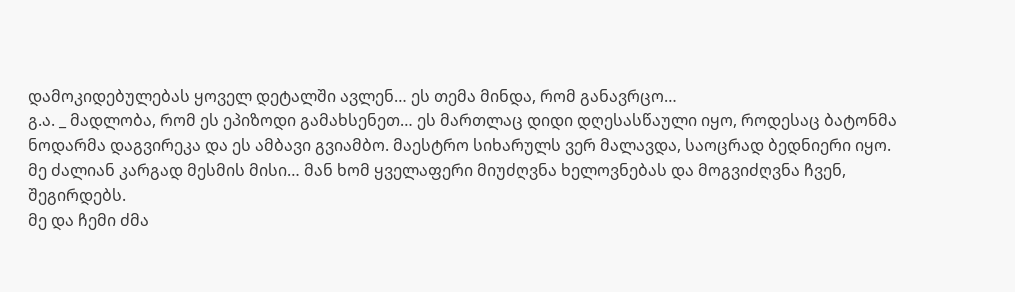დამოკიდებულებას ყოველ დეტალში ავლენ… ეს თემა მინდა, რომ განავრცო…
გ.ა. _ მადლობა, რომ ეს ეპიზოდი გამახსენეთ… ეს მართლაც დიდი დღესასწაული იყო, როდესაც ბატონმა ნოდარმა დაგვირეკა და ეს ამბავი გვიამბო. მაესტრო სიხარულს ვერ მალავდა, საოცრად ბედნიერი იყო. მე ძალიან კარგად მესმის მისი… მან ხომ ყველაფერი მიუძღვნა ხელოვნებას და მოგვიძღვნა ჩვენ, შეგირდებს.
მე და ჩემი ძმა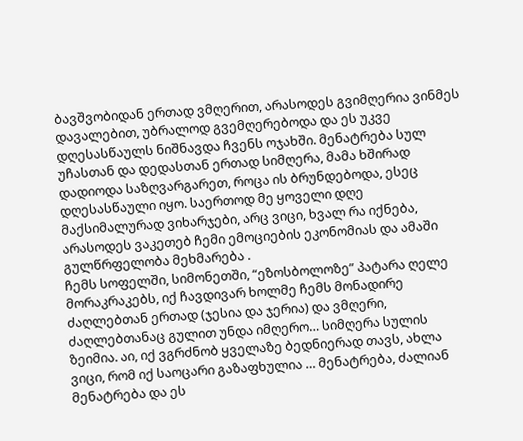ბავშვობიდან ერთად ვმღერით, არასოდეს გვიმღერია ვინმეს დავალებით, უბრალოდ გვემღერებოდა და ეს უკვე დღესასწაულს ნიშნავდა ჩვენს ოჯახში. მენატრება სულ უჩასთან და დედასთან ერთად სიმღერა, მამა ხშირად დადიოდა საზღვარგარეთ, როცა ის ბრუნდებოდა, ესეც დღესასწაული იყო. საერთოდ მე ყოველი დღე მაქსიმალურად ვიხარჯები, არც ვიცი, ხვალ რა იქნება, არასოდეს ვაკეთებ ჩემი ემოციების ეკონომიას და ამაში გულწრფელობა მეხმარება .
ჩემს სოფელში, სიმონეთში, “ეზოსბოლოზე” პატარა ღელე მორაკრაკებს, იქ ჩავდივარ ხოლმე ჩემს მონადირე ძაღლებთან ერთად (ჯესია და ჯერია) და ვმღერი, ძაღლებთანაც გულით უნდა იმღერო… სიმღერა სულის ზეიმია. აი, იქ ვგრძნობ ყველაზე ბედნიერად თავს, ახლა ვიცი, რომ იქ საოცარი გაზაფხულია … მენატრება, ძალიან მენატრება და ეს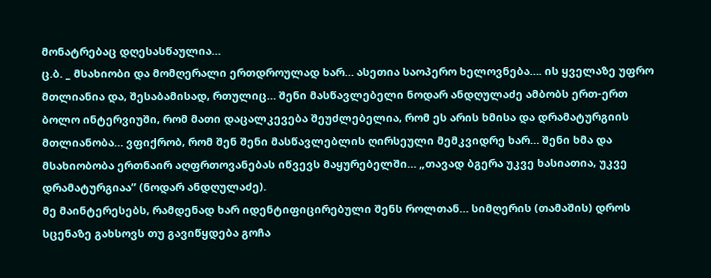მონატრებაც დღესასწაულია…
ც.ბ. _ მსახიობი და მომღერალი ერთდროულად ხარ… ასეთია საოპერო ხელოვნება…. ის ყველაზე უფრო მთლიანია და, შესაბამისად, რთულიც… შენი მასწავლებელი ნოდარ ანდღულაძე ამბობს ერთ-ერთ ბოლო ინტერვიუში, რომ მათი დაცალკევება შეუძლებელია, რომ ეს არის ხმისა და დრამატურგიის მთლიანობა… ვფიქრობ, რომ შენ შენი მასწავლებლის ღირსეული მემკვიდრე ხარ… შენი ხმა და მსახიობობა ერთნაირ აღფრთოვანებას იწვევს მაყურებელში… „თავად ბგერა უკვე ხასიათია, უკვე დრამატურგიაა” (ნოდარ ანდღულაძე).
მე მაინტერესებს, რამდენად ხარ იდენტიფიცირებული შენს როლთან… სიმღერის (თამაშის) დროს სცენაზე გახსოვს თუ გავიწყდება გოჩა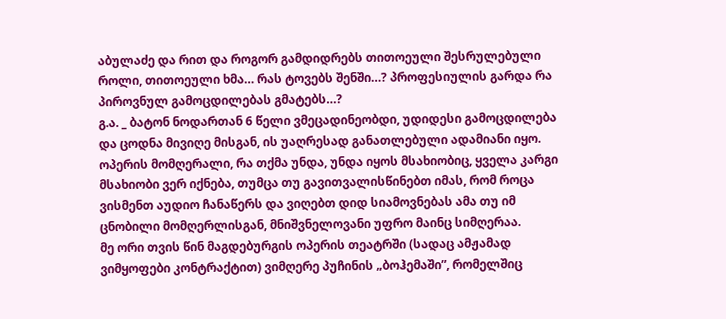აბულაძე და რით და როგორ გამდიდრებს თითოეული შესრულებული როლი, თითოეული ხმა… რას ტოვებს შენში…? პროფესიულის გარდა რა პიროვნულ გამოცდილებას გმატებს…?
გ.ა. _ ბატონ ნოდართან 6 წელი ვმეცადინეობდი, უდიდესი გამოცდილება და ცოდნა მივიღე მისგან, ის უაღრესად განათლებული ადამიანი იყო.
ოპერის მომღერალი, რა თქმა უნდა, უნდა იყოს მსახიობიც, ყველა კარგი მსახიობი ვერ იქნება, თუმცა თუ გავითვალისწინებთ იმას, რომ როცა ვისმენთ აუდიო ჩანაწერს და ვიღებთ დიდ სიამოვნებას ამა თუ იმ ცნობილი მომღერლისგან, მნიშვნელოვანი უფრო მაინც სიმღერაა.
მე ორი თვის წინ მაგდებურგის ოპერის თეატრში (სადაც ამჟამად ვიმყოფები კონტრაქტით) ვიმღერე პუჩინის „ბოჰემაში”, რომელშიც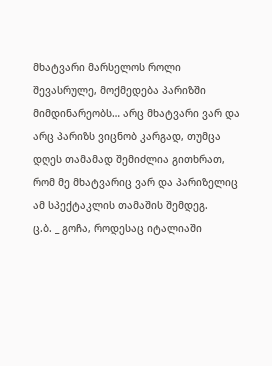მხატვარი მარსელოს როლი შევასრულე, მოქმედება პარიზში მიმდინარეობს… არც მხატვარი ვარ და არც პარიზს ვიცნობ კარგად, თუმცა დღეს თამამად შემიძლია გითხრათ, რომ მე მხატვარიც ვარ და პარიზელიც ამ სპექტაკლის თამაშის შემდეგ.
ც.ბ. _ გოჩა, როდესაც იტალიაში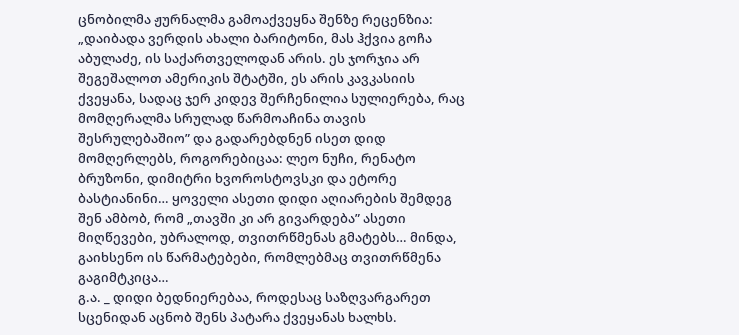ცნობილმა ჟურნალმა გამოაქვეყნა შენზე რეცენზია: „დაიბადა ვერდის ახალი ბარიტონი, მას ჰქვია გოჩა აბულაძე, ის საქართველოდან არის. ეს ჯორჯია არ შეგეშალოთ ამერიკის შტატში, ეს არის კავკასიის ქვეყანა, სადაც ჯერ კიდევ შერჩენილია სულიერება, რაც მომღერალმა სრულად წარმოაჩინა თავის შესრულებაშიო” და გადარებდნენ ისეთ დიდ მომღერლებს, როგორებიცაა: ლეო ნუჩი, რენატო ბრუზონი, დიმიტრი ხვოროსტოვსკი და ეტორე ბასტიანინი… ყოველი ასეთი დიდი აღიარების შემდეგ შენ ამბობ, რომ „თავში კი არ გივარდება” ასეთი მიღწევები, უბრალოდ, თვითრწმენას გმატებს… მინდა, გაიხსენო ის წარმატებები, რომლებმაც თვითრწმენა გაგიმტკიცა…
გ.ა. _ დიდი ბედნიერებაა, როდესაც საზღვარგარეთ სცენიდან აცნობ შენს პატარა ქვეყანას ხალხს.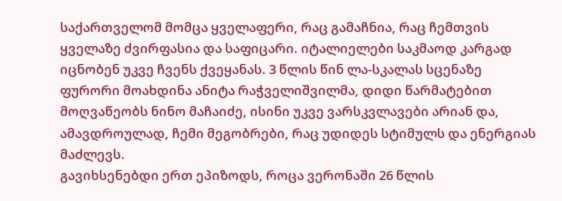საქართველომ მომცა ყველაფერი, რაც გამაჩნია, რაც ჩემთვის ყველაზე ძვირფასია და საფიცარი. იტალიელები საკმაოდ კარგად იცნობენ უკვე ჩვენს ქვეყანას. 3 წლის წინ ლა-სკალას სცენაზე ფურორი მოახდინა ანიტა რაჭველიშვილმა, დიდი წარმატებით მოღვაწეობს ნინო მაჩაიძე, ისინი უკვე ვარსკვლავები არიან და, ამავდროულად, ჩემი მეგობრები, რაც უდიდეს სტიმულს და ენერგიას მაძლევს.
გავიხსენებდი ერთ ეპიზოდს, როცა ვერონაში 26 წლის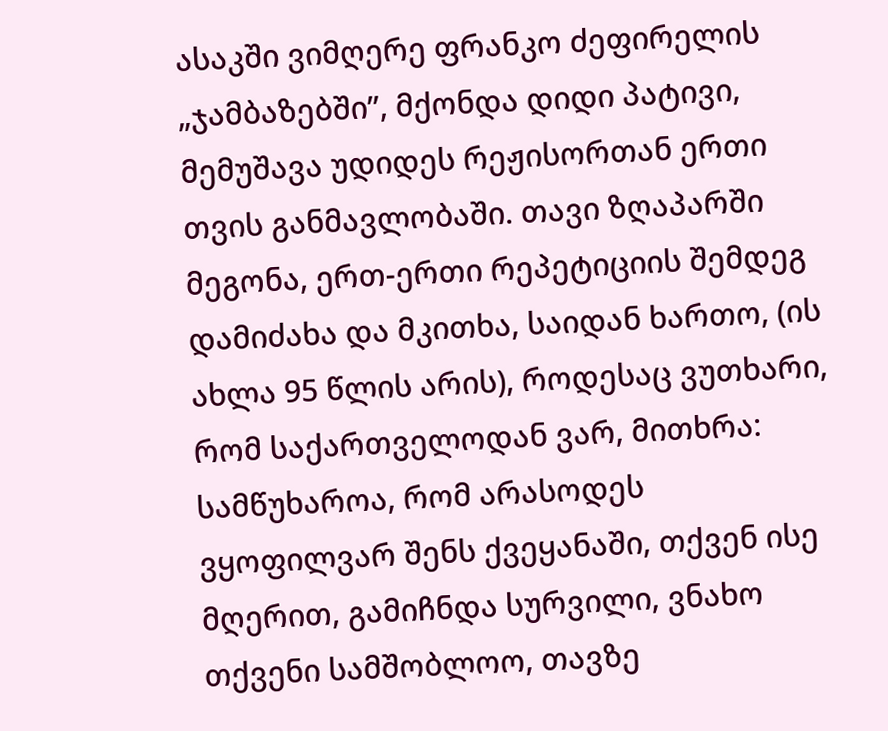ასაკში ვიმღერე ფრანკო ძეფირელის „ჯამბაზებში”, მქონდა დიდი პატივი, მემუშავა უდიდეს რეჟისორთან ერთი თვის განმავლობაში. თავი ზღაპარში მეგონა, ერთ-ერთი რეპეტიციის შემდეგ დამიძახა და მკითხა, საიდან ხართო, (ის ახლა 95 წლის არის), როდესაც ვუთხარი, რომ საქართველოდან ვარ, მითხრა: სამწუხაროა, რომ არასოდეს ვყოფილვარ შენს ქვეყანაში, თქვენ ისე მღერით, გამიჩნდა სურვილი, ვნახო თქვენი სამშობლოო, თავზე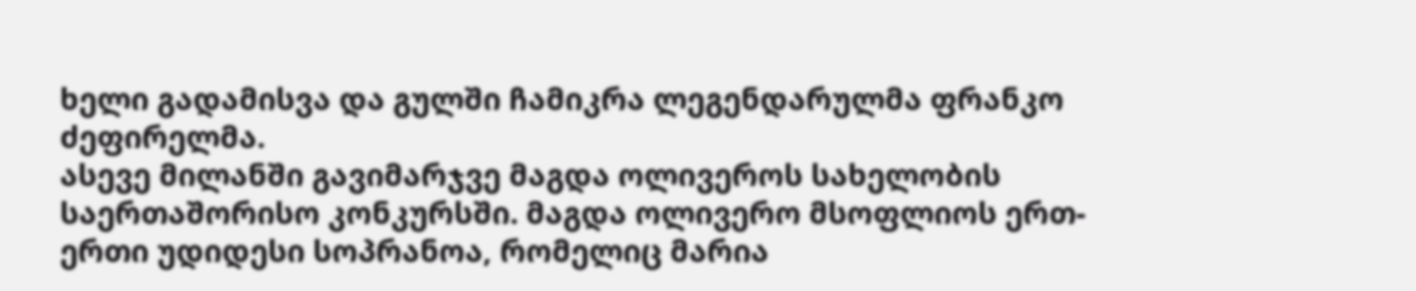ხელი გადამისვა და გულში ჩამიკრა ლეგენდარულმა ფრანკო ძეფირელმა.
ასევე მილანში გავიმარჯვე მაგდა ოლივეროს სახელობის საერთაშორისო კონკურსში. მაგდა ოლივერო მსოფლიოს ერთ-ერთი უდიდესი სოპრანოა, რომელიც მარია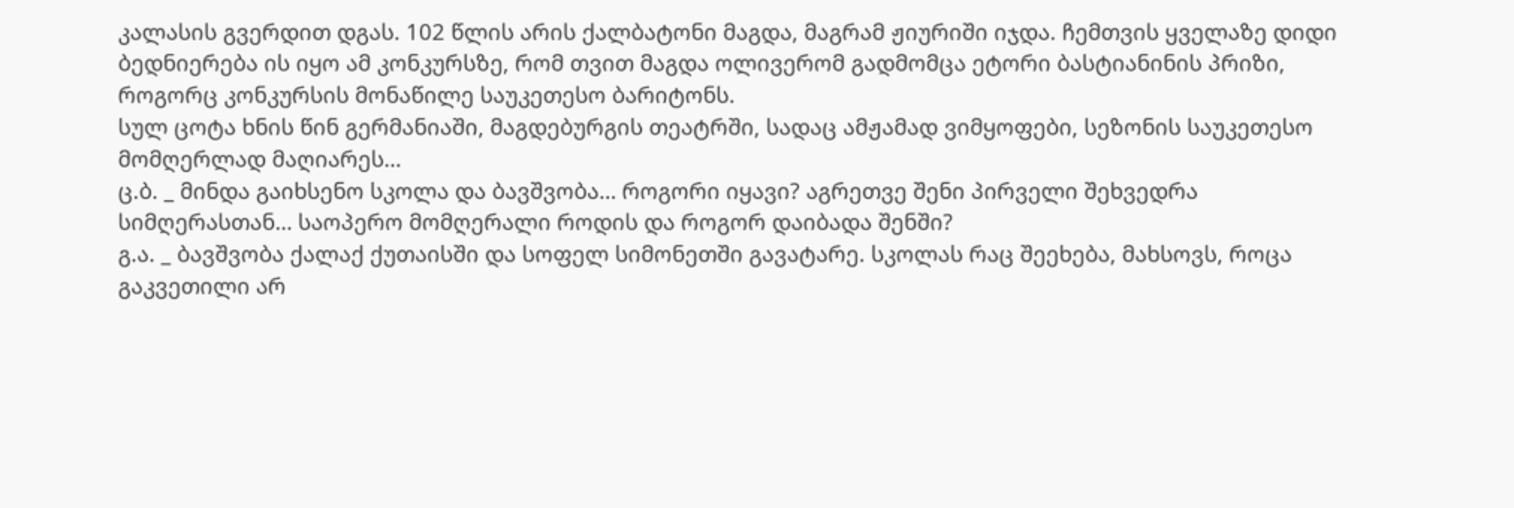კალასის გვერდით დგას. 102 წლის არის ქალბატონი მაგდა, მაგრამ ჟიურიში იჯდა. ჩემთვის ყველაზე დიდი ბედნიერება ის იყო ამ კონკურსზე, რომ თვით მაგდა ოლივერომ გადმომცა ეტორი ბასტიანინის პრიზი, როგორც კონკურსის მონაწილე საუკეთესო ბარიტონს.
სულ ცოტა ხნის წინ გერმანიაში, მაგდებურგის თეატრში, სადაც ამჟამად ვიმყოფები, სეზონის საუკეთესო მომღერლად მაღიარეს…
ც.ბ. _ მინდა გაიხსენო სკოლა და ბავშვობა… როგორი იყავი? აგრეთვე შენი პირველი შეხვედრა სიმღერასთან… საოპერო მომღერალი როდის და როგორ დაიბადა შენში?
გ.ა. _ ბავშვობა ქალაქ ქუთაისში და სოფელ სიმონეთში გავატარე. სკოლას რაც შეეხება, მახსოვს, როცა გაკვეთილი არ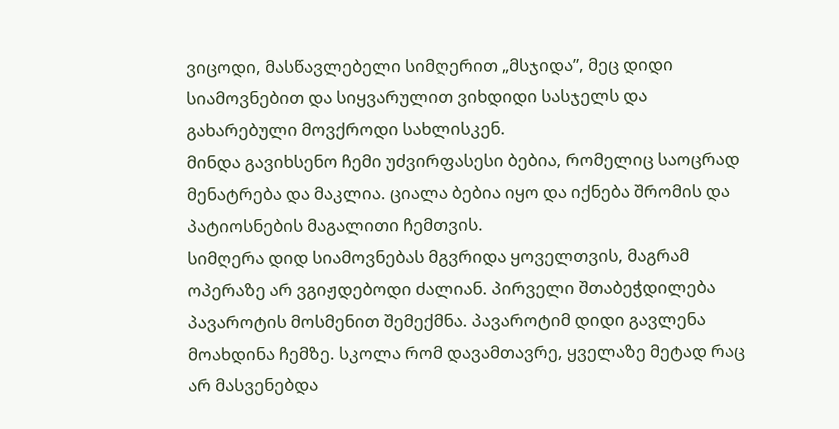ვიცოდი, მასწავლებელი სიმღერით „მსჯიდა”, მეც დიდი სიამოვნებით და სიყვარულით ვიხდიდი სასჯელს და გახარებული მოვქროდი სახლისკენ.
მინდა გავიხსენო ჩემი უძვირფასესი ბებია, რომელიც საოცრად მენატრება და მაკლია. ციალა ბებია იყო და იქნება შრომის და პატიოსნების მაგალითი ჩემთვის.
სიმღერა დიდ სიამოვნებას მგვრიდა ყოველთვის, მაგრამ ოპერაზე არ ვგიჟდებოდი ძალიან. პირველი შთაბეჭდილება პავაროტის მოსმენით შემექმნა. პავაროტიმ დიდი გავლენა მოახდინა ჩემზე. სკოლა რომ დავამთავრე, ყველაზე მეტად რაც არ მასვენებდა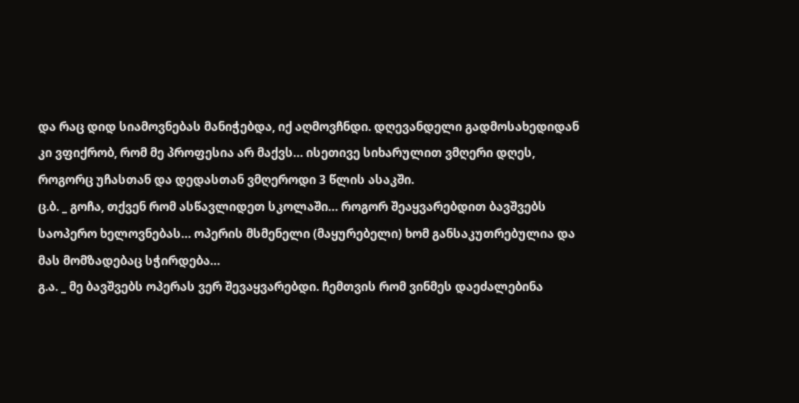და რაც დიდ სიამოვნებას მანიჭებდა, იქ აღმოვჩნდი. დღევანდელი გადმოსახედიდან კი ვფიქრობ, რომ მე პროფესია არ მაქვს… ისეთივე სიხარულით ვმღერი დღეს, როგორც უჩასთან და დედასთან ვმღეროდი 3 წლის ასაკში.
ც.ბ. _ გოჩა, თქვენ რომ ასწავლიდეთ სკოლაში… როგორ შეაყვარებდით ბავშვებს საოპერო ხელოვნებას… ოპერის მსმენელი (მაყურებელი) ხომ განსაკუთრებულია და მას მომზადებაც სჭირდება…
გ.ა. _ მე ბავშვებს ოპერას ვერ შევაყვარებდი. ჩემთვის რომ ვინმეს დაეძალებინა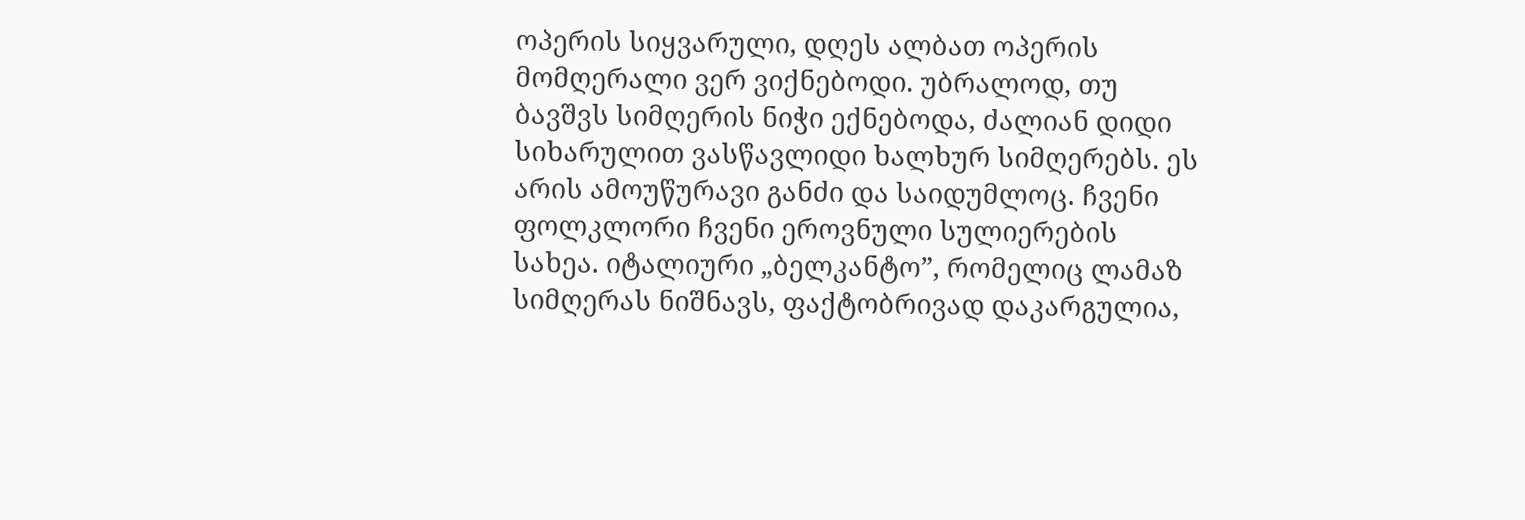ოპერის სიყვარული, დღეს ალბათ ოპერის მომღერალი ვერ ვიქნებოდი. უბრალოდ, თუ ბავშვს სიმღერის ნიჭი ექნებოდა, ძალიან დიდი სიხარულით ვასწავლიდი ხალხურ სიმღერებს. ეს არის ამოუწურავი განძი და საიდუმლოც. ჩვენი ფოლკლორი ჩვენი ეროვნული სულიერების სახეა. იტალიური „ბელკანტო”, რომელიც ლამაზ სიმღერას ნიშნავს, ფაქტობრივად დაკარგულია,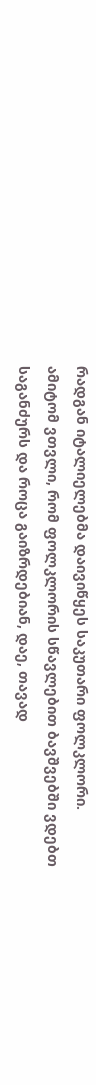რადგან იტალიელებმა დაივიწყეს საკუთარი ფოლკლორი.
ამიტომ ვთვლი, რომ ფოლკლორის სწავლებით ბავშვებში ვდებთ საგანძურს და როცა გაიზრდებიან, დაე, თავად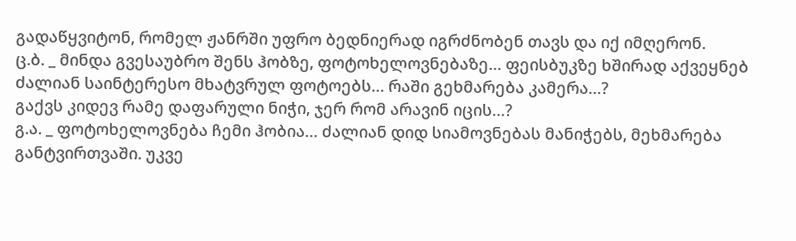გადაწყვიტონ, რომელ ჟანრში უფრო ბედნიერად იგრძნობენ თავს და იქ იმღერონ.
ც.ბ. _ მინდა გვესაუბრო შენს ჰობზე, ფოტოხელოვნებაზე… ფეისბუკზე ხშირად აქვეყნებ ძალიან საინტერესო მხატვრულ ფოტოებს… რაში გეხმარება კამერა…?
გაქვს კიდევ რამე დაფარული ნიჭი, ჯერ რომ არავინ იცის…?
გ.ა. _ ფოტოხელოვნება ჩემი ჰობია… ძალიან დიდ სიამოვნებას მანიჭებს, მეხმარება განტვირთვაში. უკვე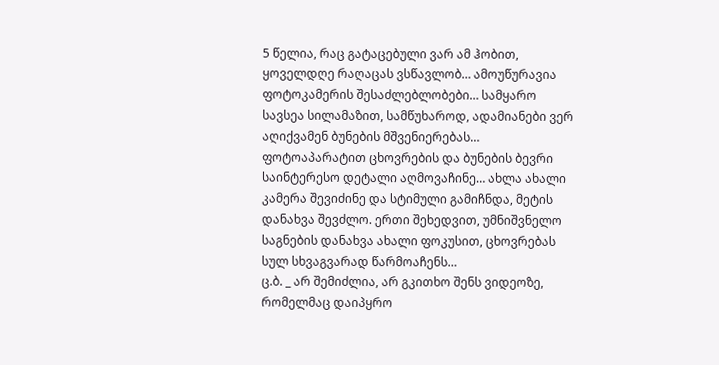5 წელია, რაც გატაცებული ვარ ამ ჰობით, ყოველდღე რაღაცას ვსწავლობ… ამოუწურავია ფოტოკამერის შესაძლებლობები… სამყარო სავსეა სილამაზით, სამწუხაროდ, ადამიანები ვერ აღიქვამენ ბუნების მშვენიერებას… ფოტოაპარატით ცხოვრების და ბუნების ბევრი საინტერესო დეტალი აღმოვაჩინე… ახლა ახალი კამერა შევიძინე და სტიმული გამიჩნდა, მეტის დანახვა შევძლო. ერთი შეხედვით, უმნიშვნელო საგნების დანახვა ახალი ფოკუსით, ცხოვრებას სულ სხვაგვარად წარმოაჩენს…
ც.ბ. _ არ შემიძლია, არ გკითხო შენს ვიდეოზე, რომელმაც დაიპყრო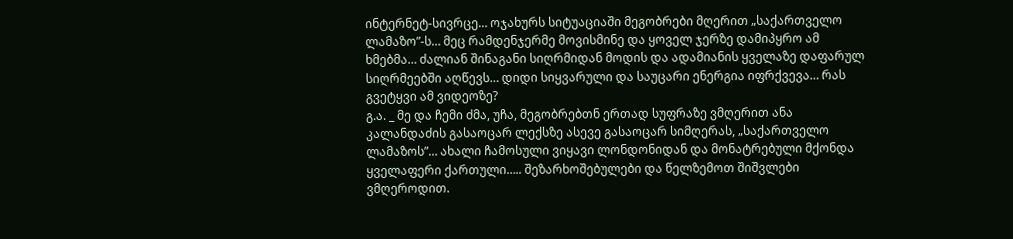ინტერნეტ-სივრცე… ოჯახურს სიტუაციაში მეგობრები მღერით „საქართველო ლამაზო”-ს… მეც რამდენჯერმე მოვისმინე და ყოველ ჯერზე დამიპყრო ამ ხმებმა… ძალიან შინაგანი სიღრმიდან მოდის და ადამიანის ყველაზე დაფარულ სიღრმეებში აღწევს… დიდი სიყვარული და საუცარი ენერგია იფრქვევა… რას გვეტყვი ამ ვიდეოზე?
გ.ა. _ მე და ჩემი ძმა, უჩა, მეგობრებთნ ერთად სუფრაზე ვმღერით ანა კალანდაძის გასაოცარ ლექსზე ასევე გასაოცარ სიმღერას, „საქართველო ლამაზოს”… ახალი ჩამოსული ვიყავი ლონდონიდან და მონატრებული მქონდა ყველაფერი ქართული….. შეზარხოშებულები და წელზემოთ შიშვლები ვმღეროდით.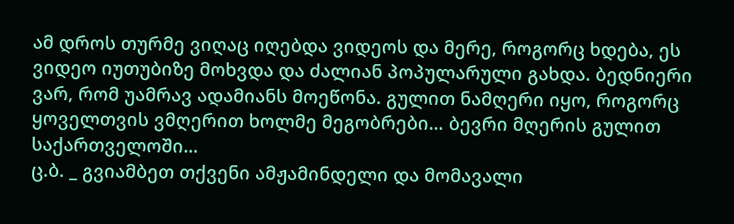ამ დროს თურმე ვიღაც იღებდა ვიდეოს და მერე, როგორც ხდება, ეს ვიდეო იუთუბიზე მოხვდა და ძალიან პოპულარული გახდა. ბედნიერი ვარ, რომ უამრავ ადამიანს მოეწონა. გულით ნამღერი იყო, როგორც ყოველთვის ვმღერით ხოლმე მეგობრები… ბევრი მღერის გულით საქართველოში…
ც.ბ. _ გვიამბეთ თქვენი ამჟამინდელი და მომავალი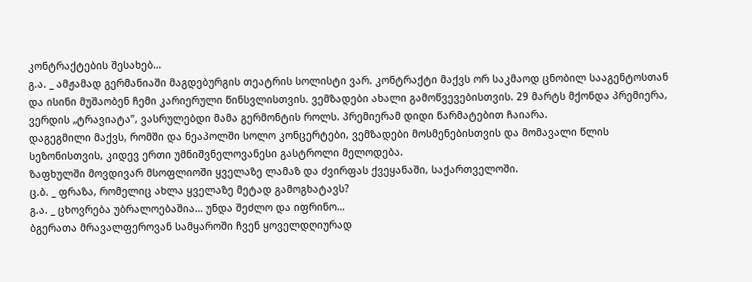კონტრაქტების შესახებ…
გ.ა. _ ამჟამად გერმანიაში მაგდებურგის თეატრის სოლისტი ვარ. კონტრაქტი მაქვს ორ საკმაოდ ცნობილ სააგენტოსთან და ისინი მუშაობენ ჩემი კარიერული წინსვლისთვის. ვემზადები ახალი გამოწვევებისთვის. 29 მარტს მქონდა პრემიერა, ვერდის „ტრავიატა”, ვასრულებდი მამა გერმონტის როლს. პრემიერამ დიდი წარმატებით ჩაიარა.
დაგეგმილი მაქვს, რომში და ნეაპოლში სოლო კონცერტები, ვემზადები მოსმენებისთვის და მომავალი წლის სეზონისთვის, კიდევ ერთი უმნიშვნელოვანესი გასტროლი მელოდება.
ზაფხულში მოვდივარ მსოფლიოში ყველაზე ლამაზ და ძვირფას ქვეყანაში, საქართველოში.
ც.ბ. _ ფრაზა, რომელიც ახლა ყველაზე მეტად გამოგხატავს?
გ.ა. _ ცხოვრება უბრალოებაშია… უნდა შეძლო და იფრინო…
ბგერათა მრავალფეროვან სამყაროში ჩვენ ყოველდღიურად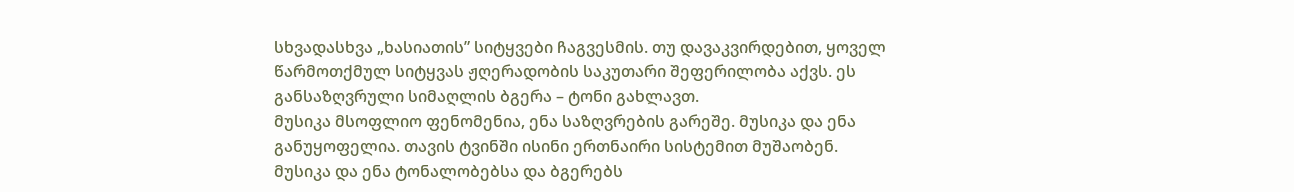სხვადასხვა „ხასიათის” სიტყვები ჩაგვესმის. თუ დავაკვირდებით, ყოველ წარმოთქმულ სიტყვას ჟღერადობის საკუთარი შეფერილობა აქვს. ეს განსაზღვრული სიმაღლის ბგერა – ტონი გახლავთ.
მუსიკა მსოფლიო ფენომენია, ენა საზღვრების გარეშე. მუსიკა და ენა განუყოფელია. თავის ტვინში ისინი ერთნაირი სისტემით მუშაობენ. მუსიკა და ენა ტონალობებსა და ბგერებს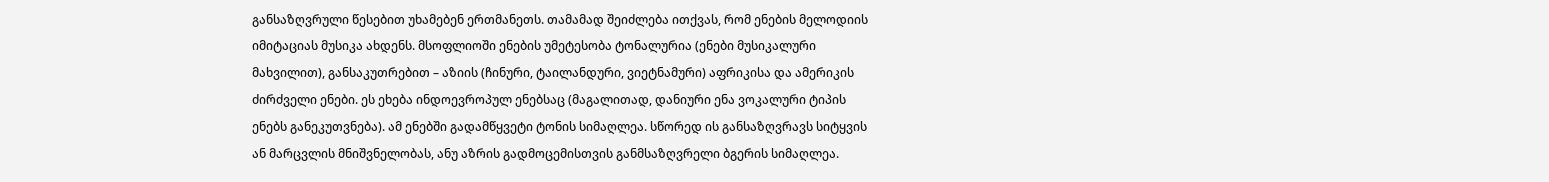განსაზღვრული წესებით უხამებენ ერთმანეთს. თამამად შეიძლება ითქვას, რომ ენების მელოდიის იმიტაციას მუსიკა ახდენს. მსოფლიოში ენების უმეტესობა ტონალურია (ენები მუსიკალური მახვილით), განსაკუთრებით – აზიის (ჩინური, ტაილანდური, ვიეტნამური) აფრიკისა და ამერიკის ძირძველი ენები. ეს ეხება ინდოევროპულ ენებსაც (მაგალითად, დანიური ენა ვოკალური ტიპის ენებს განეკუთვნება). ამ ენებში გადამწყვეტი ტონის სიმაღლეა. სწორედ ის განსაზღვრავს სიტყვის ან მარცვლის მნიშვნელობას, ანუ აზრის გადმოცემისთვის განმსაზღვრელი ბგერის სიმაღლეა.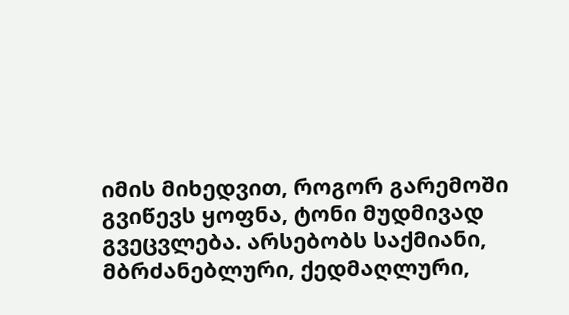იმის მიხედვით, როგორ გარემოში გვიწევს ყოფნა, ტონი მუდმივად გვეცვლება. არსებობს საქმიანი, მბრძანებლური, ქედმაღლური,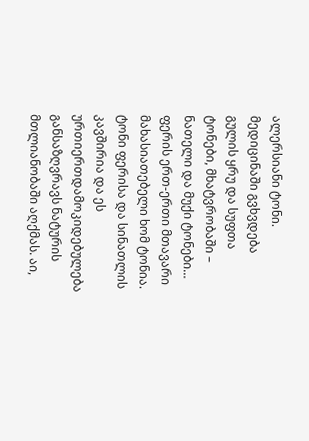ალერსიანი ტონი. მედიცინაში გვხვდება გულის ყრუ და სუფთა ტონები, მხატვრობაში – ნათელი და მუქი ტონები… ფერის ერთ-ერთი მთავარი მახასიათებელი ხომ ტონია. ტონი ფერისა და სინათლის კავშირია და ეს ურთიერთდამოკიდებულება განსაზღვრავს ნატურის მთლიანობაში აღქმას. აი,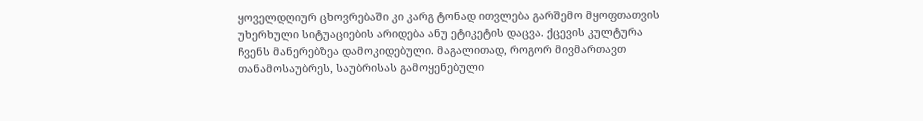ყოველდღიურ ცხოვრებაში კი კარგ ტონად ითვლება გარშემო მყოფთათვის უხერხული სიტუაციების არიდება ანუ ეტიკეტის დაცვა. ქცევის კულტურა ჩვენს მანერებზეა დამოკიდებული. მაგალითად, როგორ მივმართავთ თანამოსაუბრეს, საუბრისას გამოყენებული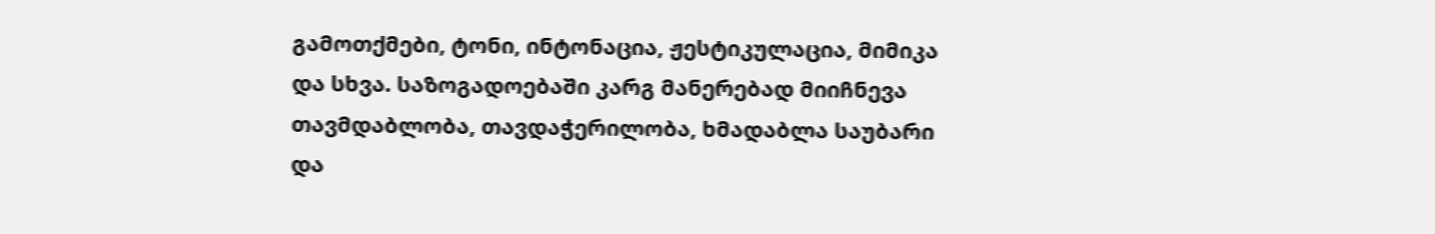გამოთქმები, ტონი, ინტონაცია, ჟესტიკულაცია, მიმიკა და სხვა. საზოგადოებაში კარგ მანერებად მიიჩნევა თავმდაბლობა, თავდაჭერილობა, ხმადაბლა საუბარი და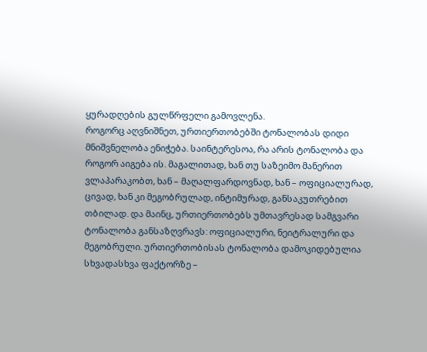ყურადღების გულწრფელი გამოვლენა.
როგორც აღვნიშნეთ, ურთიერთობებში ტონალობას დიდი მნიშვნელობა ენიჭება. საინტერესოა, რა არის ტონალობა და როგორ აიგება ის. მაგალითად, ხან თუ საზეიმო მანერით ვლაპარაკობთ, ხან – მაღალფარდოვნად, ხან – ოფიციალურად, ცივად, ხან კი მეგობრულად, ინტიმურად, განსაკუთრებით თბილად. და მაინც, ურთიერთობებს უმთავრესად სამგვარი ტონალობა განსაზღვრავს: ოფიციალური, ნეიტრალური და მეგობრული. ურთიერთობისას ტონალობა დამოკიდებულია სხვადასხვა ფაქტორზე –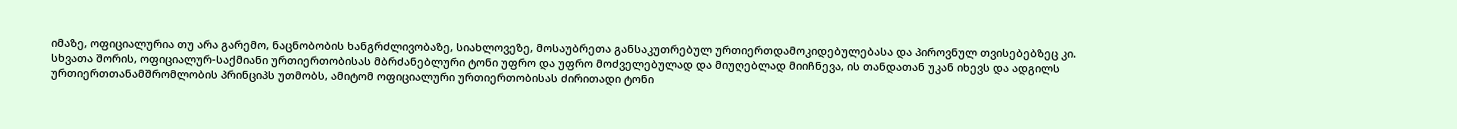იმაზე, ოფიციალურია თუ არა გარემო, ნაცნობობის ხანგრძლივობაზე, სიახლოვეზე, მოსაუბრეთა განსაკუთრებულ ურთიერთდამოკიდებულებასა და პიროვნულ თვისებებზეც კი.
სხვათა შორის, ოფიციალურ-საქმიანი ურთიერთობისას მბრძანებლური ტონი უფრო და უფრო მოძველებულად და მიუღებლად მიიჩნევა, ის თანდათან უკან იხევს და ადგილს ურთიერთთანამშრომლობის პრინციპს უთმობს, ამიტომ ოფიციალური ურთიერთობისას ძირითადი ტონი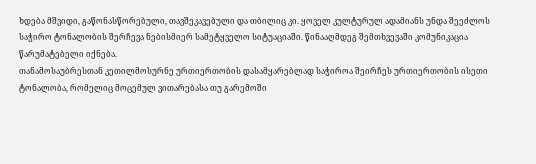ხდება მშვიდი, გაწონასწორებული, თავშეკავებული და თბილიც კი. ყოველ კულტურულ ადამიანს უნდა შეეძლოს საჭირო ტონალობის შერჩევა ნებისმიერ სამეტყველო სიტუაციაში. წინააღმდეგ შემთხვევაში კომუნიკაცია წარუმატებელი იქნება.
თანამოსაუბრესთან კეთილმოსურნე ურთიერთობის დასამყარებლად საჭიროა შეირჩეს ურთიერთობის ისეთი ტონალობა, რომელიც მოცემულ ვითარებასა თუ გარემოში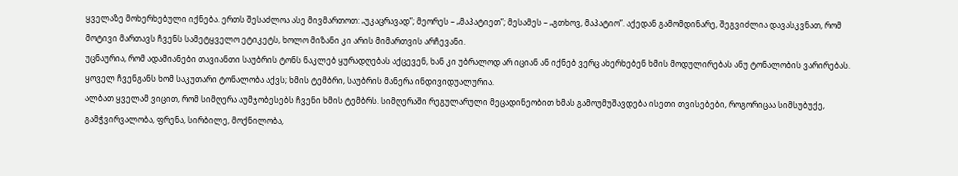ყველაზე მოხერხებული იქნება. ერთს შესაძლოა ასე მივმართოთ: „უკაცრავად”; მეორეს – „მაპატიეთ”; მესამეს – „გთხოვ, მაპატიო”. აქედან გამომდინარე, შეგვიძლია დავასკვნათ, რომ მოტივი მართავს ჩვენს სამეტყველო ეტიკეტს, ხოლო მიზანი კი არის მიმართვის არჩევანი.
უცნაურია, რომ ადამიანები თავიანთი საუბრის ტონს ნაკლებ ყურადღებას აქცევენ, ხან კი უბრალოდ არ იციან ან იქნებ ვერც ახერხებენ ხმის მოდულირებას ანუ ტონალობის ვარირებას. ყოველ ჩვენგანს ხომ საკუთარი ტონალობა აქვს; ხმის ტემბრი, საუბრის მანერა ინდივიდუალურია.
ალბათ ყველამ ვიცით, რომ სიმღერა აუმჯობესებს ჩვენი ხმის ტემბრს. სიმღერაში რეგულარული მეცადინეობით ხმას გამოუმუშავდება ისეთი თვისებები, როგორიცაა სიმსუბუქე, გამჭვირვალობა, ფრენა, სირბილე, მოქნილობა,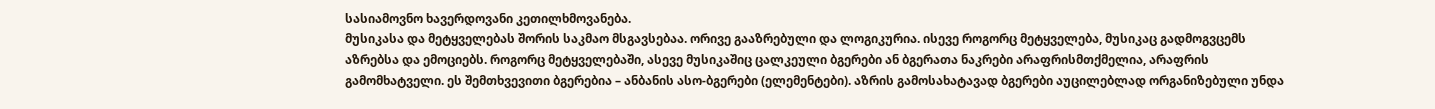სასიამოვნო ხავერდოვანი კეთილხმოვანება.
მუსიკასა და მეტყველებას შორის საკმაო მსგავსებაა. ორივე გააზრებული და ლოგიკურია. ისევე როგორც მეტყველება, მუსიკაც გადმოგვცემს აზრებსა და ემოციებს. როგორც მეტყველებაში, ასევე მუსიკაშიც ცალკეული ბგერები ან ბგერათა ნაკრები არაფრისმთქმელია, არაფრის გამომხატველი. ეს შემთხვევითი ბგერებია – ანბანის ასო-ბგერები (ელემენტები). აზრის გამოსახატავად ბგერები აუცილებლად ორგანიზებული უნდა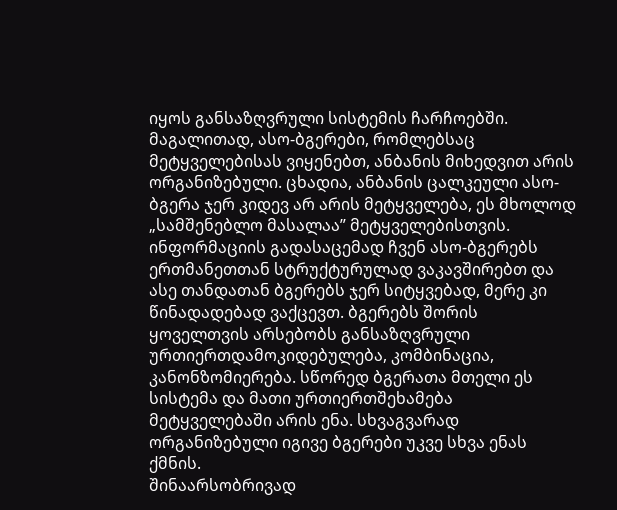იყოს განსაზღვრული სისტემის ჩარჩოებში. მაგალითად, ასო-ბგერები, რომლებსაც მეტყველებისას ვიყენებთ, ანბანის მიხედვით არის ორგანიზებული. ცხადია, ანბანის ცალკეული ასო-ბგერა ჯერ კიდევ არ არის მეტყველება, ეს მხოლოდ „სამშენებლო მასალაა” მეტყველებისთვის. ინფორმაციის გადასაცემად ჩვენ ასო-ბგერებს ერთმანეთთან სტრუქტურულად ვაკავშირებთ და ასე თანდათან ბგერებს ჯერ სიტყვებად, მერე კი წინადადებად ვაქცევთ. ბგერებს შორის ყოველთვის არსებობს განსაზღვრული ურთიერთდამოკიდებულება, კომბინაცია, კანონზომიერება. სწორედ ბგერათა მთელი ეს სისტემა და მათი ურთიერთშეხამება მეტყველებაში არის ენა. სხვაგვარად ორგანიზებული იგივე ბგერები უკვე სხვა ენას ქმნის.
შინაარსობრივად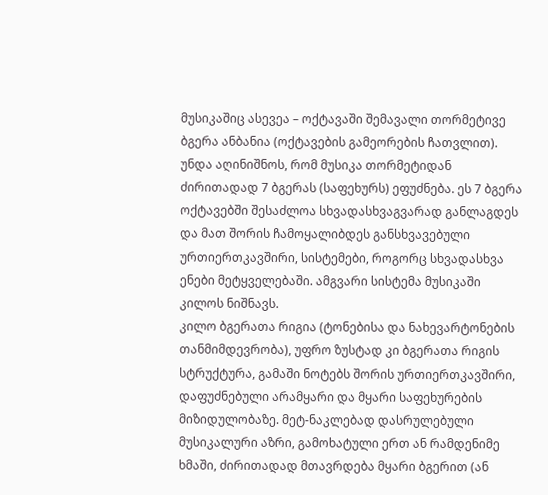მუსიკაშიც ასევეა – ოქტავაში შემავალი თორმეტივე ბგერა ანბანია (ოქტავების გამეორების ჩათვლით). უნდა აღინიშნოს, რომ მუსიკა თორმეტიდან ძირითადად 7 ბგერას (საფეხურს) ეფუძნება. ეს 7 ბგერა ოქტავებში შესაძლოა სხვადასხვაგვარად განლაგდეს და მათ შორის ჩამოყალიბდეს განსხვავებული ურთიერთკავშირი, სისტემები, როგორც სხვადასხვა ენები მეტყველებაში. ამგვარი სისტემა მუსიკაში კილოს ნიშნავს.
კილო ბგერათა რიგია (ტონებისა და ნახევარტონების თანმიმდევრობა), უფრო ზუსტად კი ბგერათა რიგის სტრუქტურა, გამაში ნოტებს შორის ურთიერთკავშირი, დაფუძნებული არამყარი და მყარი საფეხურების მიზიდულობაზე. მეტ-ნაკლებად დასრულებული მუსიკალური აზრი, გამოხატული ერთ ან რამდენიმე ხმაში, ძირითადად მთავრდება მყარი ბგერით (ან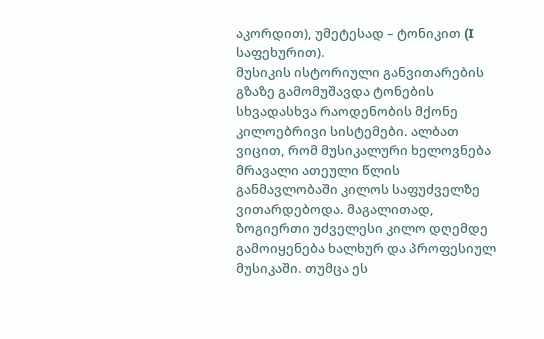აკორდით), უმეტესად – ტონიკით (I საფეხურით).
მუსიკის ისტორიული განვითარების გზაზე გამომუშავდა ტონების სხვადასხვა რაოდენობის მქონე კილოებრივი სისტემები. ალბათ ვიცით, რომ მუსიკალური ხელოვნება მრავალი ათეული წლის განმავლობაში კილოს საფუძველზე ვითარდებოდა. მაგალითად, ზოგიერთი უძველესი კილო დღემდე გამოიყენება ხალხურ და პროფესიულ მუსიკაში. თუმცა ეს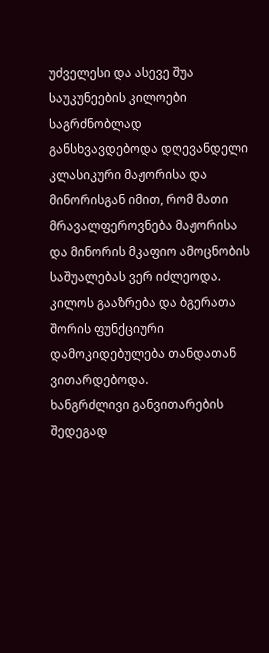უძველესი და ასევე შუა საუკუნეების კილოები საგრძნობლად განსხვავდებოდა დღევანდელი კლასიკური მაჟორისა და მინორისგან იმით, რომ მათი მრავალფეროვნება მაჟორისა და მინორის მკაფიო ამოცნობის საშუალებას ვერ იძლეოდა. კილოს გააზრება და ბგერათა შორის ფუნქციური დამოკიდებულება თანდათან ვითარდებოდა.
ხანგრძლივი განვითარების შედეგად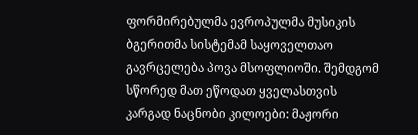ფორმირებულმა ევროპულმა მუსიკის ბგერითმა სისტემამ საყოველთაო გავრცელება პოვა მსოფლიოში. შემდგომ სწორედ მათ ეწოდათ ყველასთვის კარგად ნაცნობი კილოები: მაჟორი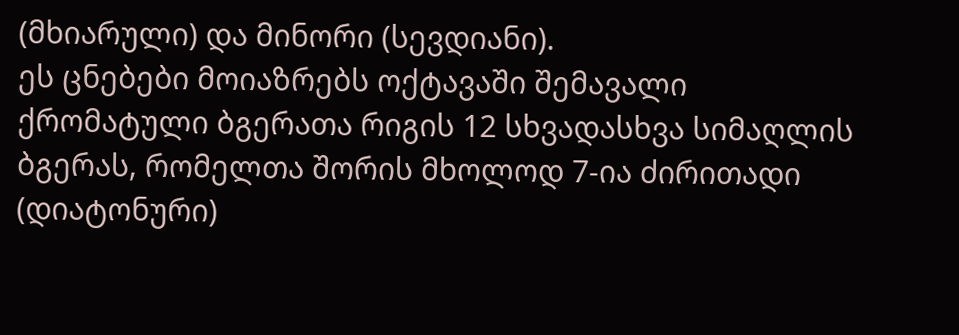(მხიარული) და მინორი (სევდიანი).
ეს ცნებები მოიაზრებს ოქტავაში შემავალი ქრომატული ბგერათა რიგის 12 სხვადასხვა სიმაღლის ბგერას, რომელთა შორის მხოლოდ 7-ია ძირითადი (დიატონური)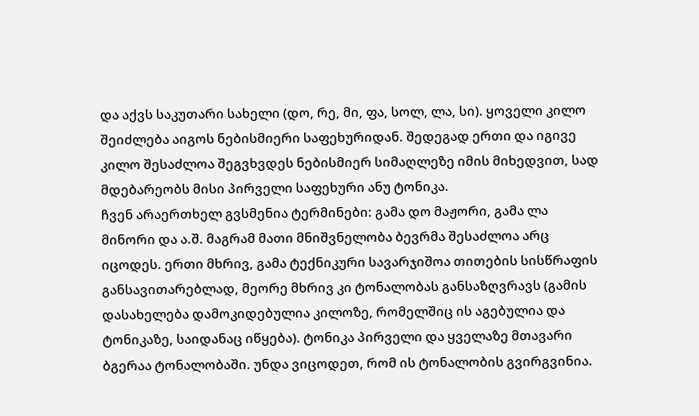და აქვს საკუთარი სახელი (დო, რე, მი, ფა, სოლ, ლა, სი). ყოველი კილო შეიძლება აიგოს ნებისმიერი საფეხურიდან. შედეგად ერთი და იგივე კილო შესაძლოა შეგვხვდეს ნებისმიერ სიმაღლეზე იმის მიხედვით, სად მდებარეობს მისი პირველი საფეხური ანუ ტონიკა.
ჩვენ არაერთხელ გვსმენია ტერმინები: გამა დო მაჟორი, გამა ლა მინორი და ა.შ. მაგრამ მათი მნიშვნელობა ბევრმა შესაძლოა არც იცოდეს. ერთი მხრივ, გამა ტექნიკური სავარჯიშოა თითების სისწრაფის განსავითარებლად, მეორე მხრივ კი ტონალობას განსაზღვრავს (გამის დასახელება დამოკიდებულია კილოზე, რომელშიც ის აგებულია და ტონიკაზე, საიდანაც იწყება). ტონიკა პირველი და ყველაზე მთავარი ბგერაა ტონალობაში. უნდა ვიცოდეთ, რომ ის ტონალობის გვირგვინია.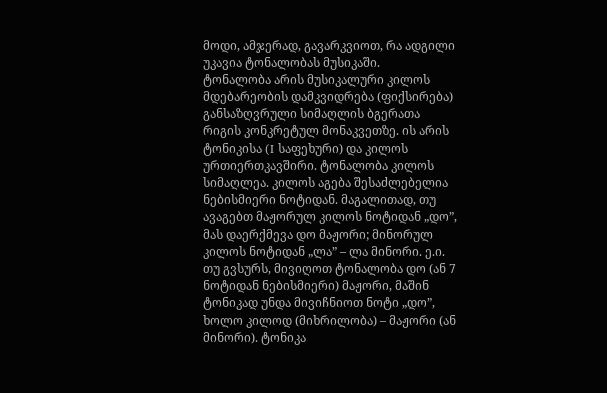მოდი, ამჯერად, გავარკვიოთ, რა ადგილი უკავია ტონალობას მუსიკაში.
ტონალობა არის მუსიკალური კილოს მდებარეობის დამკვიდრება (ფიქსირება) განსაზღვრული სიმაღლის ბგერათა რიგის კონკრეტულ მონაკვეთზე. ის არის ტონიკისა (I საფეხური) და კილოს ურთიერთკავშირი. ტონალობა კილოს სიმაღლეა. კილოს აგება შესაძლებელია ნებისმიერი ნოტიდან. მაგალითად, თუ ავაგებთ მაჟორულ კილოს ნოტიდან „დო”, მას დაერქმევა დო მაჟორი; მინორულ კილოს ნოტიდან „ლა” – ლა მინორი. ე.ი. თუ გვსურს, მივიღოთ ტონალობა დო (ან 7 ნოტიდან ნებისმიერი) მაჟორი, მაშინ ტონიკად უნდა მივიჩნიოთ ნოტი „დო”, ხოლო კილოდ (მიხრილობა) – მაჟორი (ან მინორი). ტონიკა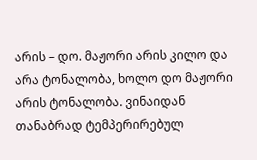არის – დო. მაჟორი არის კილო და არა ტონალობა, ხოლო დო მაჟორი არის ტონალობა. ვინაიდან თანაბრად ტემპერირებულ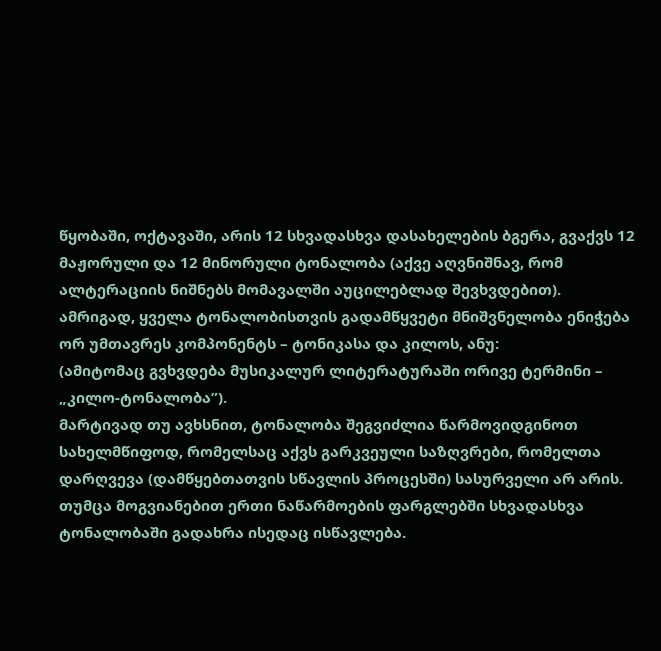წყობაში, ოქტავაში, არის 12 სხვადასხვა დასახელების ბგერა, გვაქვს 12 მაჟორული და 12 მინორული ტონალობა (აქვე აღვნიშნავ, რომ ალტერაციის ნიშნებს მომავალში აუცილებლად შევხვდებით).
ამრიგად, ყველა ტონალობისთვის გადამწყვეტი მნიშვნელობა ენიჭება ორ უმთავრეს კომპონენტს – ტონიკასა და კილოს, ანუ:
(ამიტომაც გვხვდება მუსიკალურ ლიტერატურაში ორივე ტერმინი – „კილო-ტონალობა”).
მარტივად თუ ავხსნით, ტონალობა შეგვიძლია წარმოვიდგინოთ სახელმწიფოდ, რომელსაც აქვს გარკვეული საზღვრები, რომელთა დარღვევა (დამწყებთათვის სწავლის პროცესში) სასურველი არ არის. თუმცა მოგვიანებით ერთი ნაწარმოების ფარგლებში სხვადასხვა ტონალობაში გადახრა ისედაც ისწავლება.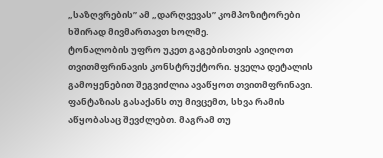„საზღვრების” ამ „დარღვევას” კომპოზიტორები ხშირად მივმართავთ ხოლმე.
ტონალობის უფრო უკეთ გაგებისთვის ავიღოთ თვითმფრინავის კონსტრუქტორი. ყველა დეტალის გამოყენებით შეგვიძლია ავაწყოთ თვითმფრინავი. ფანტაზიას გასაქანს თუ მივცემთ, სხვა რამის აწყობასაც შევძლებთ. მაგრამ თუ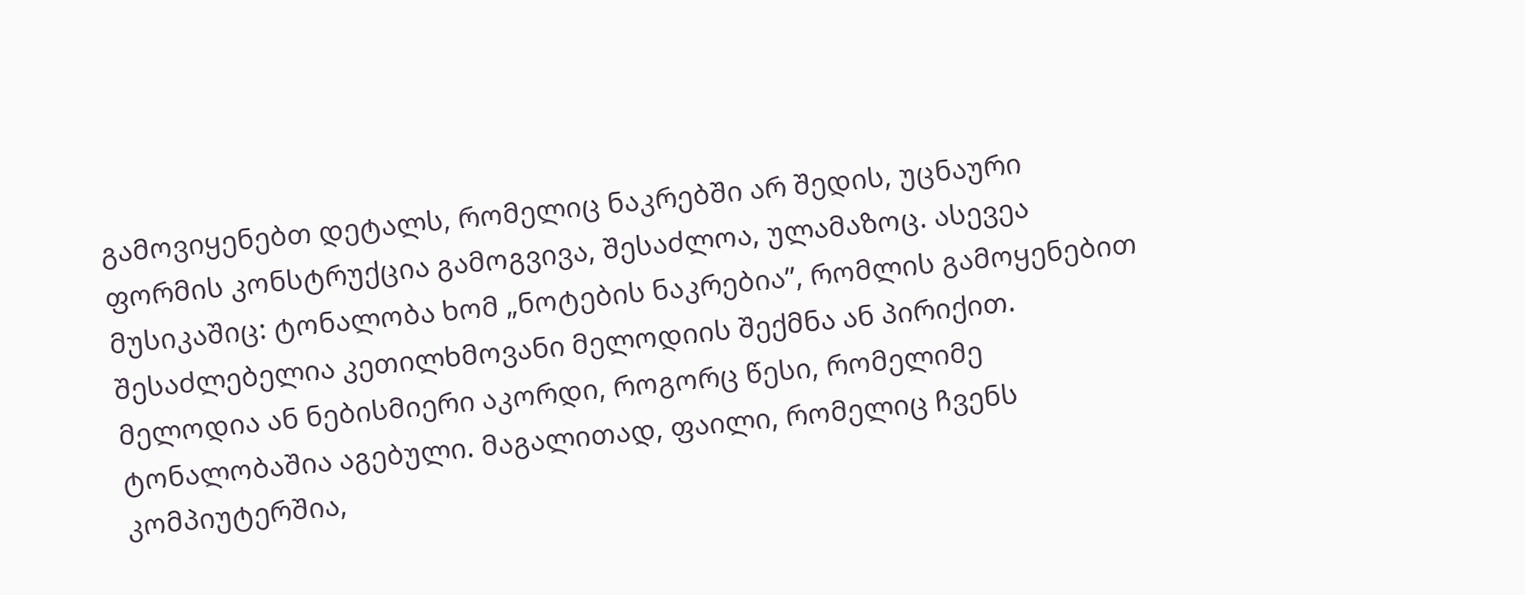გამოვიყენებთ დეტალს, რომელიც ნაკრებში არ შედის, უცნაური ფორმის კონსტრუქცია გამოგვივა, შესაძლოა, ულამაზოც. ასევეა მუსიკაშიც: ტონალობა ხომ „ნოტების ნაკრებია”, რომლის გამოყენებით შესაძლებელია კეთილხმოვანი მელოდიის შექმნა ან პირიქით.
მელოდია ან ნებისმიერი აკორდი, როგორც წესი, რომელიმე ტონალობაშია აგებული. მაგალითად, ფაილი, რომელიც ჩვენს კომპიუტერშია,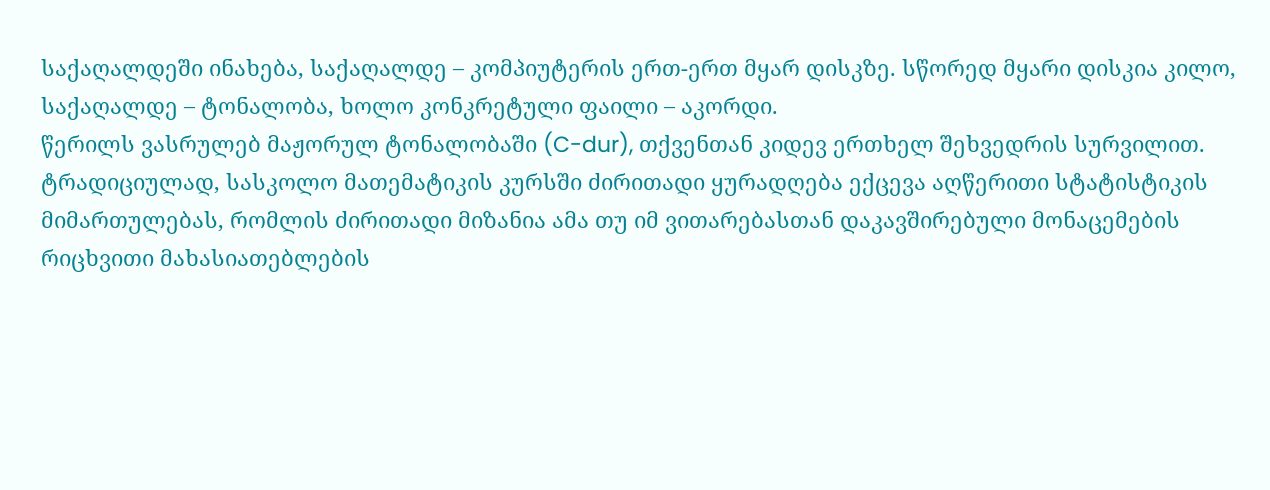საქაღალდეში ინახება, საქაღალდე – კომპიუტერის ერთ-ერთ მყარ დისკზე. სწორედ მყარი დისკია კილო, საქაღალდე – ტონალობა, ხოლო კონკრეტული ფაილი – აკორდი.
წერილს ვასრულებ მაჟორულ ტონალობაში (C-dur), თქვენთან კიდევ ერთხელ შეხვედრის სურვილით.
ტრადიციულად, სასკოლო მათემატიკის კურსში ძირითადი ყურადღება ექცევა აღწერითი სტატისტიკის მიმართულებას, რომლის ძირითადი მიზანია ამა თუ იმ ვითარებასთან დაკავშირებული მონაცემების რიცხვითი მახასიათებლების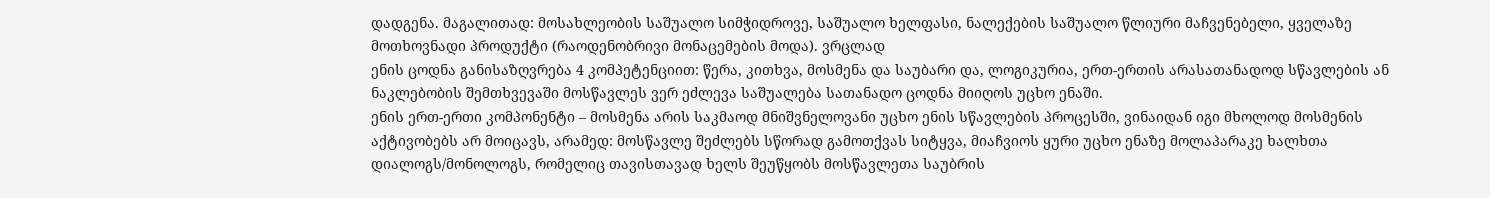დადგენა. მაგალითად: მოსახლეობის საშუალო სიმჭიდროვე, საშუალო ხელფასი, ნალექების საშუალო წლიური მაჩვენებელი, ყველაზე მოთხოვნადი პროდუქტი (რაოდენობრივი მონაცემების მოდა). ვრცლად
ენის ცოდნა განისაზღვრება 4 კომპეტენციით: წერა, კითხვა, მოსმენა და საუბარი და, ლოგიკურია, ერთ-ერთის არასათანადოდ სწავლების ან ნაკლებობის შემთხვევაში მოსწავლეს ვერ ეძლევა საშუალება სათანადო ცოდნა მიიღოს უცხო ენაში.
ენის ერთ-ერთი კომპონენტი – მოსმენა არის საკმაოდ მნიშვნელოვანი უცხო ენის სწავლების პროცესში, ვინაიდან იგი მხოლოდ მოსმენის აქტივობებს არ მოიცავს, არამედ: მოსწავლე შეძლებს სწორად გამოთქვას სიტყვა, მიაჩვიოს ყური უცხო ენაზე მოლაპარაკე ხალხთა დიალოგს/მონოლოგს, რომელიც თავისთავად ხელს შეუწყობს მოსწავლეთა საუბრის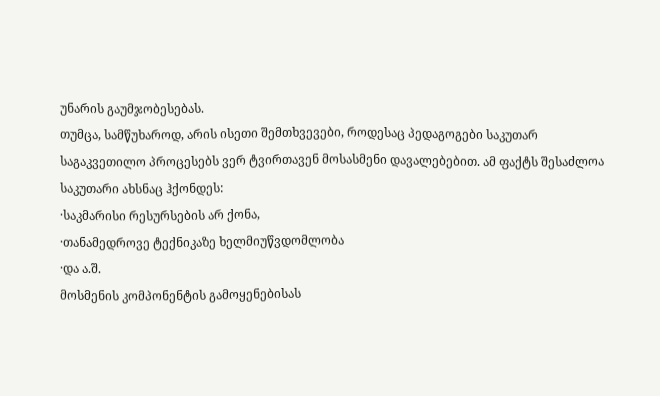უნარის გაუმჯობესებას.
თუმცა, სამწუხაროდ, არის ისეთი შემთხვევები, როდესაც პედაგოგები საკუთარ საგაკვეთილო პროცესებს ვერ ტვირთავენ მოსასმენი დავალებებით. ამ ფაქტს შესაძლოა საკუთარი ახსნაც ჰქონდეს:
·საკმარისი რესურსების არ ქონა,
·თანამედროვე ტექნიკაზე ხელმიუწვდომლობა
·და ა.შ.
მოსმენის კომპონენტის გამოყენებისას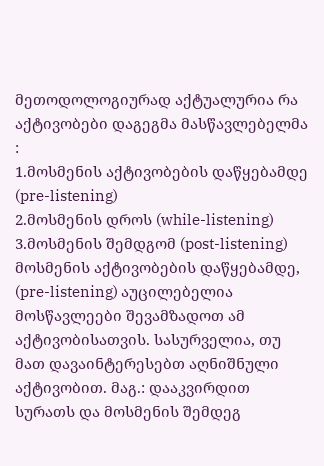მეთოდოლოგიურად აქტუალურია რა აქტივობები დაგეგმა მასწავლებელმა :
1.მოსმენის აქტივობების დაწყებამდე (pre-listening)
2.მოსმენის დროს (while-listening)
3.მოსმენის შემდგომ (post-listening)
მოსმენის აქტივობების დაწყებამდე, (pre-listening) აუცილებელია მოსწავლეები შევამზადოთ ამ აქტივობისათვის. სასურველია, თუ მათ დავაინტერესებთ აღნიშნული აქტივობით. მაგ.: დააკვირდით სურათს და მოსმენის შემდეგ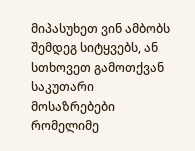მიპასუხეთ ვინ ამბობს შემდეგ სიტყვებს, ან სთხოვეთ გამოთქვან საკუთარი მოსაზრებები რომელიმე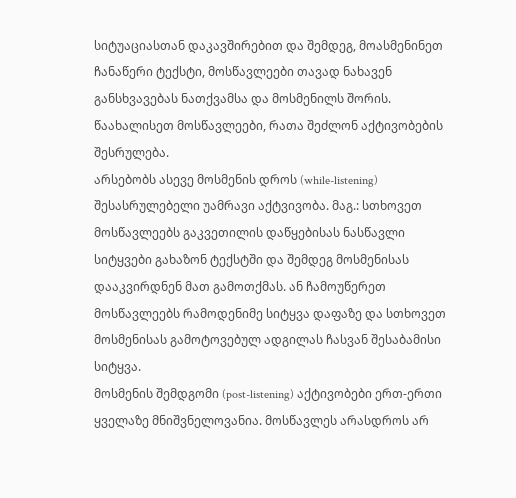სიტუაციასთან დაკავშირებით და შემდეგ, მოასმენინეთ ჩანაწერი ტექსტი, მოსწავლეები თავად ნახავენ განსხვავებას ნათქვამსა და მოსმენილს შორის. წაახალისეთ მოსწავლეები, რათა შეძლონ აქტივობების შესრულება.
არსებობს ასევე მოსმენის დროს (while-listening) შესასრულებელი უამრავი აქტვივობა. მაგ.: სთხოვეთ მოსწავლეებს გაკვეთილის დაწყებისას ნასწავლი სიტყვები გახაზონ ტექსტში და შემდეგ მოსმენისას დააკვირდნენ მათ გამოთქმას. ან ჩამოუწერეთ მოსწავლეებს რამოდენიმე სიტყვა დაფაზე და სთხოვეთ მოსმენისას გამოტოვებულ ადგილას ჩასვან შესაბამისი სიტყვა.
მოსმენის შემდგომი (post-listening) აქტივობები ერთ-ერთი ყველაზე მნიშვნელოვანია. მოსწავლეს არასდროს არ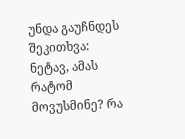უნდა გაუჩნდეს შეკითხვა: ნეტავ, ამას რატომ მოვუსმინე? რა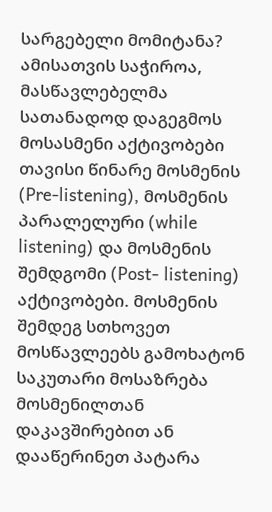სარგებელი მომიტანა? ამისათვის საჭიროა, მასწავლებელმა სათანადოდ დაგეგმოს მოსასმენი აქტივობები თავისი წინარე მოსმენის (Pre-listening), მოსმენის პარალელური (while listening) და მოსმენის შემდგომი (Post- listening) აქტივობები. მოსმენის შემდეგ სთხოვეთ მოსწავლეებს გამოხატონ საკუთარი მოსაზრება მოსმენილთან დაკავშირებით ან დააწერინეთ პატარა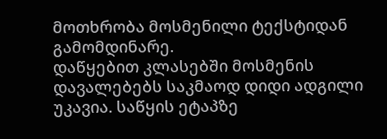მოთხრობა მოსმენილი ტექსტიდან გამომდინარე.
დაწყებით კლასებში მოსმენის დავალებებს საკმაოდ დიდი ადგილი უკავია. საწყის ეტაპზე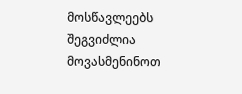მოსწავლეებს შეგვიძლია მოვასმენინოთ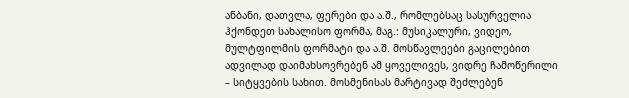ანბანი, დათვლა, ფერები და ა.შ., რომლებსაც სასურველია ჰქონდეთ სახალისო ფორმა, მაგ.: მუსიკალური, ვიდეო, მულტფილმის ფორმატი და ა.შ. მოსწავლეები გაცილებით ადვილად დაიმახსოვრებენ ამ ყოველივეს, ვიდრე ჩამოწერილი – სიტყვების სახით. მოსმენისას მარტივად შეძლებენ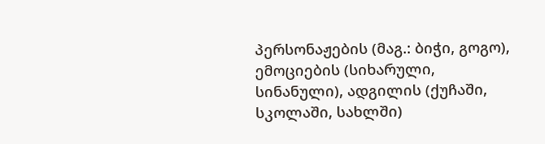პერსონაჟების (მაგ.: ბიჭი, გოგო), ემოციების (სიხარული, სინანული), ადგილის (ქუჩაში, სკოლაში, სახლში)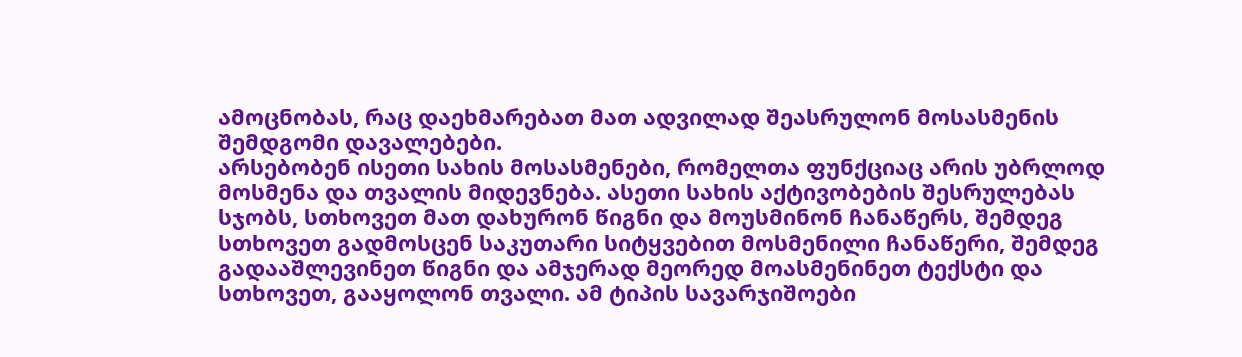ამოცნობას, რაც დაეხმარებათ მათ ადვილად შეასრულონ მოსასმენის შემდგომი დავალებები.
არსებობენ ისეთი სახის მოსასმენები, რომელთა ფუნქციაც არის უბრლოდ მოსმენა და თვალის მიდევნება. ასეთი სახის აქტივობების შესრულებას სჯობს, სთხოვეთ მათ დახურონ წიგნი და მოუსმინონ ჩანაწერს, შემდეგ სთხოვეთ გადმოსცენ საკუთარი სიტყვებით მოსმენილი ჩანაწერი, შემდეგ გადააშლევინეთ წიგნი და ამჯერად მეორედ მოასმენინეთ ტექსტი და სთხოვეთ, გააყოლონ თვალი. ამ ტიპის სავარჯიშოები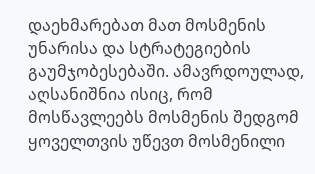დაეხმარებათ მათ მოსმენის უნარისა და სტრატეგიების გაუმჯობესებაში. ამავრდოულად, აღსანიშნია ისიც, რომ მოსწავლეებს მოსმენის შედგომ ყოველთვის უწევთ მოსმენილი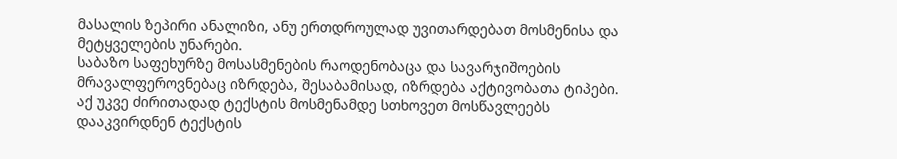მასალის ზეპირი ანალიზი, ანუ ერთდროულად უვითარდებათ მოსმენისა და მეტყველების უნარები.
საბაზო საფეხურზე მოსასმენების რაოდენობაცა და სავარჯიშოების მრავალფეროვნებაც იზრდება, შესაბამისად, იზრდება აქტივობათა ტიპები. აქ უკვე ძირითადად ტექსტის მოსმენამდე სთხოვეთ მოსწავლეებს დააკვირდნენ ტექსტის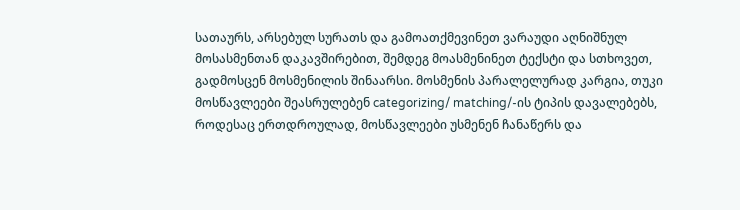სათაურს, არსებულ სურათს და გამოათქმევინეთ ვარაუდი აღნიშნულ მოსასმენთან დაკავშირებით, შემდეგ მოასმენინეთ ტექსტი და სთხოვეთ, გადმოსცენ მოსმენილის შინაარსი. მოსმენის პარალელურად კარგია, თუკი მოსწავლეები შეასრულებენ categorizing/ matching/-ის ტიპის დავალებებს, როდესაც ერთდროულად, მოსწავლეები უსმენენ ჩანაწერს და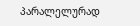პარალელურად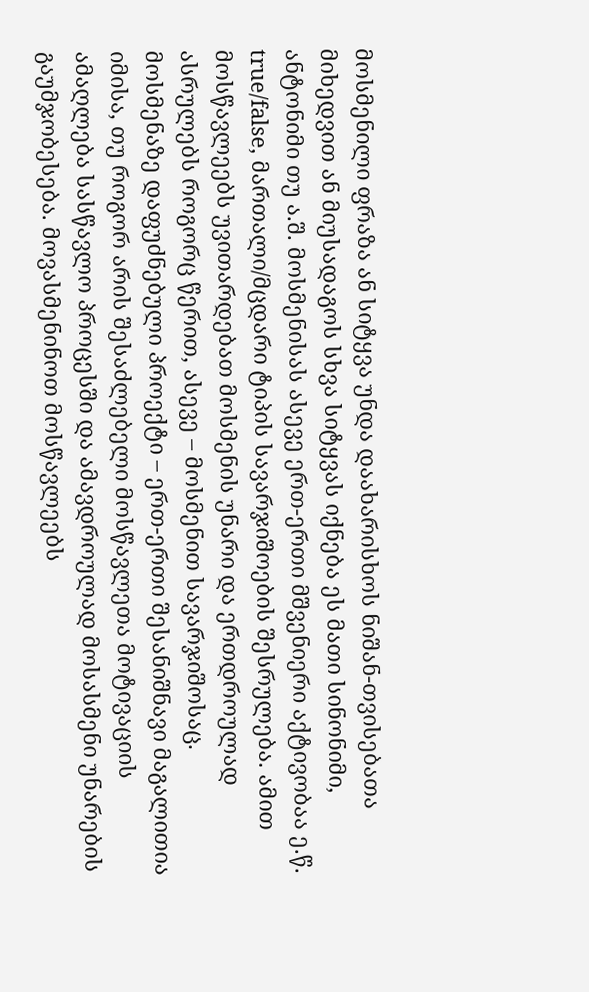მოსმენილი ფრაზა ან სიტყვა უნდა დაახარისხოს ნიშან-თვისებათა მიხედვით ან მიუსადაგოს სხვა სიტყვას იქნება ეს მათი სინონიმი, ანტონიმი თუ ა.შ. მოსმენისას ასევე ერთ-ერთი მშვენიერი აქტივობაა ე.წ. true/false, მართალი/მცდარი ტიპის სავარჯიშოების შესრულება. ამით მოსწავლეებს უვითარდებათ მოსმენის უნარი და ერთდროულად ასრულებს როგორც წერით, ასევე – მოსმენით სავარჯიშოსაც.
მოსმენაზე დაფუძნებული პროექტი – ერთ-ერთი შესანიშნავი მაგალითია იმისა, თუ როგორ არის შესაძლებელი მოსწავლეთა მოტივაციის ამაღლება სასწავლო პროცესში და ამავდროულად მოსასმენი უნარების გაუმჯობესება. მოვასმენინოთ მოსწავლეებს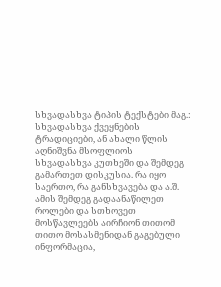სხვადასხვა ტიპის ტექსტები მაგ.: სხვადასხვა ქვეყნების ტრადიციები, ან ახალი წლის აღნიშვნა მსოფლიოს სხვადასხვა კუთხეში და შემდეგ გამართეთ დისკუსია. რა იყო საერთო, რა განსხვავება და ა.შ. ამის შემდეგ გადაანაწილეთ როლები და სთხოვეთ მოსწავლეებს აირჩიონ თითომ თითო მოსასმენიდან გაგებული ინფორმაცია,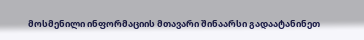მოსმენილი ინფორმაციის მთავარი შინაარსი გადაატანინეთ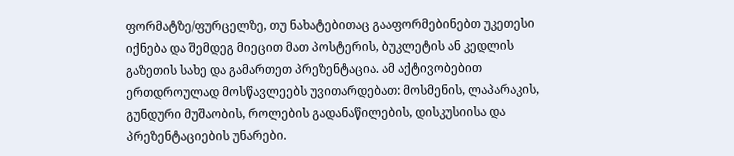ფორმატზე/ფურცელზე, თუ ნახატებითაც გააფორმებინებთ უკეთესი იქნება და შემდეგ მიეცით მათ პოსტერის, ბუკლეტის ან კედლის გაზეთის სახე და გამართეთ პრეზენტაცია. ამ აქტივობებით ერთდროულად მოსწავლეებს უვითარდებათ: მოსმენის, ლაპარაკის, გუნდური მუშაობის, როლების გადანაწილების, დისკუსიისა და პრეზენტაციების უნარები.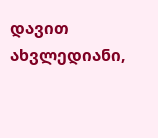დავით ახვლედიანი,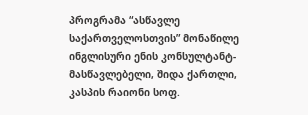პროგრამა “ასწავლე საქართველოსთვის” მონაწილე ინგლისური ენის კონსულტანტ-მასწავლებელი, შიდა ქართლი, კასპის რაიონი სოფ.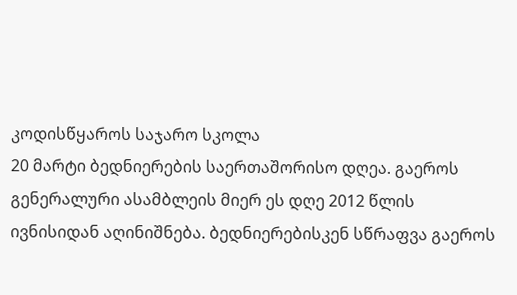კოდისწყაროს საჯარო სკოლა
20 მარტი ბედნიერების საერთაშორისო დღეა. გაეროს გენერალური ასამბლეის მიერ ეს დღე 2012 წლის ივნისიდან აღინიშნება. ბედნიერებისკენ სწრაფვა გაეროს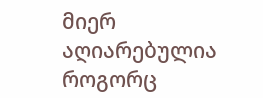მიერ აღიარებულია როგორც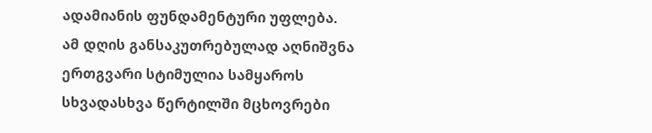ადამიანის ფუნდამენტური უფლება.
ამ დღის განსაკუთრებულად აღნიშვნა ერთგვარი სტიმულია სამყაროს სხვადასხვა წერტილში მცხოვრები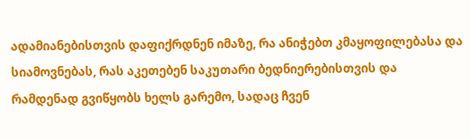ადამიანებისთვის დაფიქრდნენ იმაზე, რა ანიჭებთ კმაყოფილებასა და სიამოვნებას, რას აკეთებენ საკუთარი ბედნიერებისთვის და რამდენად გვიწყობს ხელს გარემო, სადაც ჩვენ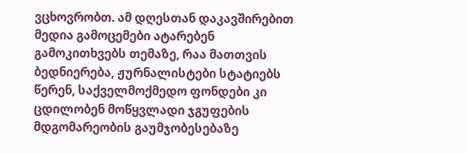ვცხოვრობთ. ამ დღესთან დაკავშირებით მედია გამოცემები ატარებენ გამოკითხვებს თემაზე, რაა მათთვის ბედნიერება, ჟურნალისტები სტატიებს წერენ, საქველმოქმედო ფონდები კი ცდილობენ მოწყვლადი ჯგუფების მდგომარეობის გაუმჯობესებაზე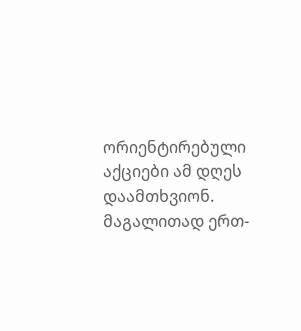ორიენტირებული აქციები ამ დღეს დაამთხვიონ.
მაგალითად ერთ-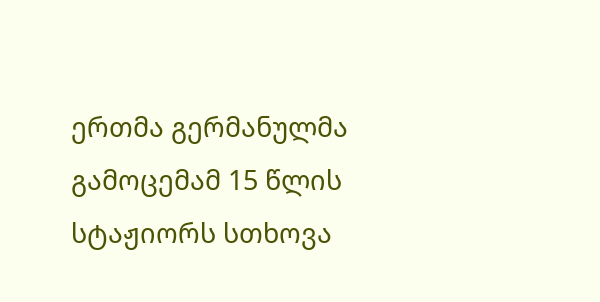ერთმა გერმანულმა გამოცემამ 15 წლის სტაჟიორს სთხოვა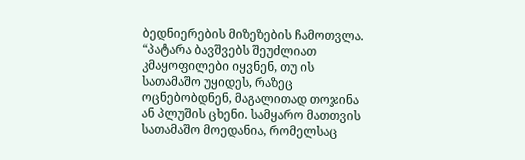ბედნიერების მიზეზების ჩამოთვლა.
“პატარა ბავშვებს შეუძლიათ კმაყოფილები იყვნენ, თუ ის სათამაშო უყიდეს, რაზეც ოცნებობდნენ, მაგალითად თოჯინა ან პლუშის ცხენი. სამყარო მათთვის სათამაშო მოედანია, რომელსაც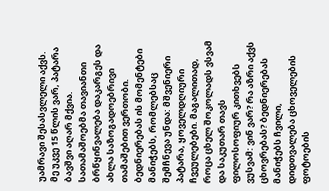უამრავი შესასვლელი აქვს.
მე უკვე 15 წლის ვარ, პატარა ბავშვი აღარ მქვია. სათამაშოებმა თავიანთი ბრწყინვალება დაკარგეს და ახლა საზოგადოებრივი თამაშებით ვერთობი. ბედნიერებას ის მომენტები მანიჭებს, რომლებსაც შემჩნევა უნდა: მშვენიერი პატარა, ყოველდღიური ჩვეულებები. მაგალითად, როცა ცხელ შოკოლადს ვსვამ და საკუთარ თავს ფილოსოფიურ კითხვებს ვუსვამ: ვინ ვარ? რა აზრი აქვს ცხოვრებას? ბედნიერებას მანიჭებს ჩვილი, დიდთვალება ცხოველების ფოტოების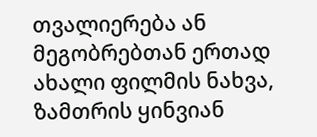თვალიერება ან მეგობრებთან ერთად ახალი ფილმის ნახვა, ზამთრის ყინვიან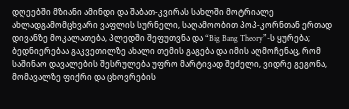დღეებში მზიანი ამინდი და შაბათ-კვირას სახლში მოტრიალე ახლადგამომცხვარი ვაფლის სურნელი, საღამოობით პოპ-კორნთან ერთად დივანზე მოკალათება, პლედში შეფუთვნა და “Big Bang Theory”-ს ყურება; ბედნიერებაა გაკვეთილზე ახალი თემის გაგება და იმის აღმოჩენაც, რომ საშინაო დავალების შესრულება უფრო მარტივად შეძელი, ვიდრე გეგონა, მომავალზე ფიქრი და ცხოვრების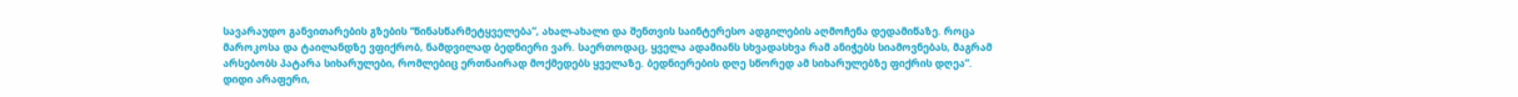სავარაუდო განვითარების გზების “წინასწარმეტყველება”, ახალ-ახალი და შენთვის საინტერესო ადგილების აღმოჩენა დედამიწაზე. როცა მაროკოსა და ტაილანდზე ვფიქრობ, ნამდვილად ბედნიერი ვარ. საერთოდაც, ყველა ადამიანს სხვადასხვა რამ ანიჭებს სიამოვნებას, მაგრამ არსებობს პატარა სიხარულები, რომლებიც ერთნაირად მოქმედებს ყველაზე. ბედნიერების დღე სწორედ ამ სიხარულებზე ფიქრის დღეა”.
დიდი არაფერი,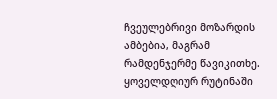ჩვეულებრივი მოზარდის ამბებია, მაგრამ რამდენჯერმე წავიკითხე. ყოველდღიურ რუტინაში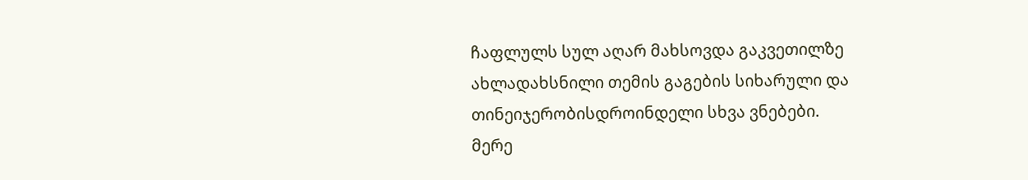ჩაფლულს სულ აღარ მახსოვდა გაკვეთილზე ახლადახსნილი თემის გაგების სიხარული და თინეიჯერობისდროინდელი სხვა ვნებები.
მერე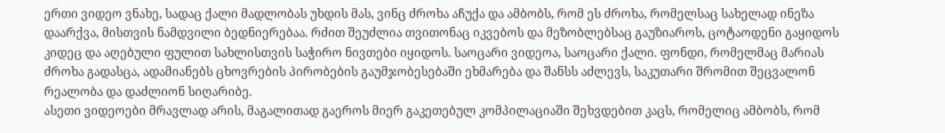ერთი ვიდეო ვნახე, სადაც ქალი მადლობას უხდის მას, ვინც ძროხა აჩუქა და ამბობს, რომ ეს ძროხა, რომელსაც სახელად ინეზა დაარქვა, მისთვის ნამდვილი ბედნიერებაა. რძით შეუძლია თვითონაც იკვებოს და მეზობლებსაც გაუზიაროს, ცოტაოდენი გაყიდოს კიდეც და აღებული ფულით სახლისთვის საჭირო ნივთები იყიდოს. საოცარი ვიდეოა, საოცარი ქალი. ფონდი, რომელმაც მარიას ძროხა გადასცა, ადამიანებს ცხოვრების პირობების გაუმჯობესებაში ეხმარება და შანსს აძლევს, საკუთარი შრომით შეცვალონ რეალობა და დაძლიონ სიღარიბე.
ასეთი ვიდეოები მრავლად არის, მაგალითად გაეროს მიერ გაკეთებულ კომპილაციაში შეხვდებით კაცს, რომელიც ამბობს, რომ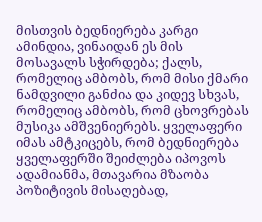მისთვის ბედნიერება კარგი ამინდია, ვინაიდან ეს მის მოსავალს სჭირდება; ქალს, რომელიც ამბობს, რომ მისი ქმარი ნამდვილი განძია და კიდევ სხვას, რომელიც ამბობს, რომ ცხოვრებას მუსიკა ამშვენიერებს. ყველაფერი იმას ამტკიცებს, რომ ბედნიერება ყველაფერში შეიძლება იპოვოს ადამიანმა, მთავარია მზაობა პოზიტივის მისაღებად,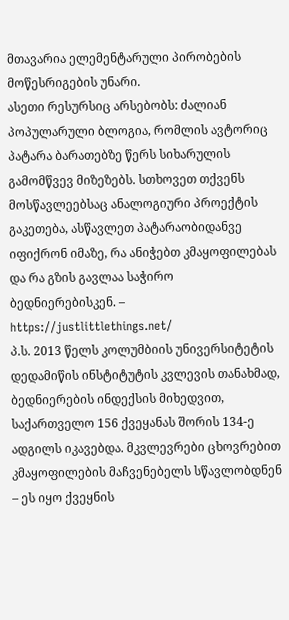მთავარია ელემენტარული პირობების მოწესრიგების უნარი.
ასეთი რესურსიც არსებობს: ძალიან პოპულარული ბლოგია, რომლის ავტორიც პატარა ბარათებზე წერს სიხარულის გამომწვევ მიზეზებს. სთხოვეთ თქვენს მოსწავლეებსაც ანალოგიური პროექტის გაკეთება, ასწავლეთ პატარაობიდანვე იფიქრონ იმაზე, რა ანიჭებთ კმაყოფილებას და რა გზის გავლაა საჭირო ბედნიერებისკენ. – https://justlittlethings.net/
პ.ს. 2013 წელს კოლუმბიის უნივერსიტეტის დედამიწის ინსტიტუტის კვლევის თანახმად, ბედნიერების ინდექსის მიხედვით, საქართველო 156 ქვეყანას შორის 134-ე ადგილს იკავებდა. მკვლევრები ცხოვრებით კმაყოფილების მაჩვენებელს სწავლობდნენ – ეს იყო ქვეყნის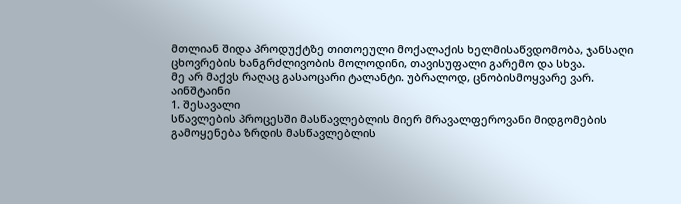მთლიან შიდა პროდუქტზე თითოეული მოქალაქის ხელმისაწვდომობა, ჯანსაღი ცხოვრების ხანგრძლივობის მოლოდინი, თავისუფალი გარემო და სხვა.
მე არ მაქვს რაღაც გასაოცარი ტალანტი. უბრალოდ, ცნობისმოყვარე ვარ.
აინშტაინი
1. შესავალი
სწავლების პროცესში მასწავლებლის მიერ მრავალფეროვანი მიდგომების გამოყენება ზრდის მასწავლებლის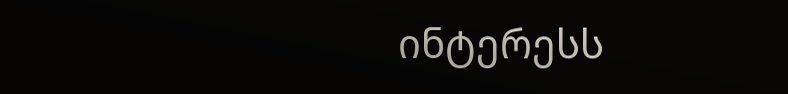ინტერესს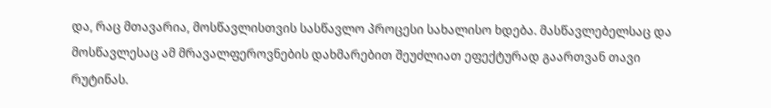და, რაც მთავარია, მოსწავლისთვის სასწავლო პროცესი სახალისო ხდება. მასწავლებელსაც და მოსწავლესაც ამ მრავალფეროვნების დახმარებით შეუძლიათ ეფექტურად გაართვან თავი რუტინას.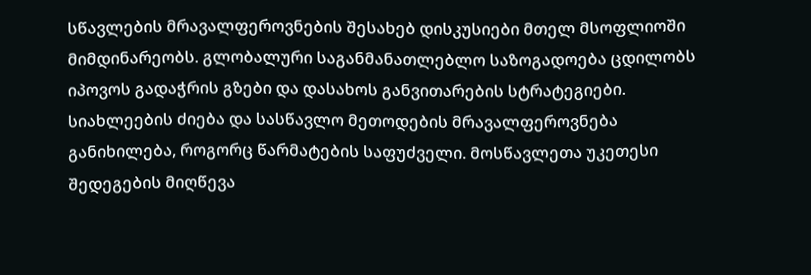სწავლების მრავალფეროვნების შესახებ დისკუსიები მთელ მსოფლიოში მიმდინარეობს. გლობალური საგანმანათლებლო საზოგადოება ცდილობს იპოვოს გადაჭრის გზები და დასახოს განვითარების სტრატეგიები. სიახლეების ძიება და სასწავლო მეთოდების მრავალფეროვნება განიხილება, როგორც წარმატების საფუძველი. მოსწავლეთა უკეთესი შედეგების მიღწევა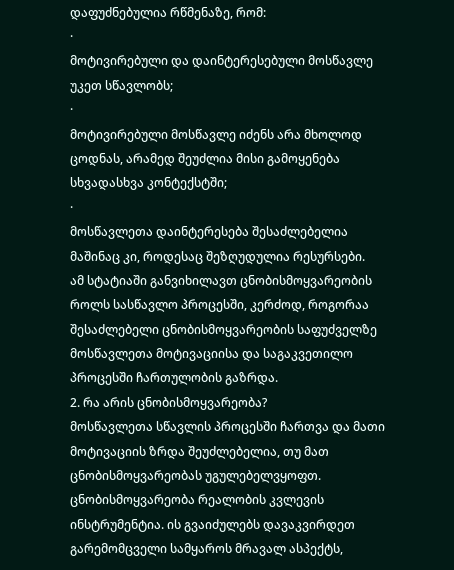დაფუძნებულია რწმენაზე, რომ:
·
მოტივირებული და დაინტერესებული მოსწავლე უკეთ სწავლობს;
·
მოტივირებული მოსწავლე იძენს არა მხოლოდ ცოდნას, არამედ შეუძლია მისი გამოყენება სხვადასხვა კონტექსტში;
·
მოსწავლეთა დაინტერესება შესაძლებელია მაშინაც კი, როდესაც შეზღუდულია რესურსები.
ამ სტატიაში განვიხილავთ ცნობისმოყვარეობის როლს სასწავლო პროცესში, კერძოდ, როგორაა შესაძლებელი ცნობისმოყვარეობის საფუძველზე მოსწავლეთა მოტივაციისა და საგაკვეთილო პროცესში ჩართულობის გაზრდა.
2. რა არის ცნობისმოყვარეობა?
მოსწავლეთა სწავლის პროცესში ჩართვა და მათი მოტივაციის ზრდა შეუძლებელია, თუ მათ ცნობისმოყვარეობას უგულებელვყოფთ. ცნობისმოყვარეობა რეალობის კვლევის ინსტრუმენტია. ის გვაიძულებს დავაკვირდეთ გარემომცველი სამყაროს მრავალ ასპექტს,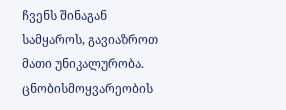ჩვენს შინაგან სამყაროს, გავიაზროთ მათი უნიკალურობა. ცნობისმოყვარეობის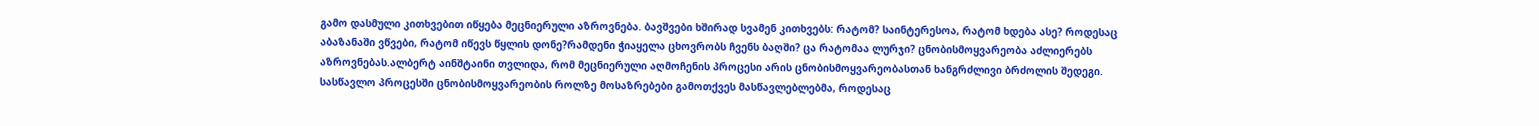გამო დასმული კითხვებით იწყება მეცნიერული აზროვნება. ბავშვები ხშირად სვამენ კითხვებს: რატომ? საინტერესოა, რატომ ხდება ასე? როდესაც აბაზანაში ვწვები, რატომ იწევს წყლის დონე?რამდენი ჭიაყელა ცხოვრობს ჩვენს ბაღში? ცა რატომაა ლურჯი? ცნობისმოყვარეობა აძლიერებს აზროვნებას.ალბერტ აინშტაინი თვლიდა, რომ მეცნიერული აღმოჩენის პროცესი არის ცნობისმოყვარეობასთან ხანგრძლივი ბრძოლის შედეგი.
სასწავლო პროცესში ცნობისმოყვარეობის როლზე მოსაზრებები გამოთქვეს მასწავლებლებმა, როდესაც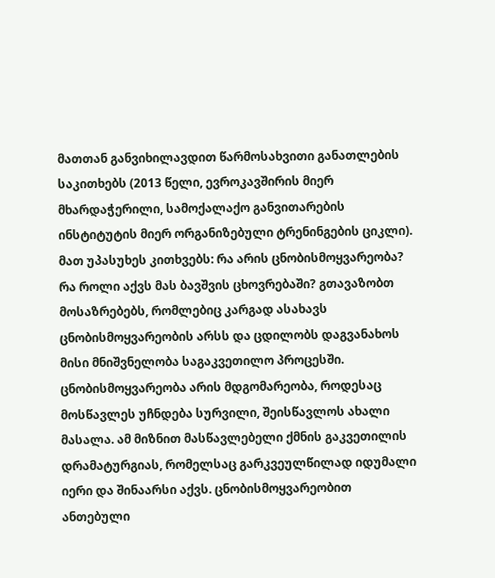მათთან განვიხილავდით წარმოსახვითი განათლების საკითხებს (2013 წელი, ევროკავშირის მიერ მხარდაჭერილი, სამოქალაქო განვითარების ინსტიტუტის მიერ ორგანიზებული ტრენინგების ციკლი). მათ უპასუხეს კითხვებს: რა არის ცნობისმოყვარეობა? რა როლი აქვს მას ბავშვის ცხოვრებაში? გთავაზობთ მოსაზრებებს, რომლებიც კარგად ასახავს ცნობისმოყვარეობის არსს და ცდილობს დაგვანახოს მისი მნიშვნელობა საგაკვეთილო პროცესში.
ცნობისმოყვარეობა არის მდგომარეობა, როდესაც მოსწავლეს უჩნდება სურვილი, შეისწავლოს ახალი მასალა. ამ მიზნით მასწავლებელი ქმნის გაკვეთილის დრამატურგიას, რომელსაც გარკვეულწილად იდუმალი იერი და შინაარსი აქვს. ცნობისმოყვარეობით ანთებული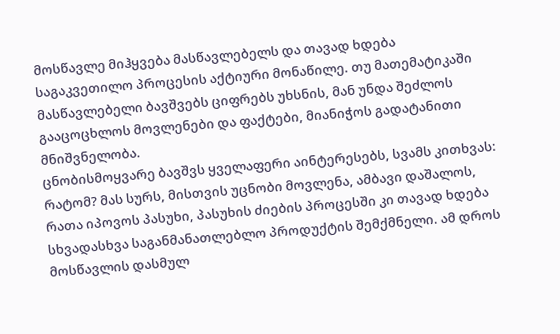მოსწავლე მიჰყვება მასწავლებელს და თავად ხდება საგაკვეთილო პროცესის აქტიური მონაწილე. თუ მათემატიკაში მასწავლებელი ბავშვებს ციფრებს უხსნის, მან უნდა შეძლოს გააცოცხლოს მოვლენები და ფაქტები, მიანიჭოს გადატანითი მნიშვნელობა.
ცნობისმოყვარე ბავშვს ყველაფერი აინტერესებს, სვამს კითხვას: რატომ? მას სურს, მისთვის უცნობი მოვლენა, ამბავი დაშალოს, რათა იპოვოს პასუხი, პასუხის ძიების პროცესში კი თავად ხდება სხვადასხვა საგანმანათლებლო პროდუქტის შემქმნელი. ამ დროს მოსწავლის დასმულ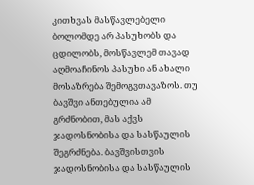კითხვას მასწავლებელი ბოლომდე არ პასუხობს და ცდილობს, მოსწავლემ თავად აღმოაჩინოს პასუხი ან ახალი მოსაზრება შემოგვთავაზოს. თუ ბავშვი ანთებულია ამ გრძნობით, მას აქვს ჯადოსნობისა და სასწაულის შეგრძნება. ბავშვისთვის ჯადოსნობისა და სასწაულის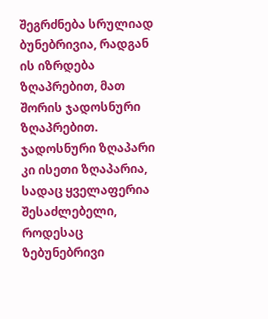შეგრძნება სრულიად ბუნებრივია, რადგან ის იზრდება ზღაპრებით, მათ შორის ჯადოსნური ზღაპრებით. ჯადოსნური ზღაპარი კი ისეთი ზღაპარია, სადაც ყველაფერია შესაძლებელი, როდესაც ზებუნებრივი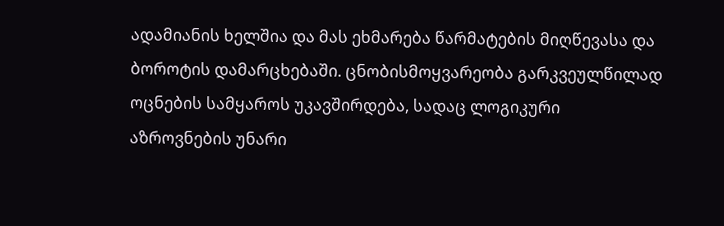ადამიანის ხელშია და მას ეხმარება წარმატების მიღწევასა და ბოროტის დამარცხებაში. ცნობისმოყვარეობა გარკვეულწილად ოცნების სამყაროს უკავშირდება, სადაც ლოგიკური აზროვნების უნარი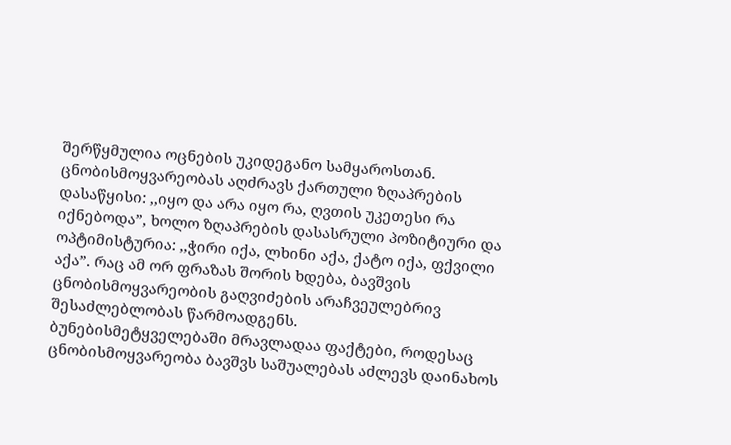შერწყმულია ოცნების უკიდეგანო სამყაროსთან. ცნობისმოყვარეობას აღძრავს ქართული ზღაპრების დასაწყისი: ,,იყო და არა იყო რა, ღვთის უკეთესი რა იქნებოდა”, ხოლო ზღაპრების დასასრული პოზიტიური და ოპტიმისტურია: ,,ჭირი იქა, ლხინი აქა, ქატო იქა, ფქვილი აქა”. რაც ამ ორ ფრაზას შორის ხდება, ბავშვის ცნობისმოყვარეობის გაღვიძების არაჩვეულებრივ შესაძლებლობას წარმოადგენს.
ბუნებისმეტყველებაში მრავლადაა ფაქტები, როდესაც ცნობისმოყვარეობა ბავშვს საშუალებას აძლევს დაინახოს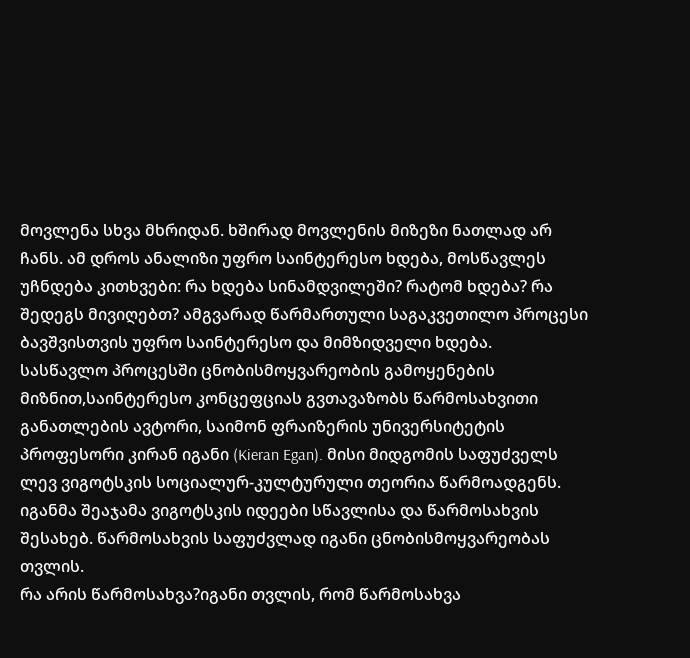მოვლენა სხვა მხრიდან. ხშირად მოვლენის მიზეზი ნათლად არ ჩანს. ამ დროს ანალიზი უფრო საინტერესო ხდება, მოსწავლეს უჩნდება კითხვები: რა ხდება სინამდვილეში? რატომ ხდება? რა შედეგს მივიღებთ? ამგვარად წარმართული საგაკვეთილო პროცესი ბავშვისთვის უფრო საინტერესო და მიმზიდველი ხდება.
სასწავლო პროცესში ცნობისმოყვარეობის გამოყენების მიზნით,საინტერესო კონცეფციას გვთავაზობს წარმოსახვითი განათლების ავტორი, საიმონ ფრაიზერის უნივერსიტეტის პროფესორი კირან იგანი (Kieran Egan). მისი მიდგომის საფუძველს ლევ ვიგოტსკის სოციალურ-კულტურული თეორია წარმოადგენს. იგანმა შეაჯამა ვიგოტსკის იდეები სწავლისა და წარმოსახვის შესახებ. წარმოსახვის საფუძვლად იგანი ცნობისმოყვარეობას თვლის.
რა არის წარმოსახვა?იგანი თვლის, რომ წარმოსახვა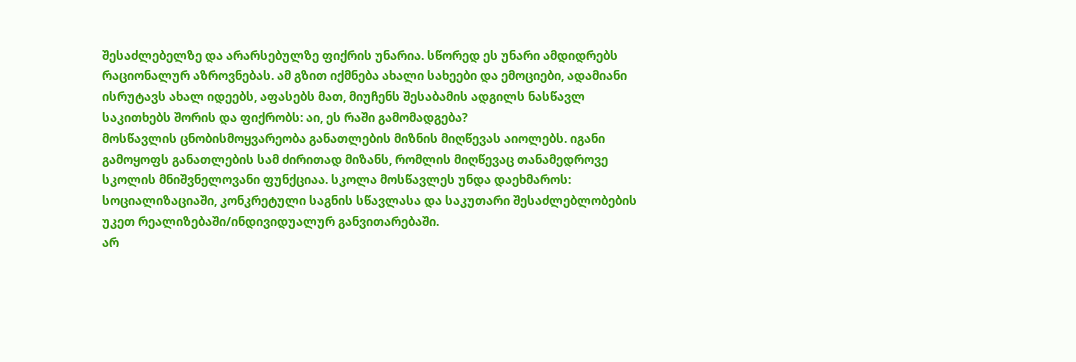შესაძლებელზე და არარსებულზე ფიქრის უნარია. სწორედ ეს უნარი ამდიდრებს რაციონალურ აზროვნებას. ამ გზით იქმნება ახალი სახეები და ემოციები, ადამიანი ისრუტავს ახალ იდეებს, აფასებს მათ, მიუჩენს შესაბამის ადგილს ნასწავლ საკითხებს შორის და ფიქრობს: აი, ეს რაში გამომადგება?
მოსწავლის ცნობისმოყვარეობა განათლების მიზნის მიღწევას აიოლებს. იგანი გამოყოფს განათლების სამ ძირითად მიზანს, რომლის მიღწევაც თანამედროვე სკოლის მნიშვნელოვანი ფუნქციაა. სკოლა მოსწავლეს უნდა დაეხმაროს: სოციალიზაციაში, კონკრეტული საგნის სწავლასა და საკუთარი შესაძლებლობების უკეთ რეალიზებაში/ინდივიდუალურ განვითარებაში.
არ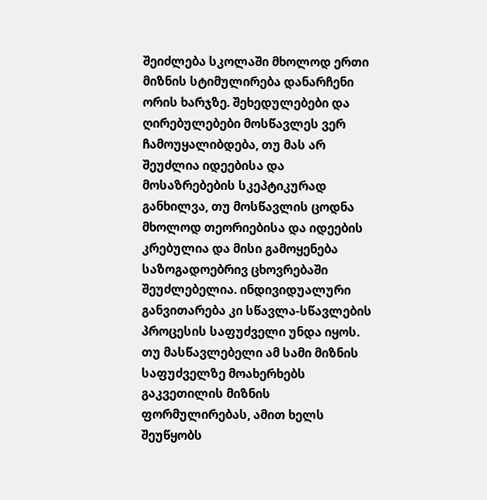შეიძლება სკოლაში მხოლოდ ერთი მიზნის სტიმულირება დანარჩენი ორის ხარჯზე. შეხედულებები და ღირებულებები მოსწავლეს ვერ ჩამოუყალიბდება, თუ მას არ შეუძლია იდეებისა და მოსაზრებების სკეპტიკურად განხილვა, თუ მოსწავლის ცოდნა მხოლოდ თეორიებისა და იდეების კრებულია და მისი გამოყენება საზოგადოებრივ ცხოვრებაში შეუძლებელია. ინდივიდუალური განვითარება კი სწავლა-სწავლების პროცესის საფუძველი უნდა იყოს.
თუ მასწავლებელი ამ სამი მიზნის საფუძველზე მოახერხებს გაკვეთილის მიზნის ფორმულირებას, ამით ხელს შეუწყობს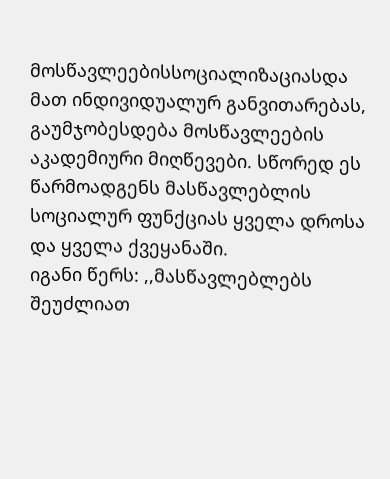მოსწავლეებისსოციალიზაციასდა მათ ინდივიდუალურ განვითარებას, გაუმჯობესდება მოსწავლეების აკადემიური მიღწევები. სწორედ ეს წარმოადგენს მასწავლებლის სოციალურ ფუნქციას ყველა დროსა და ყველა ქვეყანაში.
იგანი წერს: ,,მასწავლებლებს შეუძლიათ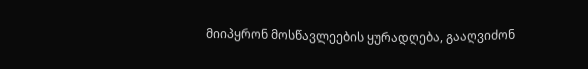მიიპყრონ მოსწავლეების ყურადღება, გააღვიძონ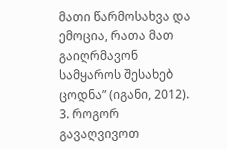მათი წარმოსახვა და ემოცია, რათა მათ გაიღრმავონ სამყაროს შესახებ ცოდნა” (იგანი, 2012).
3. როგორ გავაღვივოთ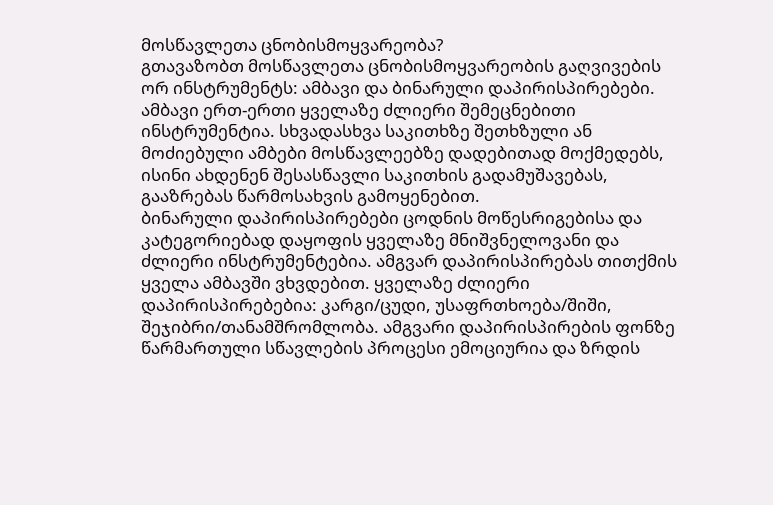მოსწავლეთა ცნობისმოყვარეობა?
გთავაზობთ მოსწავლეთა ცნობისმოყვარეობის გაღვივების ორ ინსტრუმენტს: ამბავი და ბინარული დაპირისპირებები.
ამბავი ერთ-ერთი ყველაზე ძლიერი შემეცნებითი ინსტრუმენტია. სხვადასხვა საკითხზე შეთხზული ან მოძიებული ამბები მოსწავლეებზე დადებითად მოქმედებს, ისინი ახდენენ შესასწავლი საკითხის გადამუშავებას, გააზრებას წარმოსახვის გამოყენებით.
ბინარული დაპირისპირებები ცოდნის მოწესრიგებისა და კატეგორიებად დაყოფის ყველაზე მნიშვნელოვანი და ძლიერი ინსტრუმენტებია. ამგვარ დაპირისპირებას თითქმის ყველა ამბავში ვხვდებით. ყველაზე ძლიერი დაპირისპირებებია: კარგი/ცუდი, უსაფრთხოება/შიში, შეჯიბრი/თანამშრომლობა. ამგვარი დაპირისპირების ფონზე წარმართული სწავლების პროცესი ემოციურია და ზრდის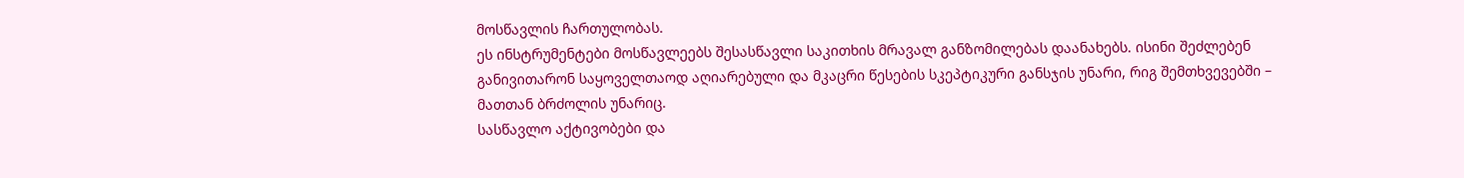მოსწავლის ჩართულობას.
ეს ინსტრუმენტები მოსწავლეებს შესასწავლი საკითხის მრავალ განზომილებას დაანახებს. ისინი შეძლებენ განივითარონ საყოველთაოდ აღიარებული და მკაცრი წესების სკეპტიკური განსჯის უნარი, რიგ შემთხვევებში – მათთან ბრძოლის უნარიც.
სასწავლო აქტივობები და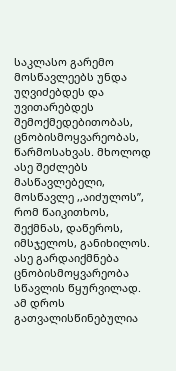საკლასო გარემო მოსწავლეებს უნდა უღვიძებდეს და უვითარებდეს შემოქმედებითობას, ცნობისმოყვარეობას, წარმოსახვას. მხოლოდ ასე შეძლებს მასწავლებელი, მოსწავლე ,,აიძულოს”, რომ წაიკითხოს, შექმნას, დაწეროს, იმსჯელოს, განიხილოს. ასე გარდაიქმნება ცნობისმოყვარეობა სწავლის წყურვილად. ამ დროს გათვალისწინებულია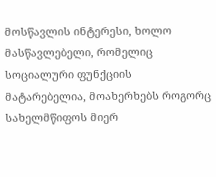მოსწავლის ინტერესი, ხოლო მასწავლებელი, რომელიც სოციალური ფუნქციის მატარებელია, მოახერხებს როგორც სახელმწიფოს მიერ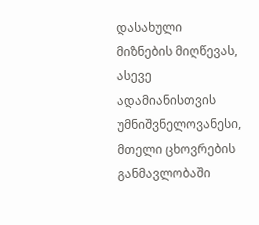დასახული მიზნების მიღწევას, ასევე ადამიანისთვის უმნიშვნელოვანესი, მთელი ცხოვრების განმავლობაში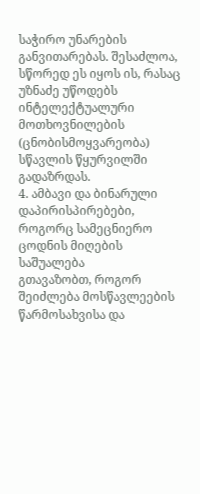საჭირო უნარების განვითარებას. შესაძლოა, სწორედ ეს იყოს ის, რასაც უზნაძე უწოდებს ინტელექტუალური მოთხოვნილების (ცნობისმოყვარეობა) სწავლის წყურვილში გადაზრდას.
4. ამბავი და ბინარული დაპირისპირებები, როგორც სამეცნიერო ცოდნის მიღების საშუალება
გთავაზობთ, როგორ შეიძლება მოსწავლეების წარმოსახვისა და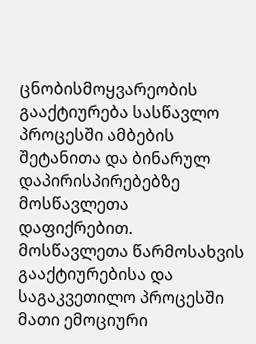ცნობისმოყვარეობის გააქტიურება სასწავლო პროცესში ამბების შეტანითა და ბინარულ დაპირისპირებებზე მოსწავლეთა დაფიქრებით.
მოსწავლეთა წარმოსახვის გააქტიურებისა და საგაკვეთილო პროცესში მათი ემოციური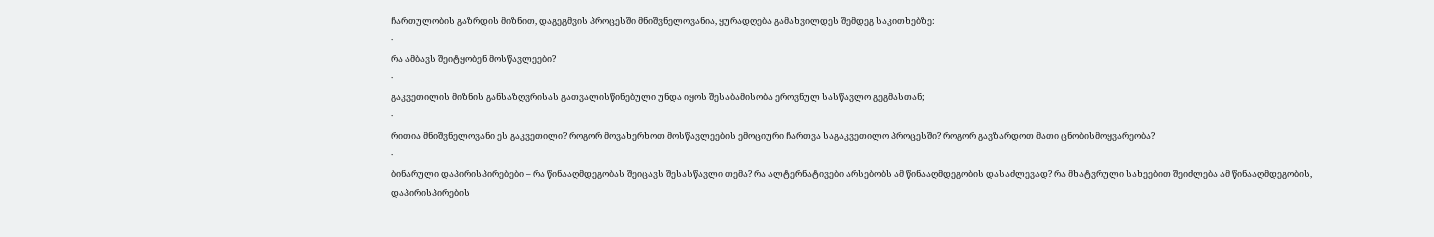ჩართულობის გაზრდის მიზნით, დაგეგმვის პროცესში მნიშვნელოვანია, ყურადღება გამახვილდეს შემდეგ საკითხებზე:
·
რა ამბავს შეიტყობენ მოსწავლეები?
·
გაკვეთილის მიზნის განსაზღვრისას გათვალისწინებული უნდა იყოს შესაბამისობა ეროვნულ სასწავლო გეგმასთან;
·
რითია მნიშვნელოვანი ეს გაკვეთილი? როგორ მოვახერხოთ მოსწავლეების ემოციური ჩართვა საგაკვეთილო პროცესში? როგორ გავზარდოთ მათი ცნობისმოყვარეობა?
·
ბინარული დაპირისპირებები – რა წინააღმდეგობას შეიცავს შესასწავლი თემა? რა ალტერნატივები არსებობს ამ წინააღმდეგობის დასაძლევად? რა მხატვრული სახეებით შეიძლება ამ წინააღმდეგობის, დაპირისპირების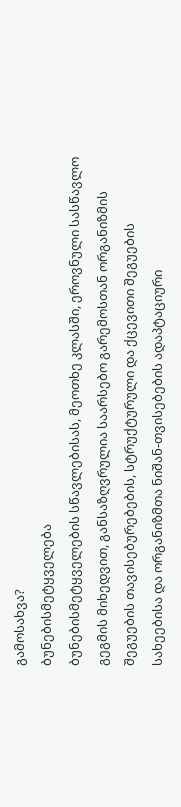გამოსახვა?
ბუნებისმეტყველება
ბუნებისმეტყველების სწავლებისას, მეოთხე კლასში, ეროვნული სასწავლო გეგმის მიხედვით, განსაზღვრულია საარსებო გარემოსთან ორგანიზმის შეგუების თავისებურებების, სტრუქტურული და ქცევითი შეგუების სახეებისა და ორგანიზმთა ნიშან-თვისებების ადაპტაციური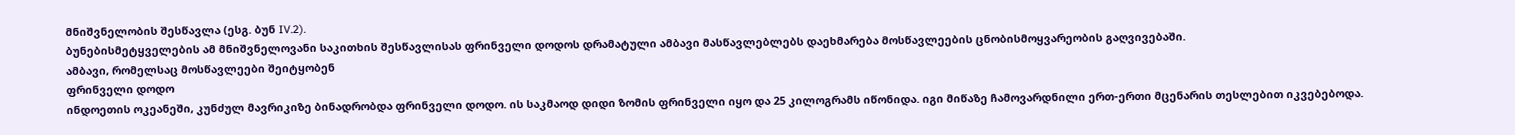მნიშვნელობის შესწავლა (ესგ. ბუნ IV.2).
ბუნებისმეტყველების ამ მნიშვნელოვანი საკითხის შესწავლისას ფრინველი დოდოს დრამატული ამბავი მასწავლებლებს დაეხმარება მოსწავლეების ცნობისმოყვარეობის გაღვივებაში.
ამბავი, რომელსაც მოსწავლეები შეიტყობენ
ფრინველი დოდო
ინდოეთის ოკეანეში, კუნძულ მავრიკიზე ბინადრობდა ფრინველი დოდო. ის საკმაოდ დიდი ზომის ფრინველი იყო და 25 კილოგრამს იწონიდა. იგი მიწაზე ჩამოვარდნილი ერთ-ერთი მცენარის თესლებით იკვებებოდა.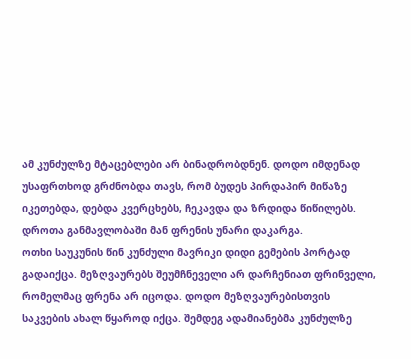ამ კუნძულზე მტაცებლები არ ბინადრობდნენ. დოდო იმდენად უსაფრთხოდ გრძნობდა თავს, რომ ბუდეს პირდაპირ მიწაზე იკეთებდა, დებდა კვერცხებს, ჩეკავდა და ზრდიდა წიწილებს. დროთა განმავლობაში მან ფრენის უნარი დაკარგა.
ოთხი საუკუნის წინ კუნძული მავრიკი დიდი გემების პორტად გადაიქცა. მეზღვაურებს შეუმჩნეველი არ დარჩენიათ ფრინველი, რომელმაც ფრენა არ იცოდა. დოდო მეზღვაურებისთვის საკვების ახალ წყაროდ იქცა. შემდეგ ადამიანებმა კუნძულზე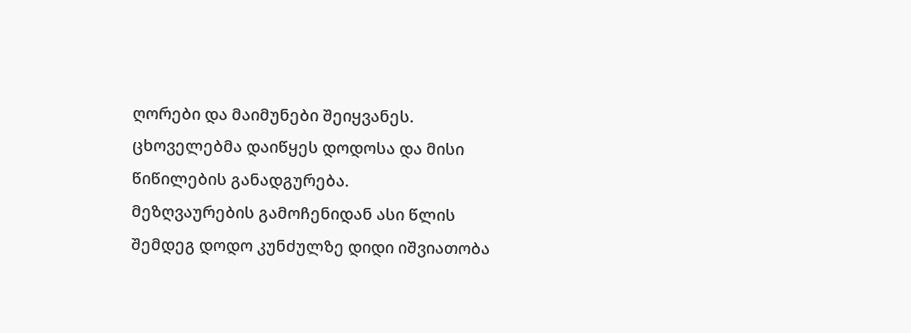ღორები და მაიმუნები შეიყვანეს. ცხოველებმა დაიწყეს დოდოსა და მისი წიწილების განადგურება.
მეზღვაურების გამოჩენიდან ასი წლის შემდეგ დოდო კუნძულზე დიდი იშვიათობა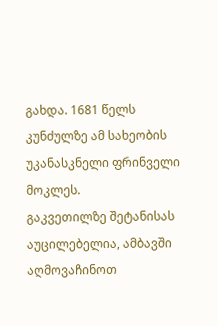გახდა. 1681 წელს კუნძულზე ამ სახეობის უკანასკნელი ფრინველი მოკლეს.
გაკვეთილზე შეტანისას აუცილებელია, ამბავში აღმოვაჩინოთ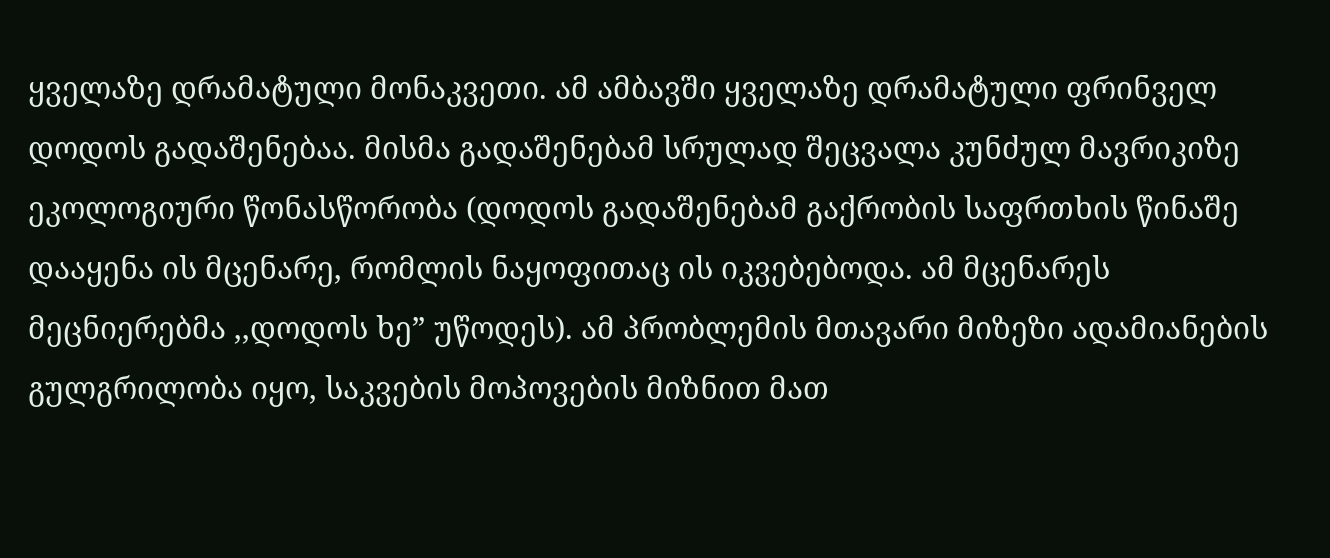ყველაზე დრამატული მონაკვეთი. ამ ამბავში ყველაზე დრამატული ფრინველ დოდოს გადაშენებაა. მისმა გადაშენებამ სრულად შეცვალა კუნძულ მავრიკიზე ეკოლოგიური წონასწორობა (დოდოს გადაშენებამ გაქრობის საფრთხის წინაშე დააყენა ის მცენარე, რომლის ნაყოფითაც ის იკვებებოდა. ამ მცენარეს მეცნიერებმა ,,დოდოს ხე” უწოდეს). ამ პრობლემის მთავარი მიზეზი ადამიანების გულგრილობა იყო, საკვების მოპოვების მიზნით მათ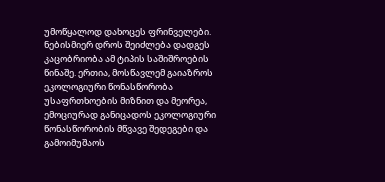უმოწყალოდ დახოცეს ფრინველები. ნებისმიერ დროს შეიძლება დადგეს კაცობრიობა ამ ტიპის საშიშროების წინაშე. ერთია, მოსწავლემ გაიაზროს ეკოლოგიური წონასწორობა უსაფრთხოების მიზნით და მეორეა, ემოციურად განიცადოს ეკოლოგიური წონასწორობის მწვავე შედეგები და გამოიმუშაოს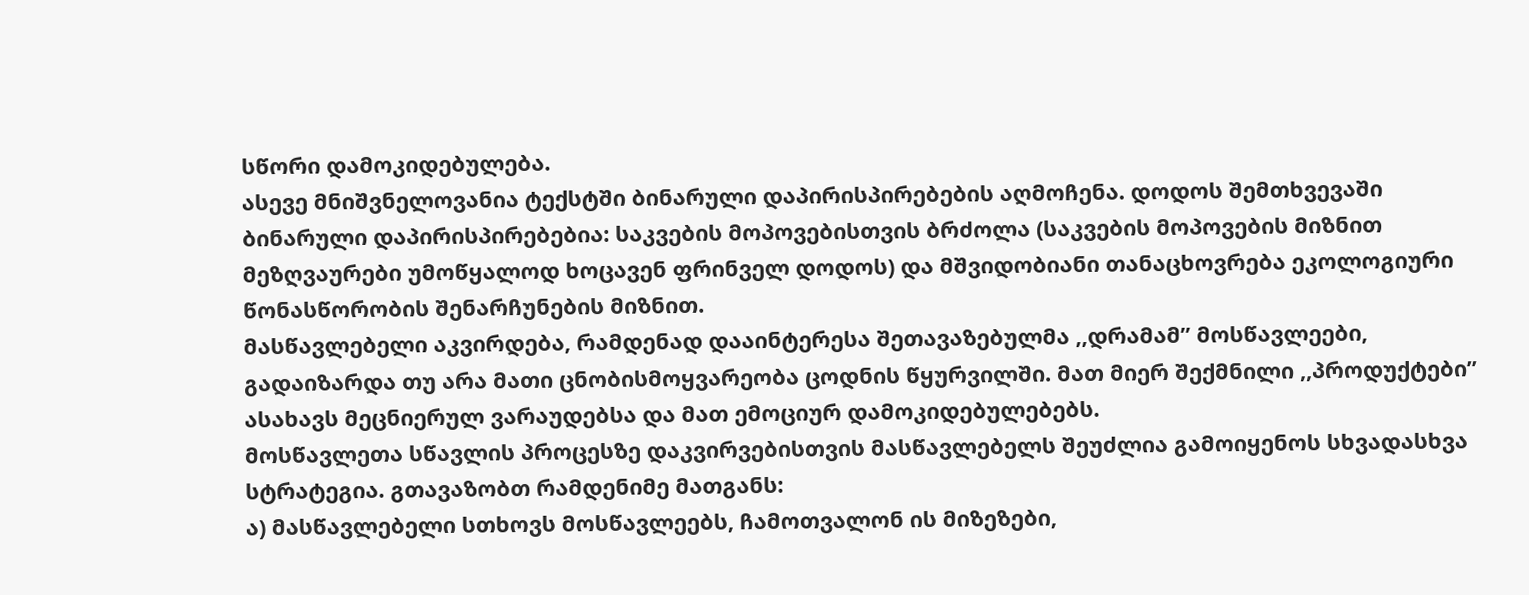სწორი დამოკიდებულება.
ასევე მნიშვნელოვანია ტექსტში ბინარული დაპირისპირებების აღმოჩენა. დოდოს შემთხვევაში ბინარული დაპირისპირებებია: საკვების მოპოვებისთვის ბრძოლა (საკვების მოპოვების მიზნით მეზღვაურები უმოწყალოდ ხოცავენ ფრინველ დოდოს) და მშვიდობიანი თანაცხოვრება ეკოლოგიური წონასწორობის შენარჩუნების მიზნით.
მასწავლებელი აკვირდება, რამდენად დააინტერესა შეთავაზებულმა ,,დრამამ” მოსწავლეები, გადაიზარდა თუ არა მათი ცნობისმოყვარეობა ცოდნის წყურვილში. მათ მიერ შექმნილი ,,პროდუქტები” ასახავს მეცნიერულ ვარაუდებსა და მათ ემოციურ დამოკიდებულებებს.
მოსწავლეთა სწავლის პროცესზე დაკვირვებისთვის მასწავლებელს შეუძლია გამოიყენოს სხვადასხვა სტრატეგია. გთავაზობთ რამდენიმე მათგანს:
ა) მასწავლებელი სთხოვს მოსწავლეებს, ჩამოთვალონ ის მიზეზები,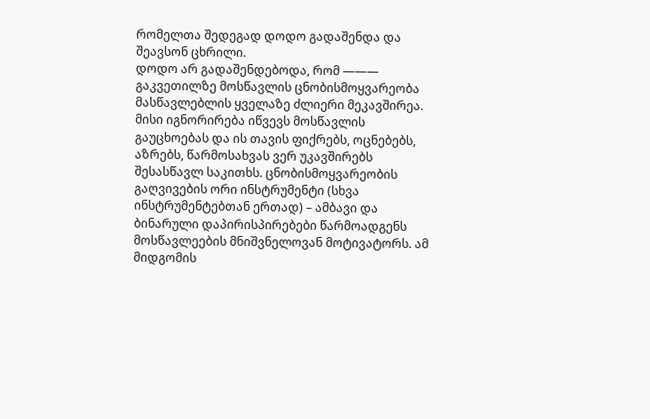რომელთა შედეგად დოდო გადაშენდა და შეავსონ ცხრილი.
დოდო არ გადაშენდებოდა, რომ ———
გაკვეთილზე მოსწავლის ცნობისმოყვარეობა მასწავლებლის ყველაზე ძლიერი მეკავშირეა. მისი იგნორირება იწვევს მოსწავლის გაუცხოებას და ის თავის ფიქრებს, ოცნებებს, აზრებს, წარმოსახვას ვერ უკავშირებს შესასწავლ საკითხს. ცნობისმოყვარეობის გაღვივების ორი ინსტრუმენტი (სხვა ინსტრუმენტებთან ერთად) – ამბავი და ბინარული დაპირისპირებები წარმოადგენს მოსწავლეების მნიშვნელოვან მოტივატორს. ამ მიდგომის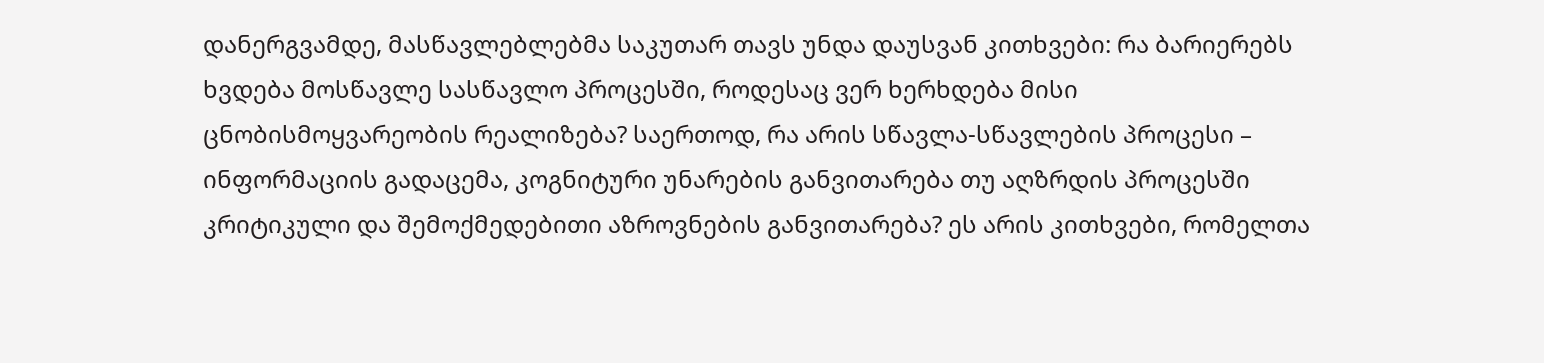დანერგვამდე, მასწავლებლებმა საკუთარ თავს უნდა დაუსვან კითხვები: რა ბარიერებს ხვდება მოსწავლე სასწავლო პროცესში, როდესაც ვერ ხერხდება მისი ცნობისმოყვარეობის რეალიზება? საერთოდ, რა არის სწავლა-სწავლების პროცესი – ინფორმაციის გადაცემა, კოგნიტური უნარების განვითარება თუ აღზრდის პროცესში კრიტიკული და შემოქმედებითი აზროვნების განვითარება? ეს არის კითხვები, რომელთა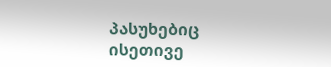პასუხებიც ისეთივე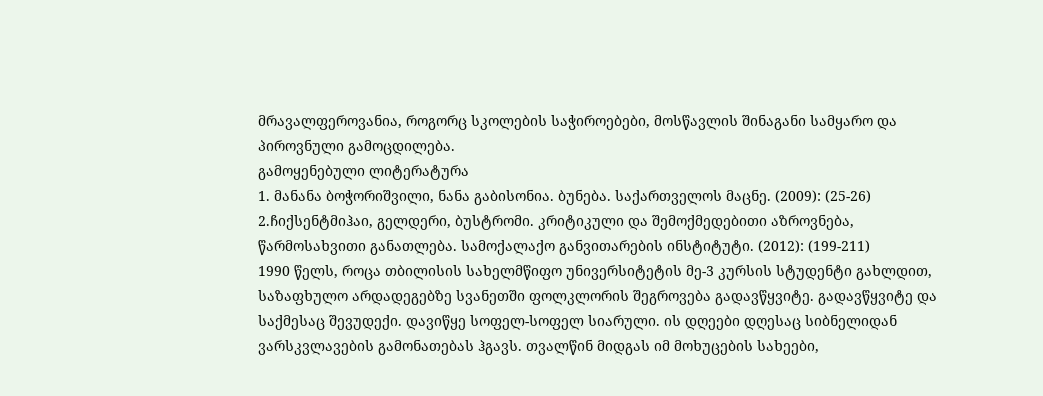მრავალფეროვანია, როგორც სკოლების საჭიროებები, მოსწავლის შინაგანი სამყარო და პიროვნული გამოცდილება.
გამოყენებული ლიტერატურა
1. მანანა ბოჭორიშვილი, ნანა გაბისონია. ბუნება. საქართველოს მაცნე. (2009): (25-26)
2.ჩიქსენტმიჰაი, გელდერი, ბუსტრომი. კრიტიკული და შემოქმედებითი აზროვნება, წარმოსახვითი განათლება. სამოქალაქო განვითარების ინსტიტუტი. (2012): (199-211)
1990 წელს, როცა თბილისის სახელმწიფო უნივერსიტეტის მე-3 კურსის სტუდენტი გახლდით, საზაფხულო არდადეგებზე სვანეთში ფოლკლორის შეგროვება გადავწყვიტე. გადავწყვიტე და საქმესაც შევუდექი. დავიწყე სოფელ-სოფელ სიარული. ის დღეები დღესაც სიბნელიდან ვარსკვლავების გამონათებას ჰგავს. თვალწინ მიდგას იმ მოხუცების სახეები,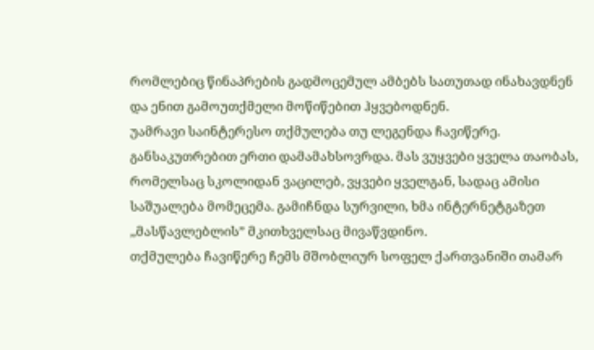რომლებიც წინაპრების გადმოცემულ ამბებს სათუთად ინახავდნენ და ენით გამოუთქმელი მოწიწებით ჰყვებოდნენ.
უამრავი საინტერესო თქმულება თუ ლეგენდა ჩავიწერე. განსაკუთრებით ერთი დამამახსოვრდა. მას ვუყვები ყველა თაობას, რომელსაც სკოლიდან ვაცილებ, ვყვები ყველგან, სადაც ამისი საშუალება მომეცემა. გამიჩნდა სურვილი, ხმა ინტერნეტგაზეთ ,,მასწავლებლის” მკითხველსაც მივაწვდინო.
თქმულება ჩავიწერე ჩემს მშობლიურ სოფელ ქართვანიში თამარ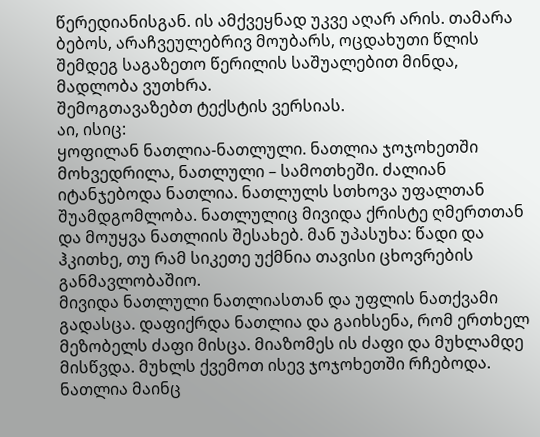წერედიანისგან. ის ამქვეყნად უკვე აღარ არის. თამარა ბებოს, არაჩვეულებრივ მოუბარს, ოცდახუთი წლის შემდეგ საგაზეთო წერილის საშუალებით მინდა, მადლობა ვუთხრა.
შემოგთავაზებთ ტექსტის ვერსიას.
აი, ისიც:
ყოფილან ნათლია-ნათლული. ნათლია ჯოჯოხეთში მოხვედრილა, ნათლული – სამოთხეში. ძალიან იტანჯებოდა ნათლია. ნათლულს სთხოვა უფალთან შუამდგომლობა. ნათლულიც მივიდა ქრისტე ღმერთთან და მოუყვა ნათლიის შესახებ. მან უპასუხა: წადი და ჰკითხე, თუ რამ სიკეთე უქმნია თავისი ცხოვრების განმავლობაშიო.
მივიდა ნათლული ნათლიასთან და უფლის ნათქვამი გადასცა. დაფიქრდა ნათლია და გაიხსენა, რომ ერთხელ მეზობელს ძაფი მისცა. მიაზომეს ის ძაფი და მუხლამდე მისწვდა. მუხლს ქვემოთ ისევ ჯოჯოხეთში რჩებოდა.
ნათლია მაინც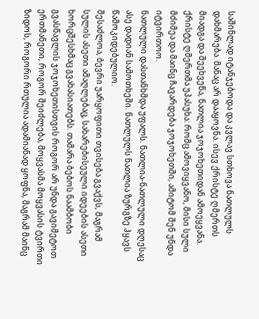საშინლად იტანჯებოდა და კვლავ სთხოვა ნათლულს დახმარება. მანაც არ დააყოვნა. ისევ ქრისტე ღმერთს მიადგა და შეეხვეწა, ნათლია ჯოჯოხეთიდან ამოეყვანა. ქრისტე ღმერთმა უპასუხა: რომც ამოვიყვანო, მისი სული მძიმეა და მაინც ჩავარდება ჯოჯოხეთში, ამიტომ შენ უნდა იტვირთოო.
ნათლული დასთანხმდა უფალს. ნათლია-ნათლული დღესაც ასე დადიან სამოთხეში. ნათლულს ნათლია ზურგზე ჰყავს წამოკიდებულიო.
შესაძლოა, ბევრი უარყოფითი თვისება გვაქვს, მაგრამ სულის ასეთი ამაღლებაც, სახარებისეული იდეების ასეთი ხორცშესხმაც გვახასიათებს. თამარა ბებოს ნაამბობი გვასწავლის ჯოჯოხეთისთვის როგორ არ უნდა გავიმეტოთ ერთმანეთი, როგორ შეიძლება, მოყვასმა მოყვასის ტვირთი ზიდოს, როგორი რთულია ადამიანად ყოფნა, მაგრამ მაინც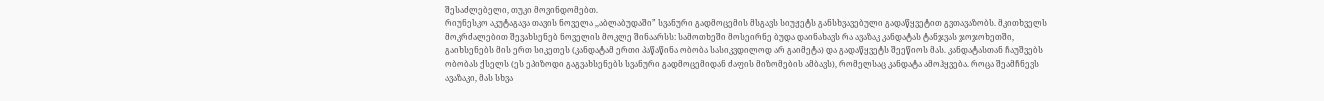შესაძლებელი, თუკი მოვინდომებთ.
რიუნესკო აკუტაგავა თავის ნოველა ,,აბლაბუდაში” სვანური გადმოცემის მსგავს სიუჟეტს განსხვავებული გადაწყვეტით გვთავაზობს. მკითხველს მოკრძალებით შევახსენებ ნოველის მოკლე შინაარსს: სამოთხეში მოსეირნე ბუდა დაინახავს რა ავაზაკ კანდატას ტანჯვას ჯოჯოხეთში, გაიხსენებს მის ერთ სიკეთეს (კანდატამ ერთი პაწაწინა ობობა სასიკვდილოდ არ გაიმეტა) და გადაწყვეტს შეეწიოს მას. კანდატასთან ჩაუშვებს ობობას ქსელს (ეს ეპიზოდი გაგვახსენებს სვანური გადმოცემიდან ძაფის მიზომების ამბავს), რომელსაც კანდატა ამოჰყვება. როცა შეამჩნევს ავაზაკი, მას სხვა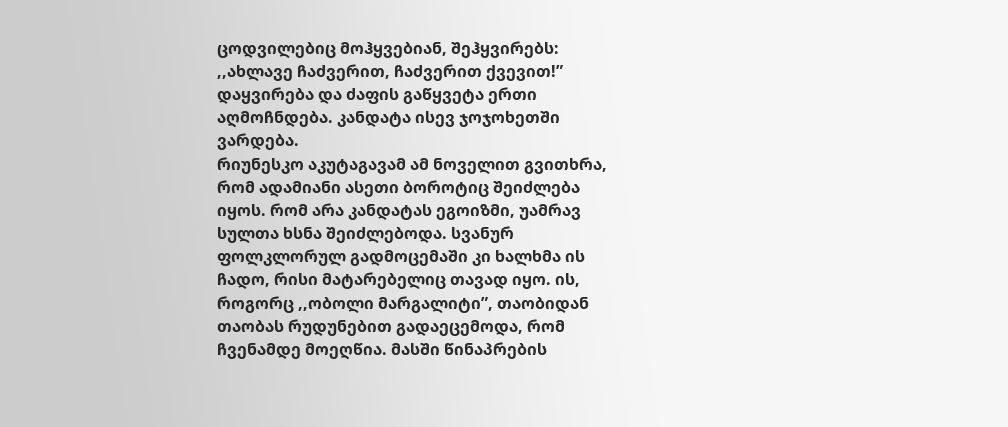ცოდვილებიც მოჰყვებიან, შეჰყვირებს: ,,ახლავე ჩაძვერით, ჩაძვერით ქვევით!” დაყვირება და ძაფის გაწყვეტა ერთი აღმოჩნდება. კანდატა ისევ ჯოჯოხეთში ვარდება.
რიუნესკო აკუტაგავამ ამ ნოველით გვითხრა, რომ ადამიანი ასეთი ბოროტიც შეიძლება იყოს. რომ არა კანდატას ეგოიზმი, უამრავ სულთა ხსნა შეიძლებოდა. სვანურ ფოლკლორულ გადმოცემაში კი ხალხმა ის ჩადო, რისი მატარებელიც თავად იყო. ის, როგორც ,,ობოლი მარგალიტი”, თაობიდან თაობას რუდუნებით გადაეცემოდა, რომ ჩვენამდე მოეღწია. მასში წინაპრების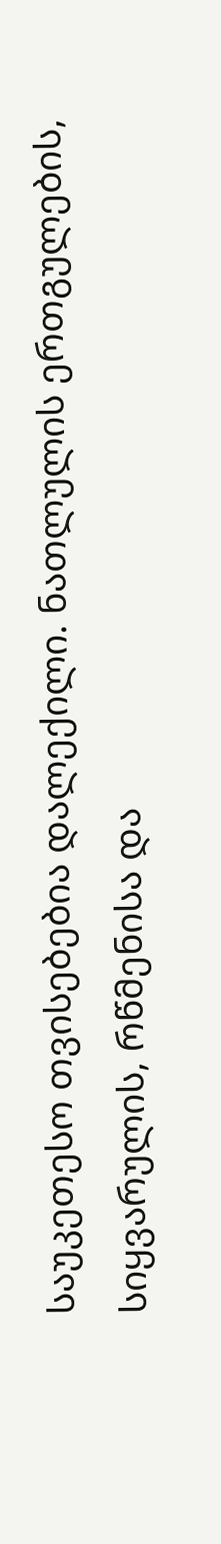საუკეთესო თვისებებია დალექილი. ნათლულის ერთგულების, სიყვარულის, რწმენისა და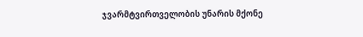ჯვარმტვირთველობის უნარის მქონე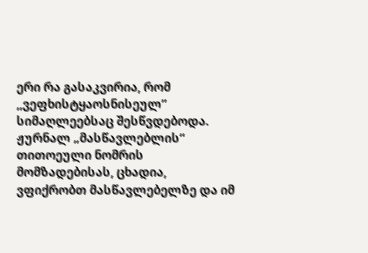ერი რა გასაკვირია, რომ ,,ვეფხისტყაოსნისეულ” სიმაღლეებსაც შესწვდებოდა.
ჟურნალ „მასწავლებლის“ თითოეული ნომრის მომზადებისას, ცხადია, ვფიქრობთ მასწავლებელზე და იმ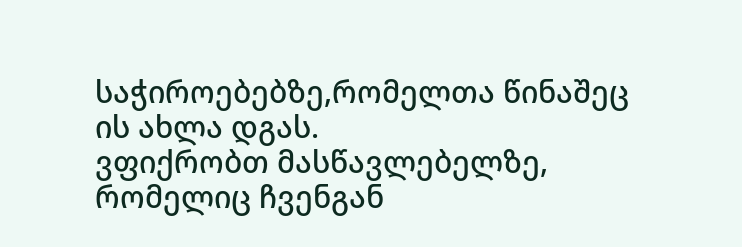საჭიროებებზე,რომელთა წინაშეც ის ახლა დგას.
ვფიქრობთ მასწავლებელზე, რომელიც ჩვენგან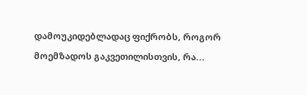დამოუკიდებლადაც ფიქრობს, როგორ მოემზადოს გაკვეთილისთვის, რა...